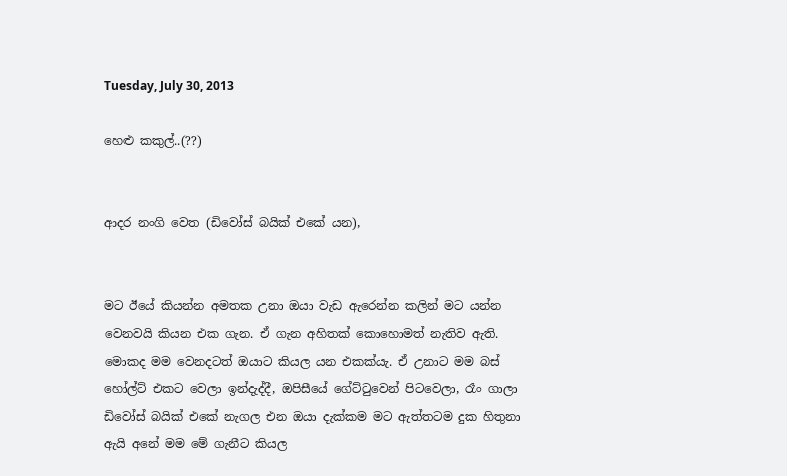Tuesday, July 30, 2013

හෙළු කකුල්..(??)


ආදර නංගි වෙත (ඩිවෝස් බයික් එකේ යන),


මට ඊයේ කියන්න අමතක උනා ඔයා වැඩ ඇරෙන්න කලින් මට යන්න වෙනවයි කියන එක ගැන. ඒ ගැන අහිතක් කොහොමත් නැතිව ඇති. මොකද මම වෙනදටත් ඔයාට කියල යන එකක්යැ. ඒ උනාට මම බස් හෝල්ට් එකට වෙලා ඉන්දැද්දී, ඔපිසීයේ ගේට්ටුවෙන් පිටවෙලා, රෑං ගාලා ඩිවෝස් බයික් එකේ නැගල එන ඔයා දැක්කම මට ඇත්තටම දුක හිතුනා ඇයි අනේ මම මේ ගැනීට කියල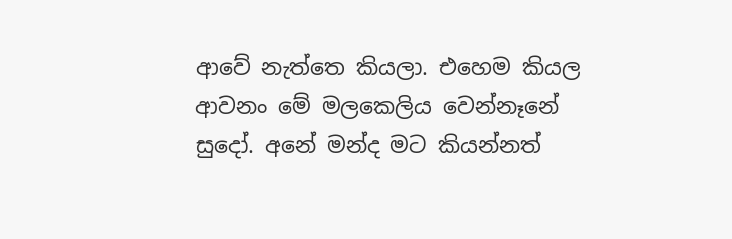ආවේ නැත්තෙ කියලා. එහෙම කියල ආවනං මේ මලකෙලිය වෙන්නෑනේ සුදෝ. අනේ මන්ද මට කියන්නත්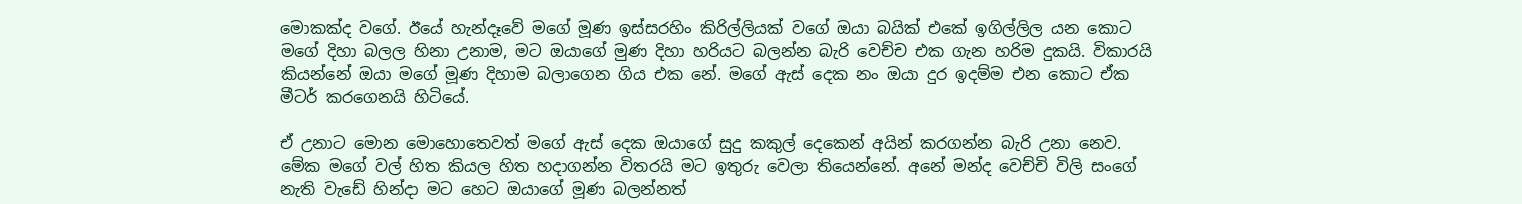මොකක්ද වගේ. ඊයේ හැන්දෑවේ මගේ මූණ ඉස්සරහිං කිරිල්ලියක් වගේ ඔයා බයික් එකේ ඉගිල්ලිල යන කොට මගේ දිහා බලල හිනා උනාම, මට ඔයාගේ මුණ දිහා හරියට බලන්න බැරි වෙච්ච එක ගැන හරිම දුකයි. විකාරයි කියන්නේ ඔයා මගේ මූණ දිහාම බලාගෙන ගිය එක නේ. මගේ ඇස් දෙක නං ඔයා දුර ඉදම්ම එන කොට ඒක මීටර් කරගෙනයි හිටියේ.

ඒ උනාට මොන මොහොතෙවත් මගේ ඇස් දෙක ඔයාගේ සුදු කකුල් දෙකෙන් අයින් කරගන්න බැරි උනා නෙව. මේක මගේ වල් හිත කියල හිත හදාගන්න විතරයි මට ඉතුරු වෙලා තියෙන්නේ. අනේ මන්ද වෙච්චි විලි සංගේ නැති වැඩේ හින්දා මට හෙට ඔයාගේ මූණ බලන්නත්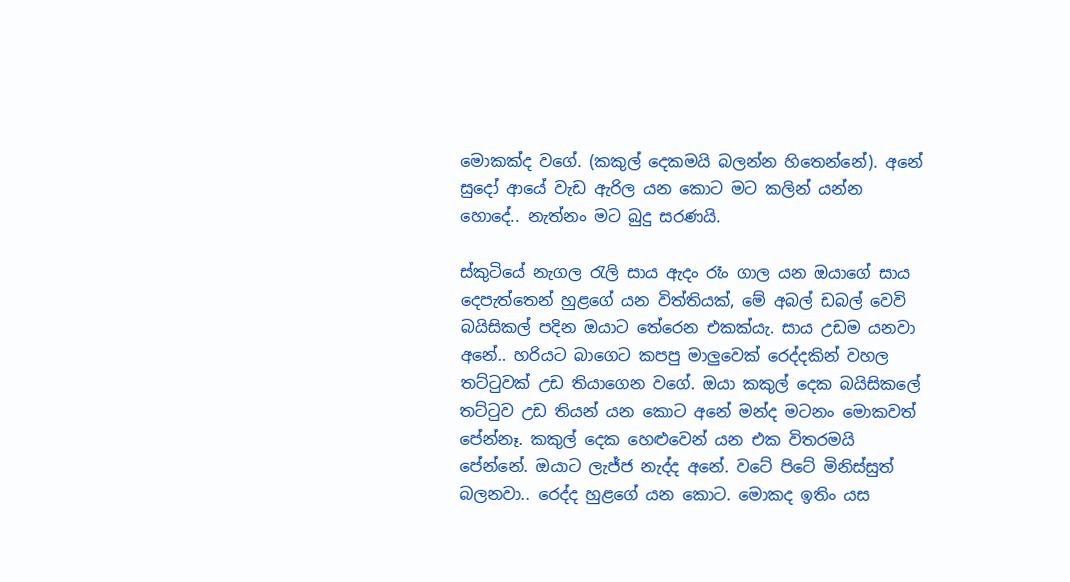මොකක්ද වගේ. (කකුල් දෙකමයි බලන්න හිතෙන්නේ). අනේ සුදෝ ආයේ වැඩ ඇරිල යන කොට මට කලින් යන්න හොදේ.. නැත්නං මට බුදු සරණයි.

ස්කුටියේ නැගල රැලි සාය ඇදං රෑං ගාල යන ඔයාගේ සාය දෙපැත්තෙන් හුළගේ යන විත්තියක්, මේ අබල් ඩබල් වෙවි බයිසිකල් පදින ඔයාට තේරෙන එකක්යැ. සාය උඩම යනවා අනේ.. හරියට බාගෙට කපපු මාලුවෙක් රෙද්දකින් වහල තට්ටුවක් උඩ තියාගෙන වගේ. ඔයා කකුල් දෙක බයිසිකලේ තට්ටුව උඩ තියන් යන කොට අනේ මන්ද මටනං මොකවත් පේන්නෑ. කකුල් දෙක හෙළුවෙන් යන එක විතරමයි පේන්නේ. ඔයාට ලැජ්ජ නැද්ද අනේ. වටේ පිටේ මිනිස්සුත් බලනවා.. රෙද්ද හුළගේ යන කොට. මොකද ඉතිං යස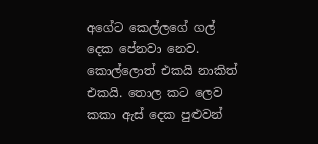අගේට කෙල්ලගේ ගල් දෙක පේනවා නෙව. කොල්ලොත් එකයි නාකිත් එකයි. තොල කට ලෙව කකා ඇස් දෙක පුළුවන්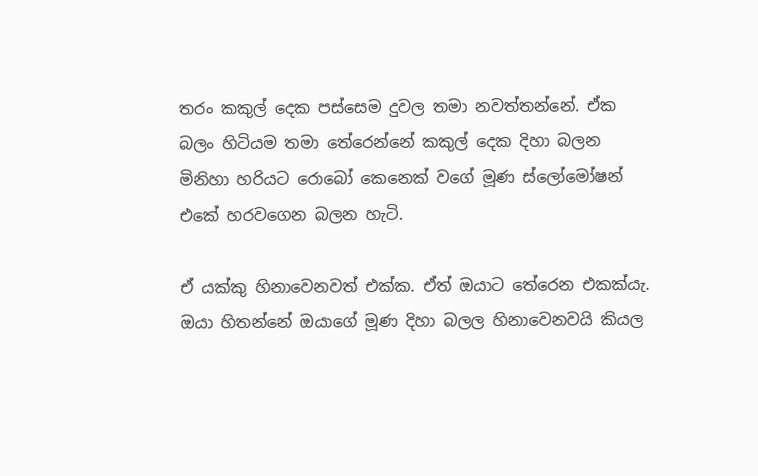තරං කකුල් දෙක පස්සෙම දුවල තමා නවත්තන්නේ. ඒක බලං හිටියම තමා තේරෙන්නේ කකුල් දෙක දිහා බලන මිනිහා හරියට රොබෝ කෙනෙක් වගේ මූණ ස්ලෝමෝෂන් එකේ හරවගෙන බලන හැටි.

ඒ යක්කු හිනාවෙනවත් එක්ක. ඒත් ඔයාට තේරෙන එකක්යැ. ඔයා හිතන්නේ ඔයාගේ මූණ දිහා බලල හිනාවෙනවයි කියල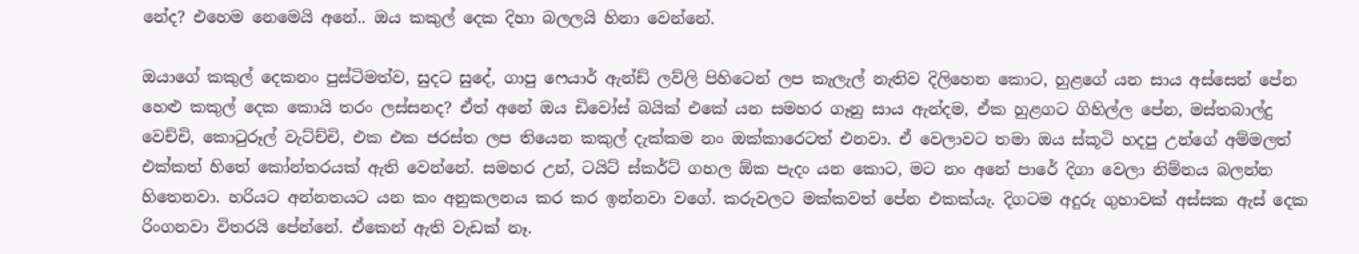නේද? එහෙම නෙමෙයි අනේ.. ඔය කකුල් දෙක දිහා බලලයි හිනා වෙන්නේ.

ඔයාගේ කකුල් දෙකනං පුස්ටිමත්ව, සුදට සුදේ, ගාපු ෆෙයාර් ඇන්ඩ් ලව්ලි පිහිටෙන් ලප කැලැල් නැතිව දිලිහෙන කොට, හුළගේ යන සාය අස්සෙන් පේන හෙළු කකුල් දෙක කොයි තරං ලස්සනද? ඒත් අනේ ඔය ඩිවෝස් බයික් එකේ යන සමහර ගෑනු සාය ඇන්දම, ඒක හුළගට ගිහිල්ල පේන, මස්තබාල්දු වෙච්චි, කොටුරූල් වැට්ච්චි, එක එක ජරස්ත ලප තියෙන කකුල් දැක්කම නං ඔක්කාරෙටත් එනවා. ඒ වෙලාවට තමා ඔය ස්කූටි හදපු උන්ගේ අම්මලත් එක්කත් හිතේ කෝන්තරයක් ඇති වෙන්නේ. සමහර උන්, ටයිට් ස්කර්ට් ගහල ඕක පැදං යන කොට, මට නං අනේ පාරේ දිගා වෙලා නිම්නය බලන්න හිතෙනවා. හරියට අන්නතයට යන කං අනුකලනය කර කර ඉන්නවා වගේ. කරුවලට මක්කවත් පේන එකක්යැ. දිගටම අදුරු ගුහාවක් අස්සක ඇස් දෙක රිංගනවා විතරයි පේන්නේ. ඒකෙන් ඇති වැඩක් නෑ.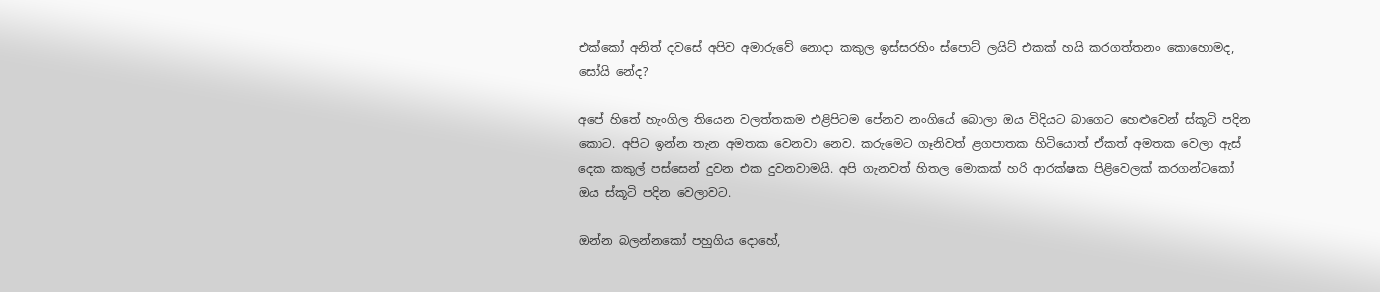එක්කෝ අනිත් දවසේ අපිව අමාරුවේ නොදා කකුල ඉස්සරහිං ස්පොට් ලයිට් එකක් හයි කරගත්තනං කොහොමද, සෝයි නේද?

අපේ හිතේ හැංගිල තියෙන වලත්තකම එළිපිටම පේනව නංගියේ බොලා ඔය විදියට බාගෙට හෙළුවෙන් ස්කූටි පදින කොට. අපිට ඉන්න තැන අමතක වෙනවා නෙව. කරුමෙට ගෑනිවත් ළගපාතක හිටියොත් ඒකත් අමතක වෙලා ඇස් දෙක කකුල් පස්සෙන් දුවන එක දුවනවාමයි. අපි ගැනවත් හිතල මොකක් හරි ආරක්ෂක පිළිවෙලක් කරගන්ටකෝ ඔය ස්කූටි පදින වෙලාවට.

ඔන්න බලන්නකෝ පහුගිය දොහේ,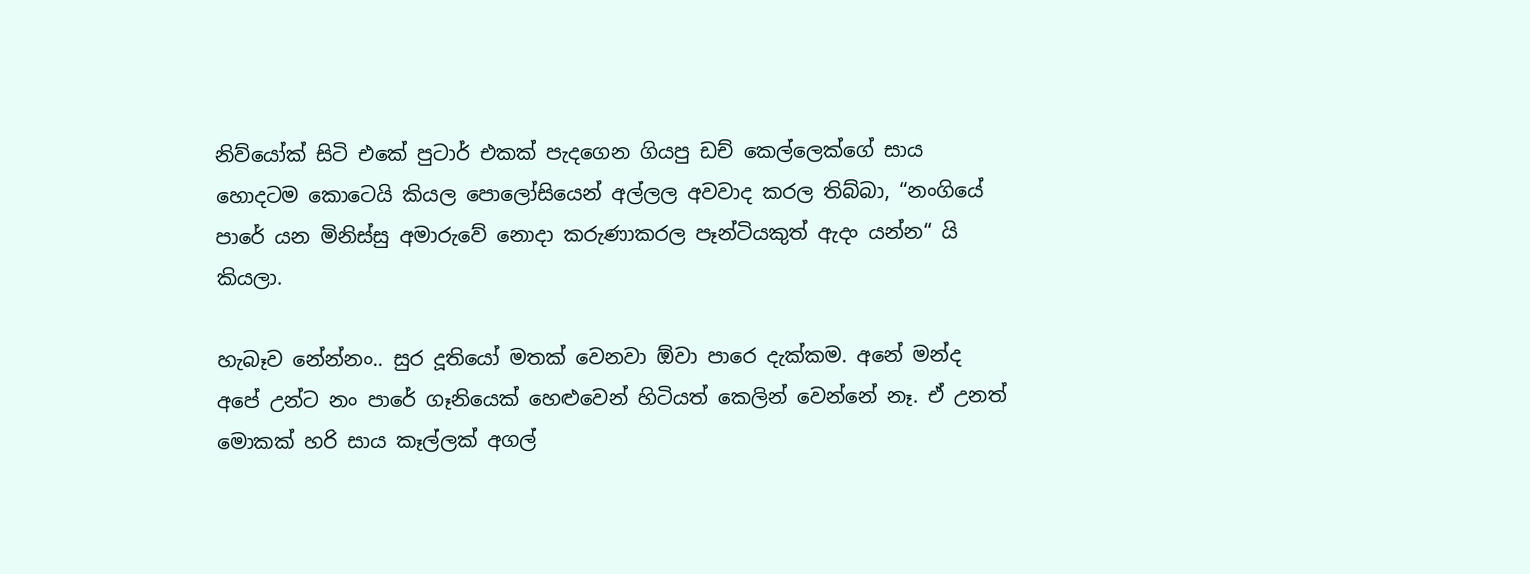නිව්යෝක් සිටි එකේ පුටාර් එකක් පැදගෙන ගියපු ඩච් කෙල්ලෙක්ගේ සාය හොදටම කොටෙයි කියල පොලෝසියෙන් අල්ලල අවවාද කරල තිබ්බා, “නංගියේ පාරේ යන මිනිස්සු අමාරුවේ නොදා කරුණාකරල පෑන්ටියකුත් ඇදං යන්න“ යි කියලා.

හැබෑව නේන්නං.. සුර දූතියෝ මතක් වෙනවා ඕවා පාරෙ දැක්කම. අනේ මන්ද අපේ උන්ට නං පාරේ ගෑනියෙක් හෙළුවෙන් හිටියත් කෙලින් වෙන්නේ නෑ. ඒ උනත් මොකක් හරි සාය කෑල්ලක් අගල්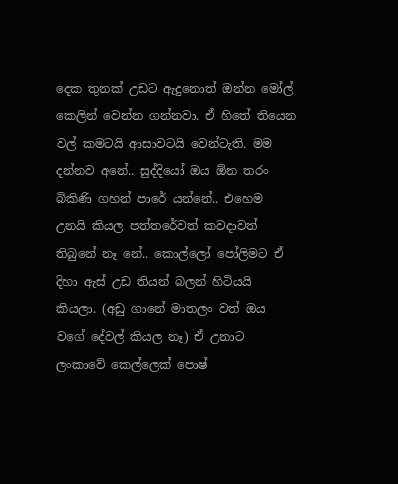දෙක තුනක් උඩට ඇදුනොත් ඔන්න මෝල් කෙලින් වෙන්න ගන්නවා. ඒ හිතේ තියෙන වල් කමටයි ආසාවටයි වෙන්ටැති. මම දන්නව අනේ.. සුද්දියෝ ඔය ඕන තරං බිකිණි ගහන් පාරේ යන්නේ.. එහෙම උනයි කියල පත්තරේවත් කවදාවත් තිබුනේ නෑ නේ.. කොල්ලෝ පෝලිමට ඒ දිහා ඇස් උඩ තියන් බලන් හිටියයි කියලා. (අඩු ගානේ මාතලං වත් ඔය වගේ දේවල් කියල නෑ) ඒ උනාට ලංකාවේ කෙල්ලෙක් පොෂ්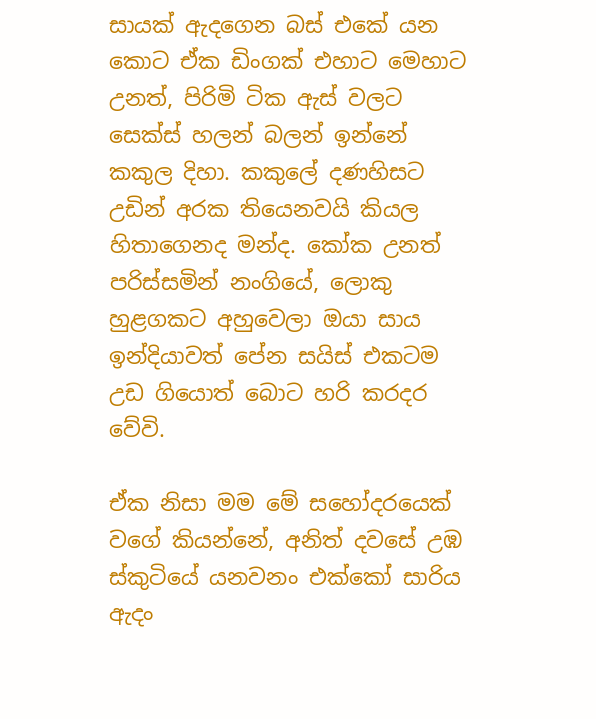සායක් ඇදගෙන බස් එකේ යන කොට ඒක ඩිංගක් එහාට මෙහාට උනත්, පිරිමි ටික ඇස් වලට සෙක්ස් හලන් බලන් ඉන්නේ කකුල දිහා. කකුලේ දණහිසට උඩින් අරක තියෙනවයි කියල හිතාගෙනද මන්ද. කෝක උනත් පරිස්සමින් නංගියේ, ලොකු හුළගකට අහුවෙලා ඔයා සාය ඉන්දියාවත් පේන සයිස් එකටම උඩ ගියොත් බොට හරි කරදර වේවි.

ඒක නිසා මම මේ සහෝදරයෙක් වගේ කියන්නේ, අනිත් දවසේ උඹ ස්කුටියේ යනවනං එක්කෝ සාරිය ඇදං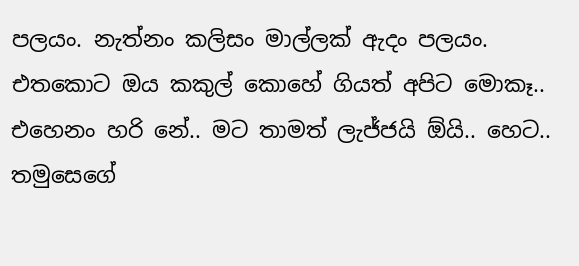පලයං. නැත්නං කලිසං මාල්ලක් ඇදං පලයං. එතකොට ඔය කකුල් කොහේ ගියත් අපිට මොකෑ.. එහෙනං හරි නේ.. මට තාමත් ලැජ්ජයි ඕයි.. හෙට.. තමුසෙගේ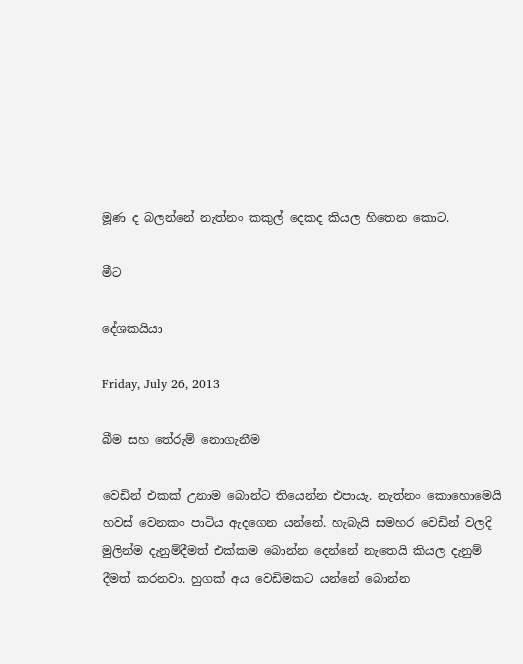මූණ ද බලන්නේ නැත්නං කකුල් දෙකද කියල හිතෙන කොට.

මීට

දේශකයියා

Friday, July 26, 2013

බීම සහ තේරුම් නොගැනීම

වෙඩින් එකක් උනාම බොන්ට තියෙන්න එපායැ. නැත්නං කොහොමෙයි හවස් වෙනකං පාටිය ඇදගෙන යන්නේ. හැබැයි සමහර වෙඩින් වලදි මුලින්ම දැනුම්දීමත් එක්කම බොන්න දෙන්නේ නැතෙයි කියල දැනුම් දීමත් කරනවා. හුගක් අය වෙඩිමකට යන්නේ බොන්න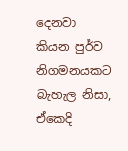දෙනවා කියන පුර්ව නිගමනයකට බැහැල නිසා, ඒකෙදි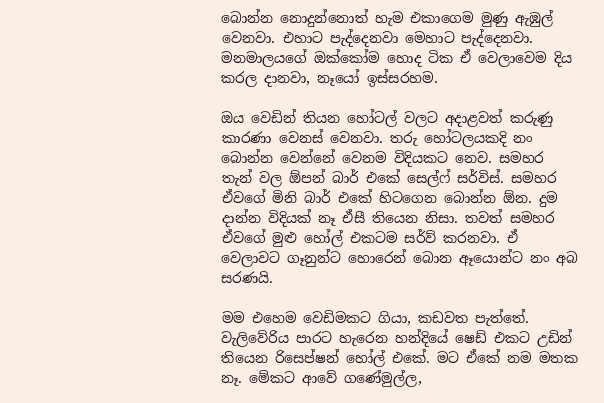බොන්න නොදුන්නොත් හැම එකාගෙම මුණු ඇඹුල් වෙනවා. එහාට පැද්දෙනවා මෙහාට පැද්දෙනවා. මනමාලයගේ ඔක්කෝම හොද ටික ඒ වෙලාවෙම දිය කරල දානවා, නෑයෝ ඉස්සරහම.

ඔය වෙඩින් තියන හෝටල් වලට අදාළවත් කරුණු කාරණා වෙනස් වෙනවා. තරු හෝටලයකදි නං බොන්න වෙන්නේ වෙනම විදියකට නෙව. සමහර තැන් වල ඕපන් බාර් එකේ සෙල්ෆ් සර්විස්. සමහර ඒවගේ මිනි බාර් එකේ හිටගෙන බොන්න ඕන. දුම දාන්න විදියක් නෑ ඒසී තියෙන නිසා. තවත් සමහර ඒවගේ මුළු හෝල් එකටම සර්ව් කරනවා. ඒ වෙලාවට ගෑනුන්ට හොරෙන් බොන ඈයොන්ට නං අබ සරණයි.

මම එහෙම වෙඩිමකට ගියා, කඩවත පැත්තේ. වැලිවේරිය පාරට හැරෙන හන්දියේ ෂෙඩ් එකට උඩින් තියෙන රිසෙප්ෂන් හෝල් එකේ. මට ඒකේ නම මතක නෑ. මේකට ආවේ ගණේමුල්ල,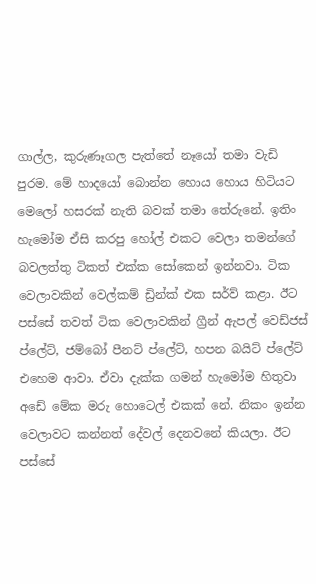ගාල්ල, කුරුණෑගල පැත්තේ නෑයෝ තමා වැඩි පුරම. මේ හාදයෝ බොන්න හොය හොය හිටියට මෙලෝ හසරක් නැති බවක් තමා තේරුනේ. ඉතිං හැමෝම ඒසි කරපු හෝල් එකට වෙලා තමන්ගේ බවලත්තු ටිකත් එක්ක සෝකෙන් ඉන්නවා. ටික වෙලාවකින් වෙල්කම් ඩ්‍රින්ක් එක සර්ව් කළා. ඊට පස්සේ තවත් ටික වෙලාවකින් ග්‍රීන් ඇපල් වෙඩ්ජස් ප්ලේට්, ජම්බෝ පීනට් ප්ලේට්, හපන බයිට් ප්ලේට් එහෙම ආවා. ඒවා දැක්ක ගමන් හැමෝම හිතුවා අඩේ මේක මරු හොටෙල් එකක් නේ. නිකං ඉන්න වෙලාවට කන්නත් දේවල් දෙනවනේ කියලා. ඊට පස්සේ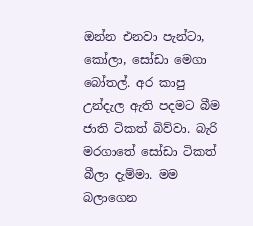ඔන්න එනවා පැන්ටා, කෝලා, සෝඩා මෙගා බෝතල්. අර කාපු උන්දැල ඇති පදමට බීම ජාති ටිකත් බිව්වා. බැරි මරගාතේ සෝඩා ටිකත් බීලා දැම්මා. මම බලාගෙන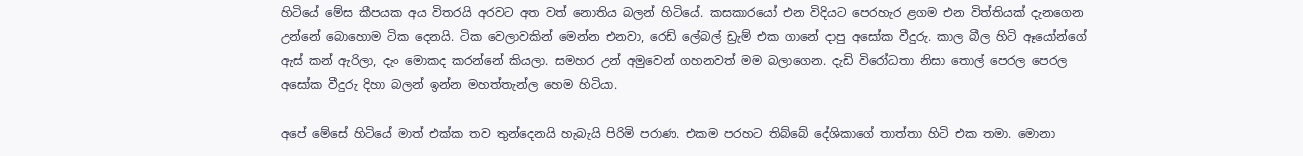හිටියේ මේස කීපයක අය විතරයි අරවට අත වත් නොතිය බලන් හිටියේ. කසකාරයෝ එන විදියට පෙරහැර ළගම එන විත්තියක් දැනගෙන උන්නේ බොහොම ටික දෙනයි. ටික වෙලාවකින් මෙන්න එනවා, රෙඩ් ලේබල් ඩ්‍රැම් එක ගානේ දාපු අසෝක වීදුරු. කාල බීල හිටි ඈයෝන්ගේ ඇස් කන් ඇරිලා, දැං මොකද කරන්නේ කියලා. සමහර උන් අමුවෙන් ගහනවත් මම බලාගෙන. දැඩි විරෝධතා නිසා තොල් පෙරල පෙරල අසෝක වීදුරු දිහා බලන් ඉන්න මහත්තැන්ල හෙම හිටියා.

අපේ මේසේ හිටියේ මාත් එක්ක තව තුන්දෙනයි හැබැයි පිරිමි පරාණ. එකම පරහට තිබ්බේ දේශිකාගේ තාත්තා හිටි එක තමා. මොනා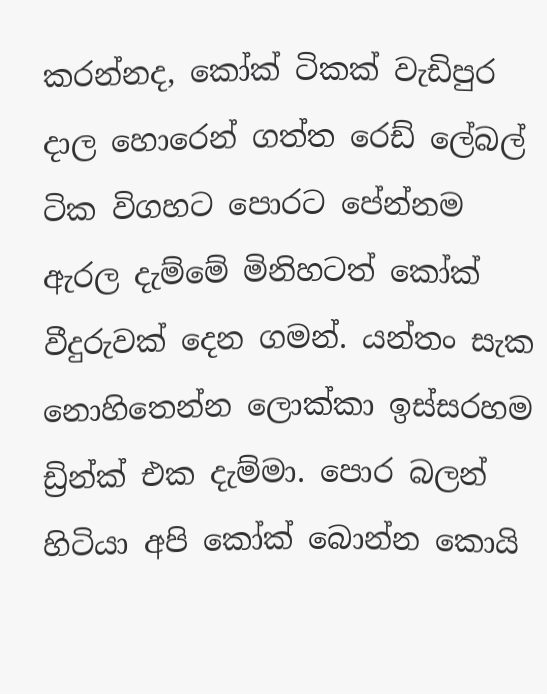කරන්නද, කෝක් ටිකක් වැඩිපුර දාල හොරෙන් ගත්ත රෙඩ් ලේබල් ටික විගහට පොරට පේන්නම ඇරල දැම්මේ මිනිහටත් කෝක් වීදුරුවක් දෙන ගමන්. යන්තං සැක නොහිතෙන්න ලොක්කා ඉස්සරහම ඩ්‍රින්ක් එක දැම්මා. පොර බලන් හිටියා අපි කෝක් බොන්න කොයි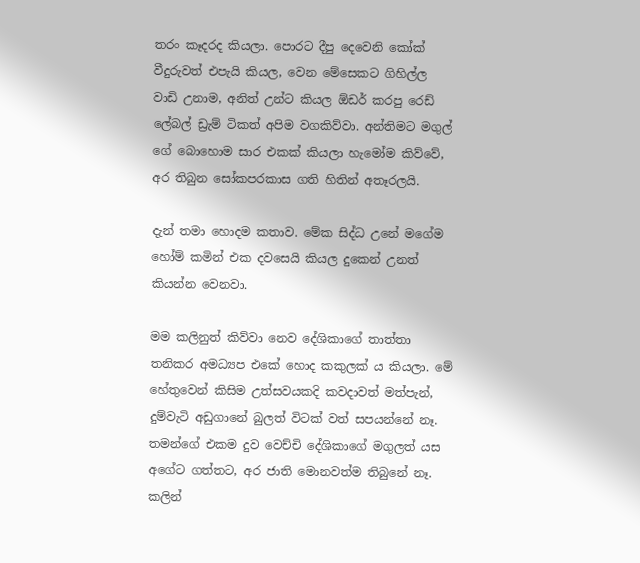තරං කෑදරද කියලා. පොරට දීපු දෙවෙනි කෝක් වීදුරුවත් එපැයි කියල, වෙන මේසෙකට ගිහිල්ල වාඩි උනාම, අනිත් උන්ට කියල ඕඩර් කරපු රෙඩ් ලේබල් ඩ්‍රැම් ටිකත් අපිම වගකිව්වා. අන්තිමට මගුල් ගේ බොහොම සාර එකක් කියලා හැමෝම කිව්වේ, අර තිබුන සෝකපරකාස ගති හිතින් අතෑරලයි.

දැන් තමා හොදම කතාව. මේක සිද්ධ උනේ මගේම හෝම් කමින් එක දවසෙයි කියල දුකෙන් උනත් කියන්න වෙනවා.

මම කලිනුත් කිව්වා නෙව දේශිකාගේ තාත්තා තනිකර අමධ්‍යප එකේ හොද කකුලක් ය කියලා. මේ හේතුවෙන් කිසිම උත්සවයකදි කවදාවත් මත්පැන්, දුම්වැටි අඩුගානේ බුලත් විටක් වත් සපයන්නේ නෑ. තමන්ගේ එකම දුව වෙච්චි දේශිකාගේ මගුලත් යස අගේට ගත්තට, අර ජාති මොනවත්ම තිබුනේ නෑ. කලින්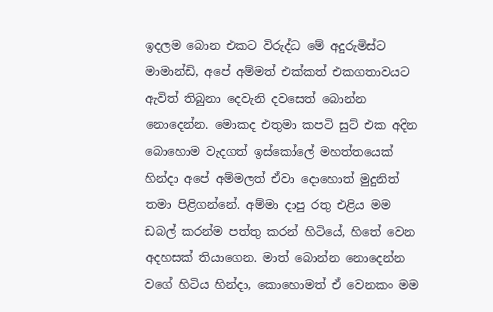ඉදලම බොන එකට විරුද්ධ මේ අදුරුමිස්ට මාමාන්ඩි, අපේ අම්මත් එක්කත් එකගතාවයට ඇවිත් තිබුනා දෙවැනි දවසෙත් බොන්න නොදෙන්න. මොකද එතුමා කපටි සුට් එක අදින බොහොම වැදගත් ඉස්කෝලේ මහත්තයෙක් හින්දා අපේ අම්මලත් ඒවා දොහොත් මුදුනිත් තමා පිළිගන්නේ. අම්මා දාපු රතු එළිය මම ඩබල් කරන්ම පත්තු කරන් හිටියේ, හිතේ වෙන අදහසක් තියාගෙන. මාත් බොන්න නොදෙන්න වගේ හිටිය හින්දා, කොහොමත් ඒ වෙනකං මම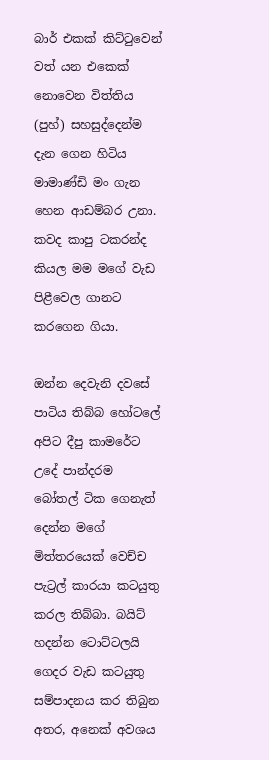බාර් එකක් කිට්ටුවෙන් වත් යන එකෙක් නොවෙන විත්තිය (පුහ්) සහසුද්දෙන්ම දැන ගෙන හිටිය මාමාණ්ඩි මං ගැන හෙන ආඩම්බර උනා. කවද කාපු ටකරන්ද කියල මම මගේ වැඩ පිළීවෙල ගානට කරගෙන ගියා.

ඔන්න දෙවැනි දවසේ පාටිය තිබ්බ හෝටලේ අපිට දීපු කාමරේට උදේ පාන්දරම  බෝතල් ටික ගෙනැත් දෙන්න මගේ මිත්තරයෙක් වෙච්ච පැට්‍රල් කාරයා කටයුතු කරල තිබ්බා. බයිට් හදන්න ටොට්ටලයි ගෙදර වැඩ කටයුතු සම්පාදනය කර තිබුන අතර, අනෙක් අවශය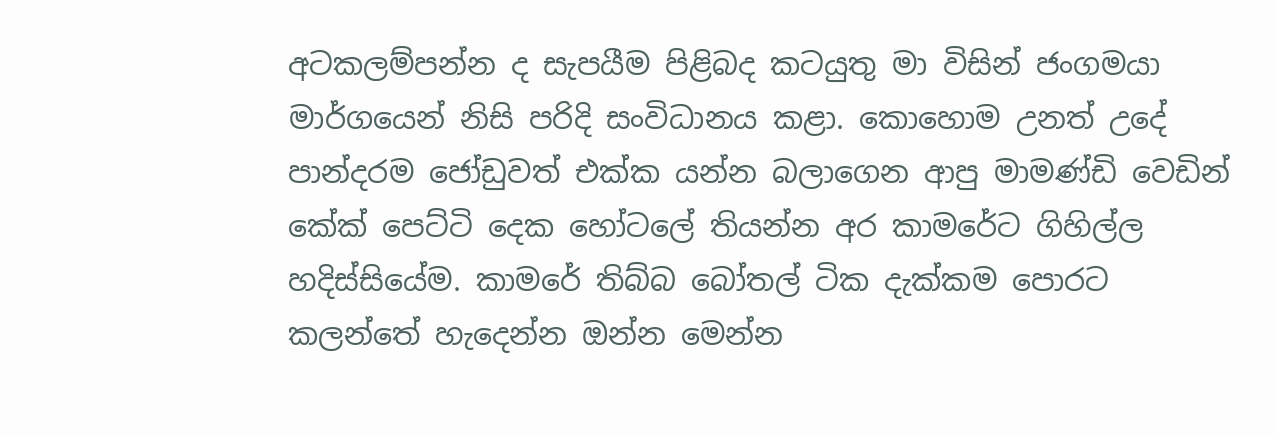අටකලම්පන්න ද සැපයීම පිළිබද කටයුතු මා විසින් ජංගමයා මාර්ගයෙන් නිසි පරිදි සංවිධානය කළා. කොහොම උනත් උදේ පාන්දරම ජෝඩුවත් එක්ක යන්න බලාගෙන ආපු මාමණ්ඩි වෙඩින් කේක් පෙට්ටි දෙක හෝටලේ තියන්න අර කාමරේට ගිහිල්ල හදිස්සියේම. කාමරේ තිබ්බ බෝතල් ටික දැක්කම පොරට කලන්තේ හැදෙන්න ඔන්න මෙන්න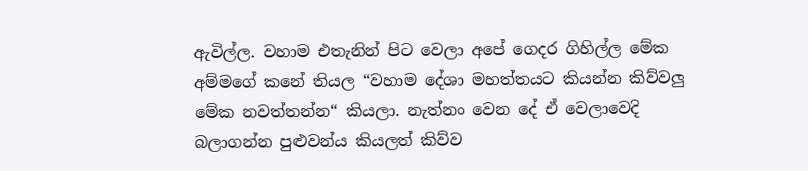ඇවිල්ල. වහාම එතැනින් පිට වෙලා අපේ ගෙදර ගිහිල්ල මේක අම්මගේ කනේ තියල “වහාම දේශා මහත්තයට කියන්න කිව්වලු මේක නවත්තන්න“ කියලා. නැත්නං වෙන දේ ඒ වෙලාවෙදි බලාගන්න පුළුවන්ය කියලත් කිව්ව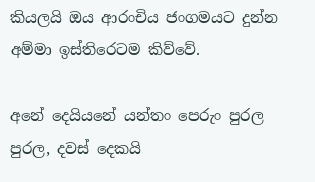කියලයි ඔය ආරංචිය ජංගමයට දුන්න අම්මා ඉස්තිරෙටම කිව්වේ.

අනේ දෙයියනේ යන්තං පෙරුං පුරල පුරල, දවස් දෙකයි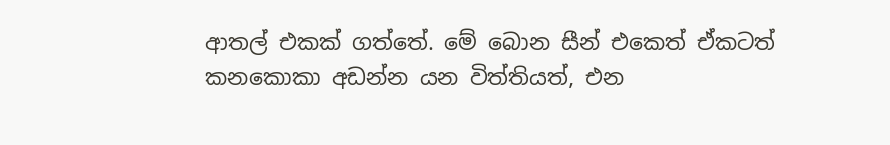ආතල් එකක් ගත්තේ. මේ බොන සීන් එකෙත් ඒකටත් කනකොකා අඩන්න යන විත්තියත්, එන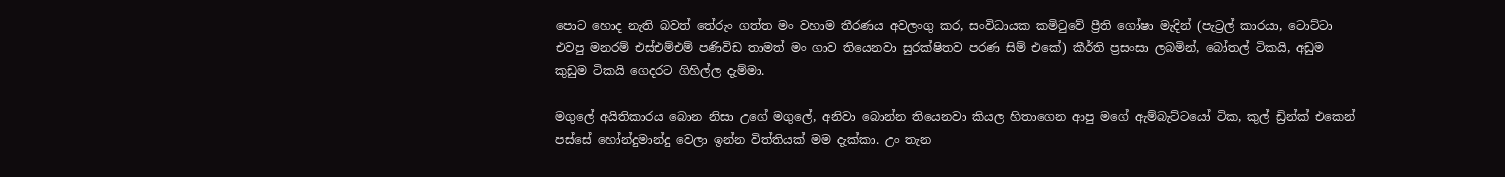පොට හොද නැති බවත් තේරුං ගත්ත මං වහාම තීරණය අවලංගු කර, සංවිධායක කමිටුවේ ප්‍රීති ගෝෂා මැදින් (පැට්‍රල් කාරයා, ටොට්ටා එවපු මනරම් එස්එම්එම් පණිවිඩ තාමත් මං ගාව තියෙනවා සුරක්ෂිතව පරණ සිම් එකේ) කීර්ති ප්‍රසංසා ලබමින්, බෝතල් ටිකයි, අඩුම කුඩුම ටිකයි ගෙදරට ගිහිල්ල දැම්මා.

මගුලේ අයිතිකාරය බොන නිසා උගේ මගුලේ, අනිවා බොන්න තියෙනවා කියල හිතාගෙන ආපු මගේ ඇම්බැට්ටයෝ ටික, කුල් ඩ්‍රින්ක් එකෙන් පස්සේ හෝන්දුමාන්දු වෙලා ඉන්න විත්තියක් මම දැක්කා. උං තැන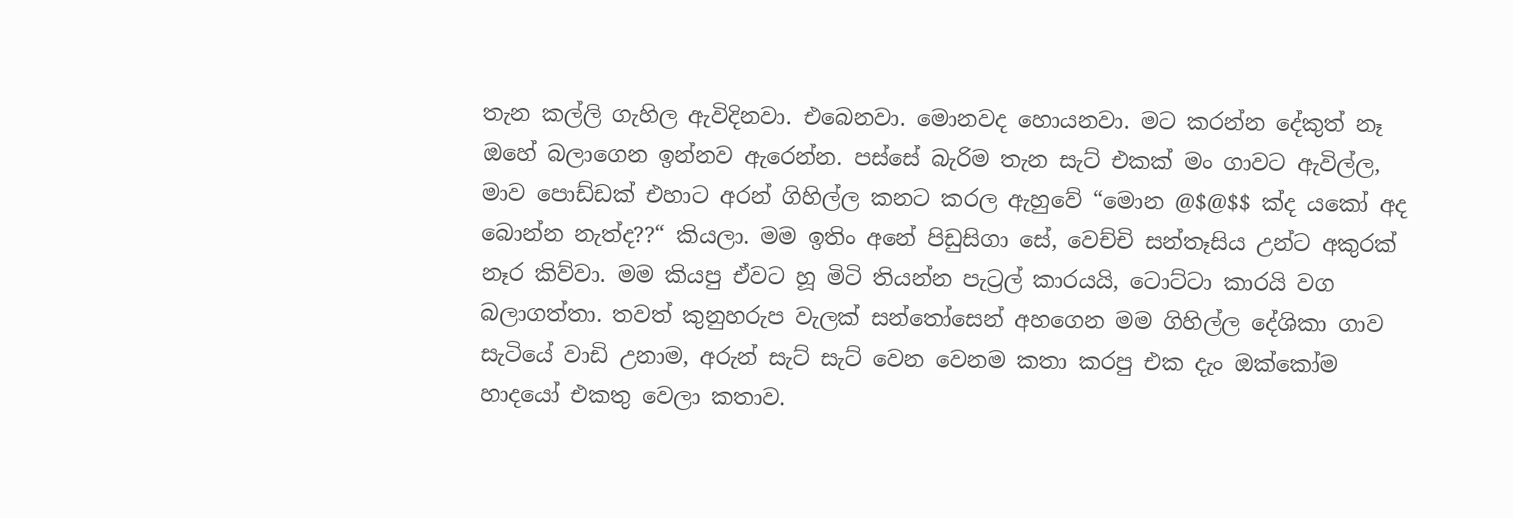තැන කල්ලි ගැහිල ඇවිදිනවා. එබෙනවා. මොනවද හොයනවා. මට කරන්න දේකුත් නෑ ඔහේ බලාගෙන ඉන්නව ඇරෙන්න. පස්සේ බැරිම තැන සැට් එකක් මං ගාවට ඇවිල්ල, මාව පොඩ්ඩක් එහාට අරන් ගිහිල්ල කනට කරල ඇහුවේ “මොන @$@$$ ක්ද යකෝ අද බොන්න නැත්ද??“ කියලා. මම ඉතිං අනේ පිඩුසිගා සේ, වෙච්චි සන්තෑසිය උන්ට අකුරක් නෑර කිව්වා. මම කියපු ඒවට හූ මිටි තියන්න පැට්‍රල් කාරයයි, ටොට්ටා කාරයි වග බලාගත්තා. තවත් කුනුහරුප වැලක් සන්තෝසෙන් අහගෙන මම ගිහිල්ල දේශිකා ගාව සැටියේ වාඩි උනාම, අරුන් සැට් සැට් වෙන වෙනම කතා කරපු එක දැං ඔක්කෝම හාදයෝ එකතු වෙලා කතාව.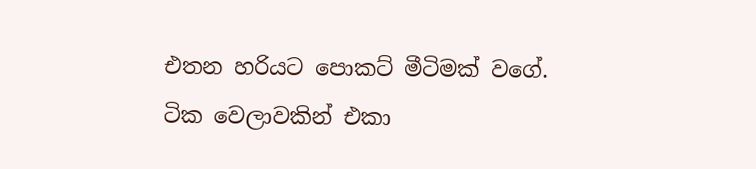එතන හරියට පොකට් මීටිමක් වගේ. ටික වෙලාවකින් එකා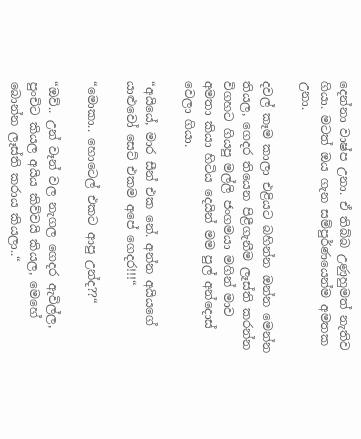දෙන්නා වාෂ්ප උනා. ඒ තිබ්බ උණුහුමත් නැතිව ගියා. මටත් ඔය ගැන සම්පුර්ණයෙන්ම අමතක උනා.

දවල් කෑම කාලා එළියට බහින්න ඔන්න මෙන්න තියල, ගෙදර තියෙන පිළීගැනීම ලෑස්ති කරන්න විගහට ගියපු මල්ලි ජංගමයා මගින් මාව අමතා කියා හිටිය දෙයින් මම පුල් අන්දොස් වෙලා ගියා.

“අයියේ, මාර සීන් එක නේ. අන්න අයියගේ යාළුවෝ සෙට් එකම අපේ ගෙදර!!!“

“මොකා.. හොටෙල් එකට ආපු උන්ද??“

“ඔව්.. උන් වෑන් වල නැගල ගෙදර ඇවිල්ල, පුංචිට කියල අයිය කිව්වයි කියල, මෙහේ බොන්න ලෑස්ති කරාය කියලා..“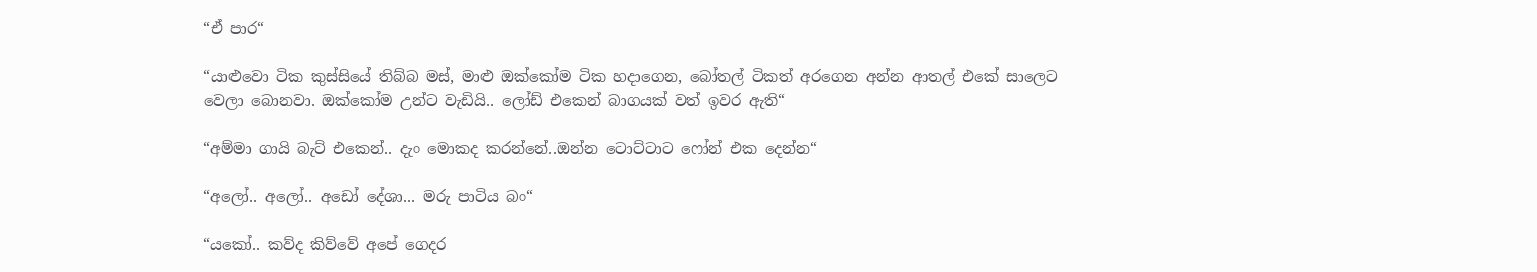“ඒ පාර“

“යාළුවො ටික කුස්සියේ තිබ්බ මස්, මාළු ඔක්කෝම ටික හදාගෙන, බෝතල් ටිකත් අරගෙන අන්න ආතල් එකේ සාලෙට වෙලා බොනවා. ඔක්කෝම උන්ට වැඩියි.. ලෝඩ් එකෙන් බාගයක් වත් ඉවර ඇති“

“අම්මා ගායි බැට් එකෙන්.. දැං මොකද කරන්නේ..ඔන්න ටොට්ටාට ෆෝන් එක දෙන්න“

“අලෝ.. අලෝ.. අඩෝ දේශා... මරු පාටිය බං“

“යකෝ.. කව්ද කිව්වේ අපේ ගෙදර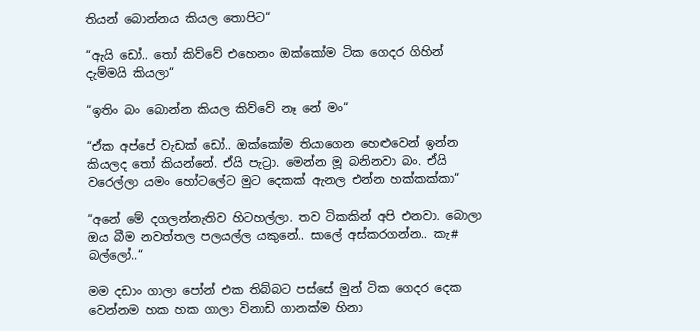තියන් බොන්නය කියල තොපිට“

“ඇයි ඩෝ.. තෝ කිව්වේ එහෙනං ඔක්කෝම ටික ගෙදර ගිහින් දැම්මයි කියලා“

“ඉතිං බං බොන්න කියල කිව්වේ නෑ නේ මං“

“ඒක අප්පේ වැඩක් ඩෝ.. ඔක්කෝම තියාගෙන හෙළුවෙන් ඉන්න කියලද තෝ කියන්නේ. ඒයි පැට්‍රා. මෙන්න මූ බනිනවා බං. ඒයි වරෙල්ලා යමං හෝටලේට මුට දෙකක් ඇනල එන්න හක්කක්කා“

“අනේ මේ දගලන්නැතිව හිටහල්ලා. තව ටිකකින් අපි එනවා. බොලා ඔය බීම නවත්තල පලයල්ල යකුනේ.. සාලේ අස්කරගන්න.. කැ# බල්ලෝ..“

මම දඩාං ගාලා පෝන් එක තිබ්බට පස්සේ මුන් ටික ගෙදර දෙක වෙන්නම හක හක ගාලා විනාඩි ගානක්ම හිනා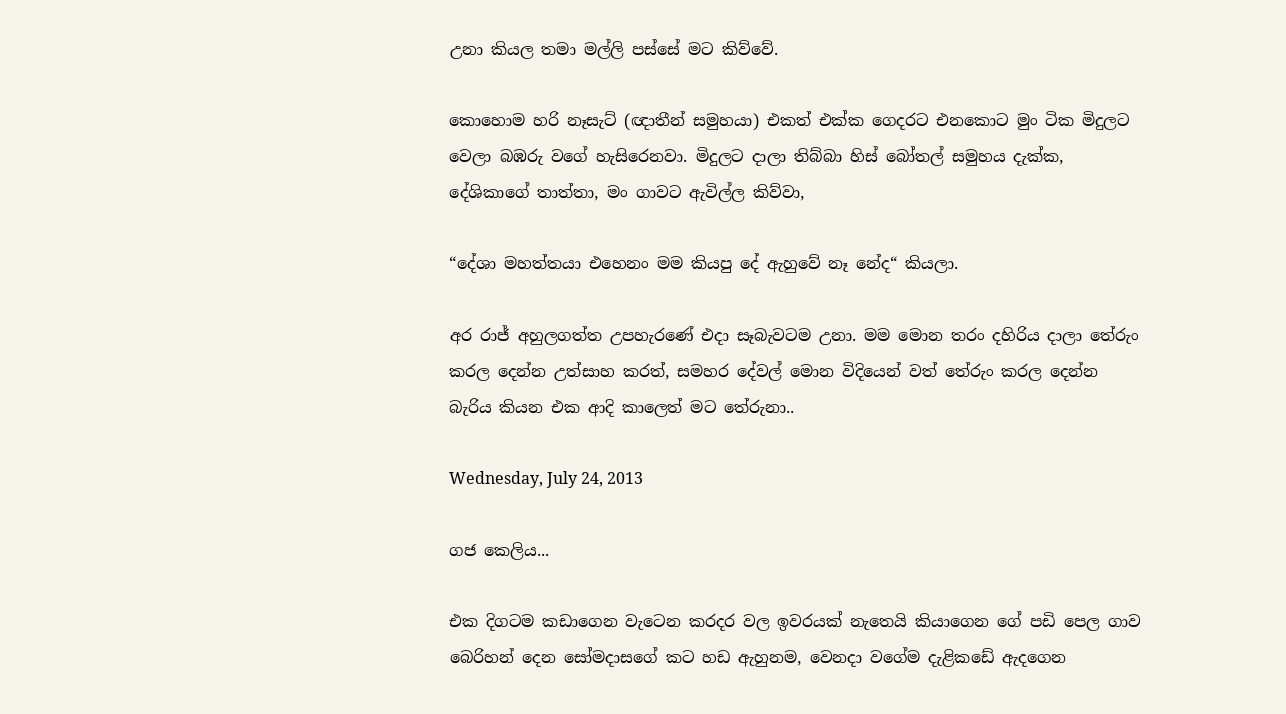උනා කියල තමා මල්ලි පස්සේ මට කිව්වේ.

කොහොම හරි නෑසැට් (ඥාතීන් සමුහයා) එකත් එක්ක ගෙදරට එනකොට මුං ටික මිදුලට වෙලා බඹරු වගේ හැසිරෙනවා. මිදුලට දාලා තිබ්බා හිස් බෝතල් සමුහය දැක්ක, දේශිකාගේ තාත්තා, මං ගාවට ඇවිල්ල කිව්වා,

“දේශා මහත්තයා එහෙනං මම කියපු දේ ඇහුවේ නෑ නේද“ කියලා.

අර රාජ් අහුලගත්ත උපහැරණේ එදා සෑබැවටම උනා. මම මොන තරං දහිරිය දාලා තේරුං කරල දෙන්න උත්සාහ කරත්, සමහර දේවල් මොන විදියෙන් වත් තේරුං කරල දෙන්න බැරිය කියන එක ආදි කාලෙත් මට තේරුනා..

Wednesday, July 24, 2013

ගජ කෙලිය...

එක දිගටම කඩාගෙන වැටෙන කරදර වල ඉවරයක් නැතෙයි කියාගෙන ගේ පඩි පෙල ගාව බෙරිහන් දෙන සෝමදාසගේ කට හඩ ඇහුනම, වෙනදා වගේම දැළිකඩේ ඇදගෙන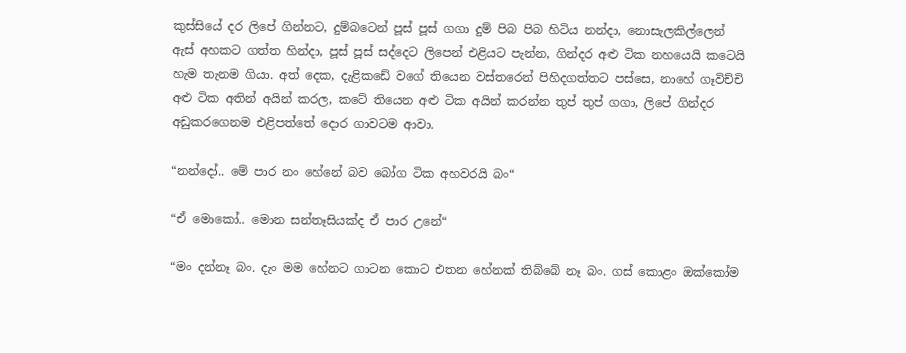කුස්සියේ දර ලිපේ ගින්නට, දුම්බටෙන් පූස් පූස් ගගා දුම් පිබ පිබ හිටිය නන්දා, නොසැලකිල්ලෙන් ඇස් අහකට ගත්ත හින්දා, පූස් පූස් සද්දෙට ලිපෙන් එළියට පැන්න, ගින්දර අළු ටික නහයෙයි කටෙයි හැම තැනම ගියා. අත් දෙක, දැළිකඩේ වගේ තියෙන වස්තරෙන් පිහිදගත්තට පස්සෙ, නාහේ ගෑවිච්චි අළු ටික අතින් අයින් කරල, කටේ තියෙන අළු ටික අයින් කරන්න තුප් තුප් ගගා, ලිපේ ගින්දර අඩුකරගෙනම එළිපත්තේ දොර ගාවටම ආවා.

“නන්දෝ.. මේ පාර නං හේනේ බව බෝග ටික අහවරයි බං“

“ඒ මොකෝ.. මොන සන්තෑසියක්ද ඒ පාර උනේ“

“මං දන්නෑ බං. දැං මම හේනට ගාටන කොට එතන හේනක් තිබ්බේ නෑ බං. ගස් කොළං ඔක්කෝම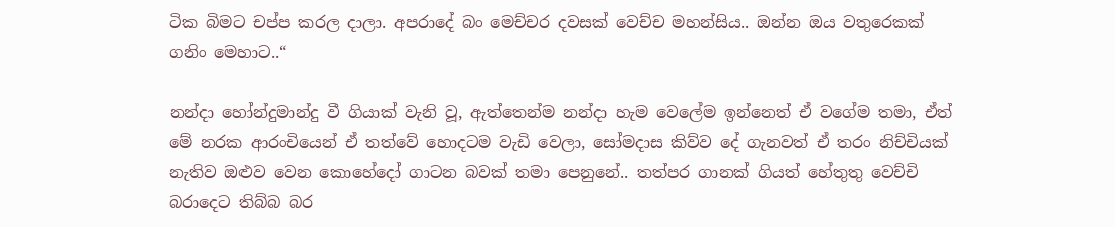ටික බිමට චප්ප කරල දාලා. අපරාදේ බං මෙච්චර දවසක් වෙච්ච මහන්සිය.. ඔන්න ඔය වතුරෙකක් ගනිං මෙහාට..“

නන්දා හෝන්දුමාන්දු වී ගියාක් වැනි වූ, ඇත්තෙන්ම නන්දා හැම වෙලේම ඉන්නෙත් ඒ වගේම තමා, ඒත් මේ නරක ආරංචියෙන් ඒ තත්වේ හොදටම වැඩි වෙලා, සෝමදාස කිව්ව දේ ගැනවත් ඒ තරං නිච්චියක් නැතිව ඔළුව වෙන කොහේදෝ ගාටන බවක් තමා පෙනුනේ.. තත්පර ගානක් ගියත් හේතුතු වෙච්චි බරාදෙට තිබ්බ බර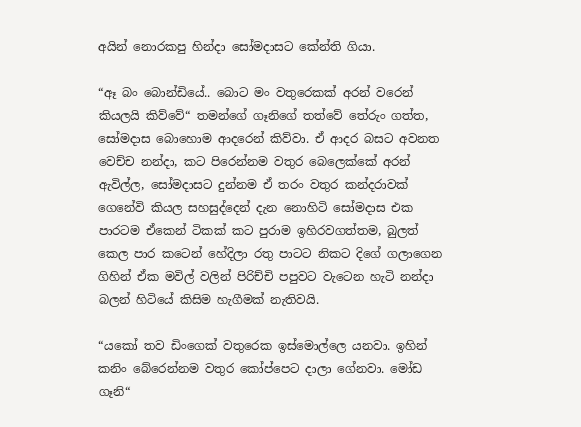අයින් නොරකපු හින්දා සෝමදාසට කේන්ති ගියා.

“ඈ බං බොන්ඩියේ.. බොට මං වතුරෙකක් අරන් වරෙන් කියලයි කිව්වේ“ තමන්ගේ ගෑනිගේ තත්වේ තේරුං ගත්ත, සෝමදාස බොහොම ආදරෙන් කිව්වා. ඒ ආදර බසට අවනත වෙච්ච නන්දා, කට පිරෙන්නම වතුර බෙලෙක්කේ අරන් ඇවිල්ල, සෝමදාසට දුන්නම ඒ තරං වතුර කන්දරාවක් ගෙනේවි කියල සහසුද්දෙන් දැන නොහිටි සෝමදාස එක පාරටම ඒකෙන් ටිකක් කට පුරාම ඉහිරවගත්තම, බුලත් කෙල පාර කටෙන් හේදිලා රතු පාටට නිකට දිගේ ගලාගෙන ගිහින් ඒක මවිල් වලින් පිරිච්චි පපුවට වැටෙන හැටි නන්දා බලන් හිටියේ කිසිම හැගීමක් නැතිවයි.

“යකෝ තව ඩිංගෙක් වතුරෙක ඉස්මොල්ලෙ යනවා. ඉහින් කනිං බේරෙන්නම වතුර කෝප්පෙට දාලා ගේනවා. මෝඩ ගෑනි“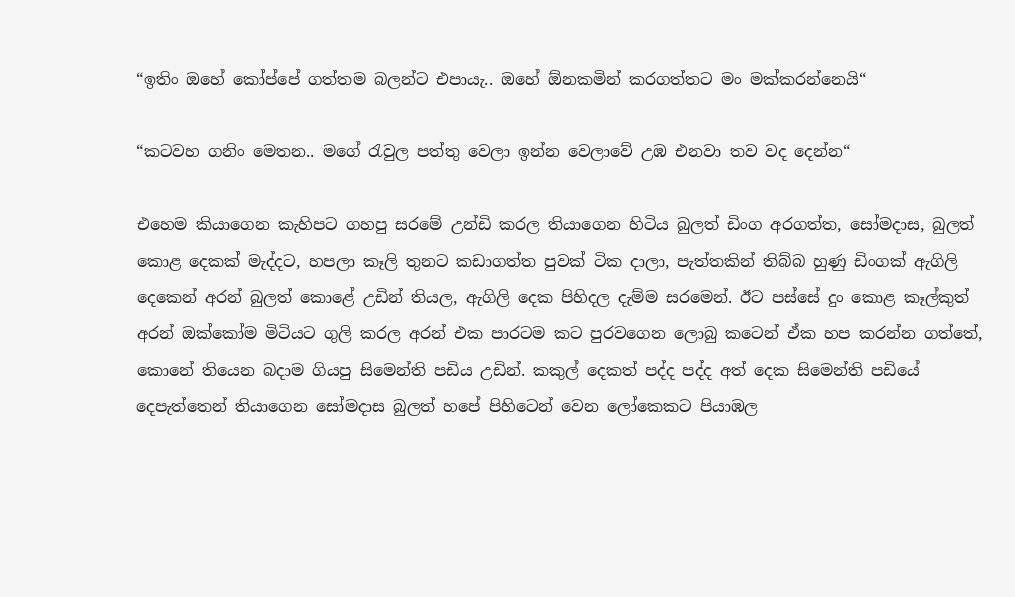“ඉතිං ඔහේ කෝප්පේ ගත්තම බලන්ට එපායැ.. ඔහේ ඕනකමින් කරගත්තට මං මක්කරන්නෙයි“

“කටවහ ගනිං මෙතන.. මගේ රැවුල පත්තු වෙලා ඉන්න වෙලාවේ උඹ එනවා තව වද දෙන්න“

එහෙම කියාගෙන කැහිපට ගහපු සරමේ උන්ඩි කරල තියාගෙන හිටිය බුලත් ඩිංග අරගත්ත, සෝමදාස, බුලත් කොළ දෙකක් මැද්දට, හපලා කෑලි තුනට කඩාගත්ත පුවක් ටික දාලා, පැත්තකින් තිබ්බ හුණු ඩිංගක් ඇගිලි දෙකෙන් අරන් බුලත් කොළේ උඩින් තියල, ඇගිලි දෙක පිහිදල දැම්ම සරමෙන්. ඊට පස්සේ දුං කොළ කෑල්කුත් අරන් ඔක්කෝම මිටියට ගුලි කරල අරන් එක පාරටම කට පුරවගෙන ලොබු කටෙන් ඒක හප කරන්න ගත්තේ, කොනේ තියෙන බදාම ගියපු සිමෙන්ති පඩිය උඩින්. කකුල් දෙකත් පද්ද පද්ද අත් දෙක සිමෙන්ති පඩියේ දෙපැත්තෙන් තියාගෙන සෝමදාස බුලත් හපේ පිහිටෙන් වෙන ලෝකෙකට පියාඹල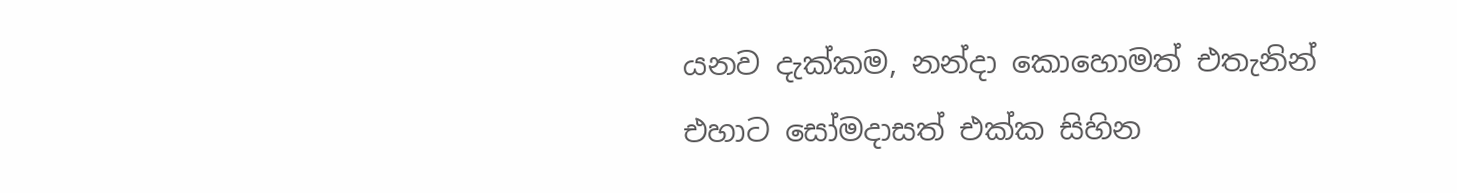යනව දැක්කම, නන්දා කොහොමත් එතැනින් එහාට සෝමදාසත් එක්ක සිහින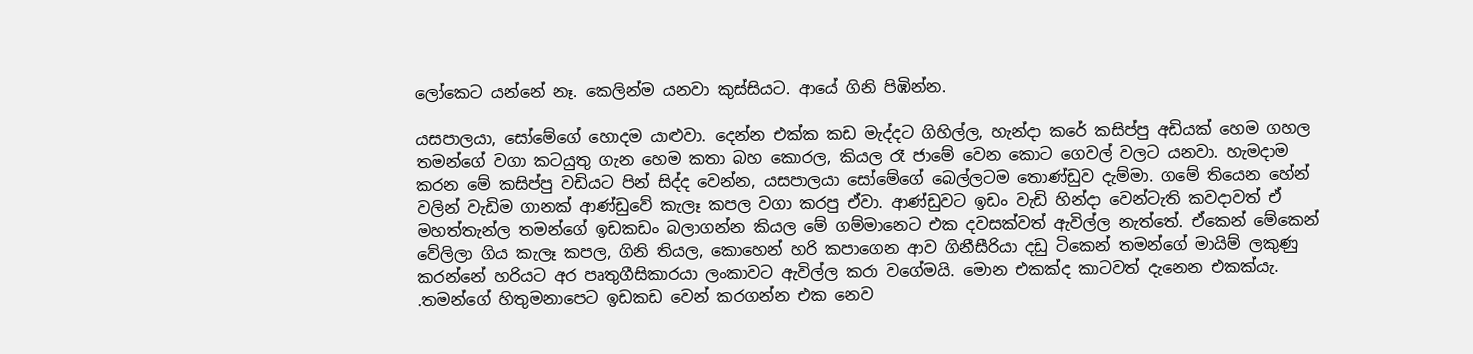ලෝකෙට යන්නේ නෑ. කෙලින්ම යනවා කුස්සියට. ආයේ ගිනි පිඹින්න.

යසපාලයා, සෝමේගේ හොදම යාළුවා. දෙන්න එක්ක කඩ මැද්දට ගිහිල්ල, හැන්දා කරේ කසිප්පු අඩියක් හෙම ගහල තමන්ගේ වගා කටයුතු ගැන හෙම කතා බහ කොරල, කියල රෑ ජාමේ වෙන කොට ගෙවල් වලට යනවා. හැමදාම කරන මේ කසිප්පු වඩියට පින් සිද්ද වෙන්න, යසපාලයා සෝමේගේ බෙල්ලටම තොණ්ඩුව දැම්මා. ගමේ තියෙන හේන් වලින් වැඩිම ගානක් ආණ්ඩුවේ කැලෑ කපල වගා කරපු ඒවා. ආණ්ඩුවට ඉඩං වැඩි හින්දා වෙන්ටැති කවදාවත් ඒ මහත්තැන්ල තමන්ගේ ඉඩකඩං බලාගන්න කියල මේ ගම්මානෙට එක දවසක්වත් ඇවිල්ල නැත්තේ. ඒකෙන් මේකෙන් වේලිලා ගිය කැලෑ කපල, ගිනි තියල, කොහෙන් හරි කපාගෙන ආව ගිනීසීරියා දඩු ටිකෙන් තමන්ගේ මායිම් ලකුණු කරන්නේ හරියට අර පෘතුගීසිකාරයා ලංකාවට ඇවිල්ල කරා වගේමයි. මොන එකක්ද කාටවත් දැනෙන එකක්යැ. .තමන්ගේ හිතුමනාපෙට ඉඩකඩ වෙන් කරගන්න එක නෙව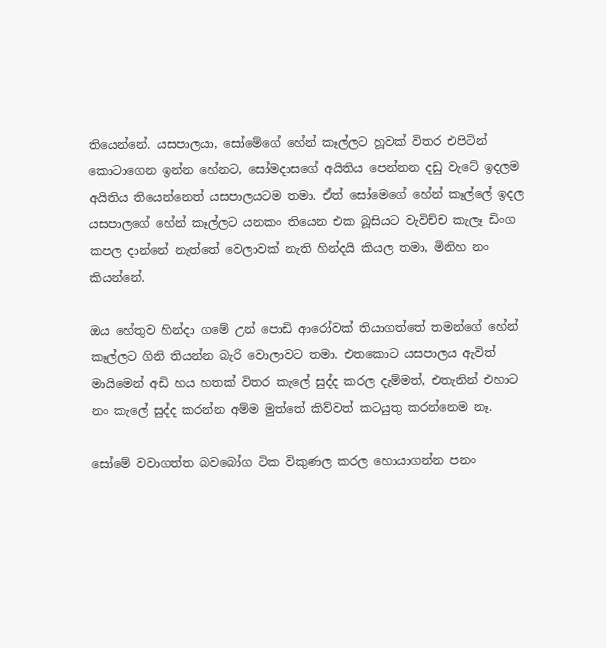තියෙන්නේ. යසපාලයා, සෝමේගේ හේන් කෑල්ලට හූවක් විතර එපිටින් කොටාගෙන ඉන්න හේනට, සෝමදාසගේ අයිතිය පෙන්නන දඩු වැටේ ඉදලම අයිතිය තියෙන්නෙත් යසපාලයටම තමා. ඒත් සෝමෙගේ හේන් කෑල්ලේ ඉදල යසපාලගේ හේන් කෑල්ලට යනකං තියෙන එක බූසියට වැවිච්ච කැලෑ ඩිංග කපල දාන්නේ නැත්තේ වෙලාවක් නැති හින්දයි කියල තමා, මිනිහ නං කියන්නේ.

ඔය හේතුව හින්දා ගමේ උන් පොඩි ආරෝවක් තියාගත්තේ තමන්ගේ හේන් කෑල්ලට ගිනි තියන්න බැරි වොලාවට තමා. එතකොට යසපාලය ඇවිත් මායිමෙන් අඩි හය හතක් විතර කැලේ සුද්ද කරල දැම්මත්, එතැනින් එහාට නං කැලේ සුද්ද කරන්න අම්ම මුත්තේ කිව්වත් කටයුතු කරන්නෙම නෑ.

සෝමේ වවාගත්ත බවබෝග ටික විකුණල කරල හොයාගන්න පනං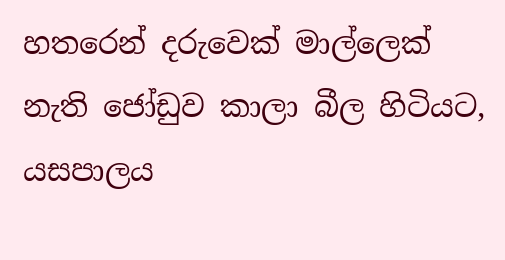හතරෙන් දරුවෙක් මාල්ලෙක් නැති ජෝඩුව කාලා බීල හිටියට, යසපාලය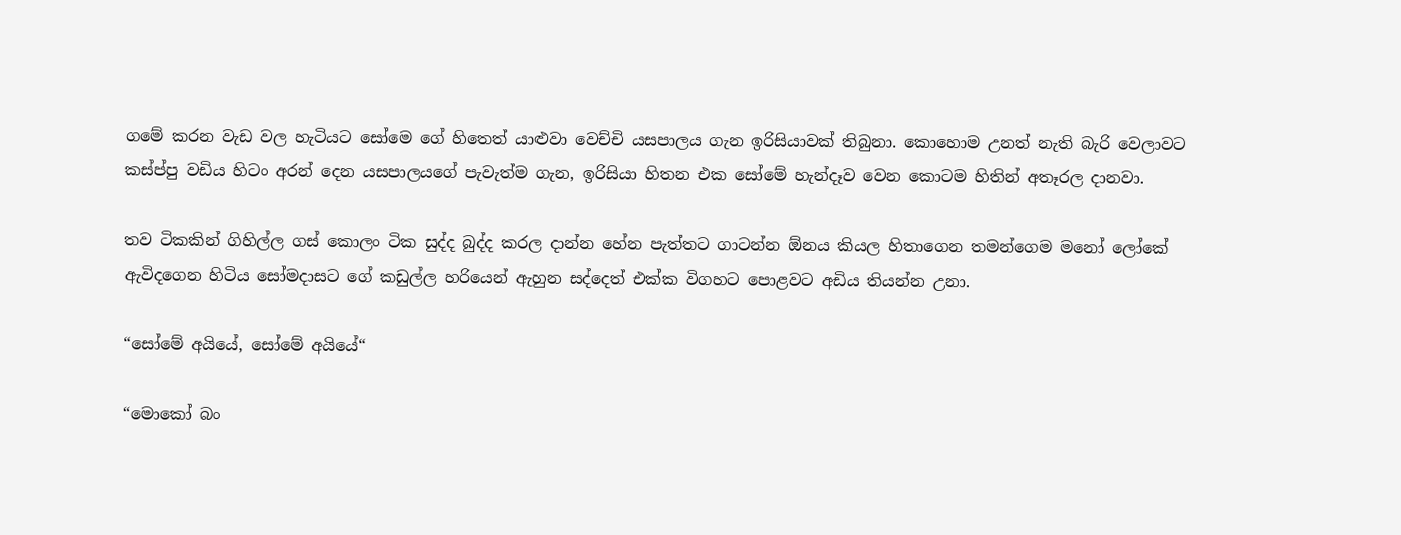ගමේ කරන වැඩ වල හැටියට සෝමෙ ගේ හිතෙත් යාළුවා වෙච්චි යසපාලය ගැන ඉරිසියාවක් තිබුනා. කොහොම උනත් නැති බැරි වෙලාවට කස්ප්පු වඩිය හිටං අරන් දෙන යසපාලයගේ පැවැත්ම ගැන, ඉරිසියා හිතන එක සෝමේ හැන්දෑව වෙන කොටම හිතින් අතෑරල දානවා.

තව ටිකකින් ගිහිල්ල ගස් කොලං ටික සුද්ද බුද්ද කරල දාන්න හේන පැත්තට ගාටන්න ඕනය කියල හිතාගෙන තමන්ගෙම මනෝ ලෝකේ ඇවිදගෙන හිටිය සෝමදාසට ගේ කඩුල්ල හරියෙන් ඇහුන සද්දෙත් එක්ක විගහට පොළවට අඩිය තියන්න උනා.

“සෝමේ අයියේ, සෝමේ අයියේ“

“මොකෝ බං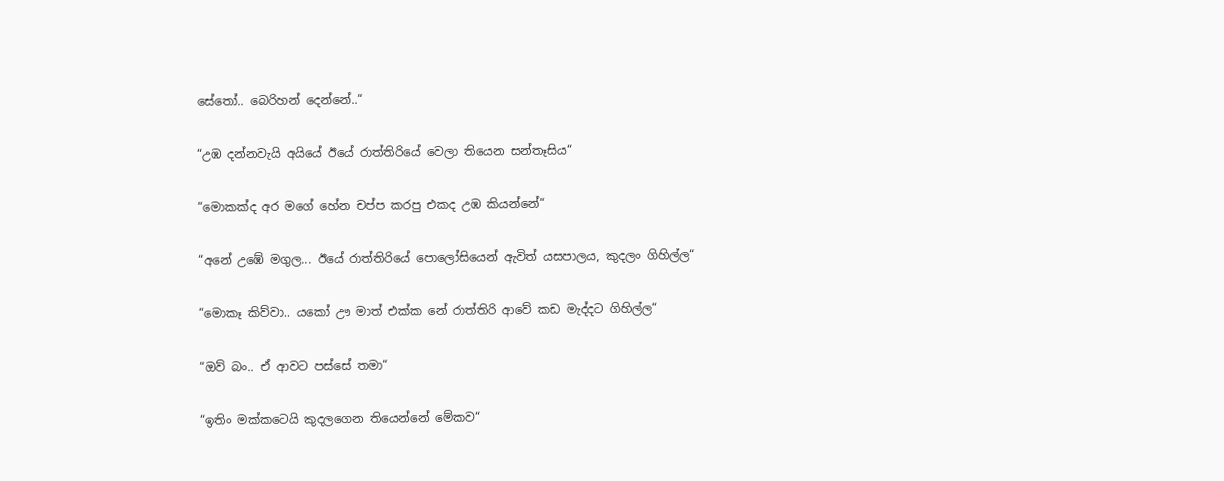සේතෝ.. බෙරිහන් දෙන්නේ..“

“උඹ දන්නවැයි අයියේ ඊයේ රාත්තිරියේ වෙලා තියෙන සන්තෑසිය“

“මොකක්ද අර මගේ හේන චප්ප කරපු එකද උඹ කියන්නේ“

“අනේ උඹේ මගුල... ඊයේ රාත්තිරියේ පොලෝසියෙන් ඇවිත් යසපාලය, කුදලං ගිහිල්ල“

“මොකෑ කිව්වා.. යකෝ ඌ මාත් එක්ක නේ රාත්තිරි ආවේ කඩ මැද්දට ගිහිල්ල“

“ඔව් බං.. ඒ ආවට පස්සේ තමා“

“ඉතිං මක්කටෙයි කුදලගෙන තියෙන්නේ මේකව“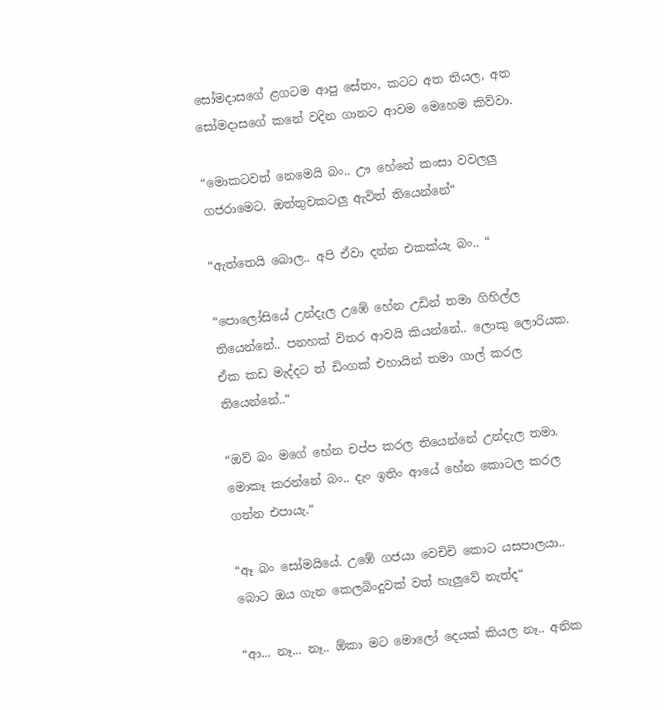සෝමදාසගේ ළගටම ආපු සේතං, කටට අත තියල, අත සෝමදාසගේ කනේ වදින ගානට ආවම මෙහෙම කිව්වා.

“මොකටවත් නෙමෙයි බං.. ඌ හේනේ කංසා වවලලු ගජරාමෙට. ඔත්තුවකටලු ඇවිත් තියෙන්නේ“

“ඇත්තෙයි බොල.. අපි ඒවා දන්න එකක්යැ බං.. “

“පොලෝසියේ උන්දැල උඹේ හේන උඩින් තමා ගිහිල්ල තියෙන්නේ.. පනහක් විතර ආවයි කියන්නේ.. ලොකු ලොරියක. ඒක කඩ මැද්දට ත් ඩිංගක් එහායින් තමා ගාල් කරල තියෙන්නේ..“

“ඔව් බං මගේ හේන චප්ප කරල තියෙන්නේ උන්දැල තමා. මොකෑ කරන්නේ බං.. දැං ඉතිං ආයේ හේන කොටල කරල ගන්න එපායැ.“

“ඈ බං සෝමයියේ. උඹේ ගජයා වෙචිචි කොට යසපාලයා.. බොට ඔය ගැන කෙලබිංදුවක් වත් හැලුවේ නැත්ද“

“ආ... නෑ... නෑ.. ඕකා මට මොලෝ දෙයක් කියල නෑ.. අනික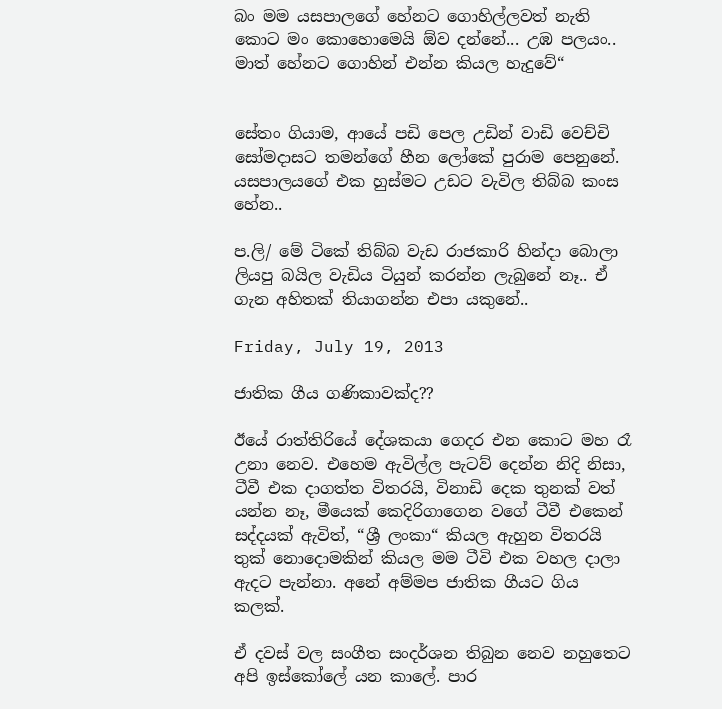බං මම යසපාලගේ හේනට ගොහිල්ලවත් නැති කොට මං කොහොමෙයි ඕව දන්නේ... උඹ පලයං.. මාත් හේනට ගොහින් එන්න කියල හැදුවේ“


සේතං ගියාම, ආයේ පඩි පෙල උඩින් වාඩි වෙච්චි සෝමදාසට තමන්ගේ හීන ලෝකේ පුරාම පෙනුනේ. යසපාලයගේ එක හුස්මට උඩට වැවිල තිබ්බ කංස හේන..

ප.ලි/ මේ ටිකේ තිබ්බ වැඩ රාජකාරි හින්දා බොලා ලියපු බයිල වැඩිය ටියුන් කරන්න ලැබුනේ නෑ.. ඒ ගැන අහිතක් තියාගන්න එපා යකුනේ..

Friday, July 19, 2013

ජාතික ගීය ගණිකාවක්ද??

ඊයේ රාත්තිරියේ දේශකයා ගෙදර එන කොට මහ රෑ උනා නෙව. එහෙම ඇවිල්ල පැටව් දෙන්න නිදි නිසා, ටීවී එක දාගත්ත විතරයි, විනාඩි දෙක තුනක් වත් යන්න නෑ, මීයෙක් කෙදිරිගාගෙන වගේ ටීවී එකෙන් සද්දයක් ඇවිත්, “ශ්‍රී ලංකා“ කියල ඇහුන විතරයි තුක් නොදොමකින් කියල මම ටීවි එක වහල දාලා ඇදට පැන්නා. අනේ අම්මප ජාතික ගීයට ගිය කලක්.

ඒ දවස් වල සංගීත සංදර්ශන තිබුන නෙව නහුතෙට අපි ඉස්කෝලේ යන කාලේ. පාර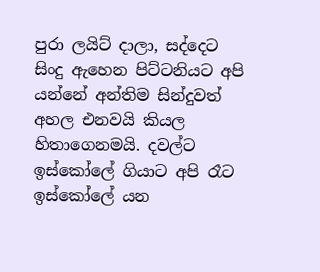පුරා ලයිට් දාලා, සද්දෙට සිංදු ඇහෙන පිට්ටනියට අපි යන්නේ අන්තිම සින්දුවත් අහල එනවයි කියල හිතාගෙනමයි. දවල්ට ඉස්කෝලේ ගියාට අපි රෑට ඉස්කෝලේ යන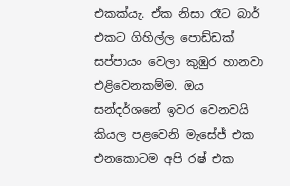එකක්යැ. ඒක නිසා රෑට බාර් එකට ගිහිල්ල පොඩ්ඩක් සප්පායං වෙලා කුඹුර හානවා එළිවෙනකම්ම. ඔය සන්දර්ශනේ ඉවර වෙනවයි කියල පළවෙනි මැසේජ් එක එනකොටම අපි රෂ් එක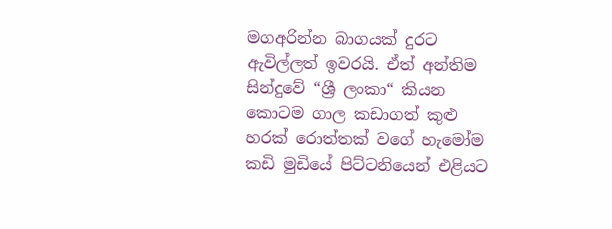මගඅරින්න බාගයක් දුරට ඇවිල්ලත් ඉවරයි. ඒත් අන්තිම සින්දුවේ “ශ්‍රී ලංකා“ කියන කොටම ගාල කඩාගත් කුළු හරක් රොත්තක් වගේ හැමෝම කඩි මුඩියේ පිට්ටනියෙන් එළියට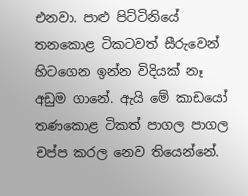එනවා. පාළු පිට්ටිනියේ තනකොළ ටිකටවත් සීරුවෙන් හිටගෙන ඉන්න විදියක් නෑ අඩුම ගානේ. ඇයි මේ කාඩයෝ තණකොළ ටිකත් පාගල පාගල චප්ප කරල නෙව තියෙන්නේ.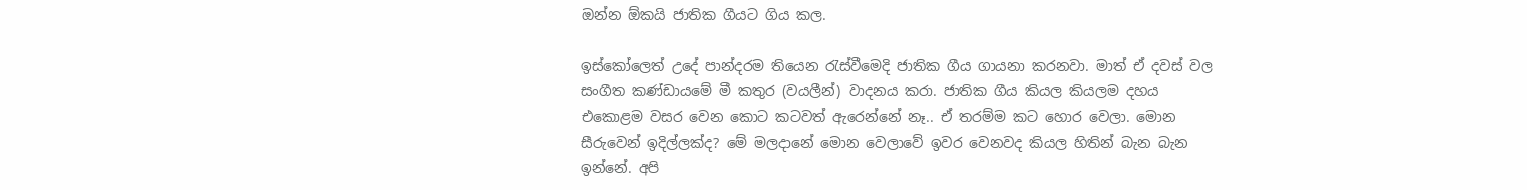ඔන්න ඕකයි ජාතික ගීයට ගිය කල.

ඉස්කෝලෙත් උදේ පාන්දරම තියෙන රැස්වීමෙදි ජාතික ගීය ගායනා කරනවා. මාත් ඒ දවස් වල සංගීත කණ්ඩායමේ මී කතුර (වයලීන්) වාදනය කරා. ජාතික ගීය කියල කියලම දහය එකොළම වසර වෙන කොට කටවත් ඇරෙන්නේ නෑ.. ඒ තරම්ම කට හොර වෙලා. මොන සීරුවෙන් ඉදිල්ලක්ද? මේ මලදානේ මොන වෙලාවේ ඉවර වෙනවද කියල හිතින් බැන බැන ඉන්නේ. අපි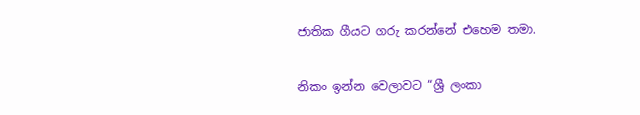ජාතික ගීයට ගරු කරන්නේ එහෙම තමා.

නිකං ඉන්න වෙලාවට “ශ්‍රී ලංකා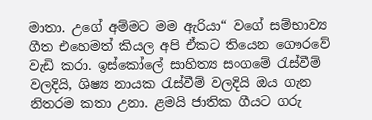මාතා. උගේ අම්මට මම ඇරියා“ වගේ සම්භාව්‍ය ගීත එහෙමත් කියල අපි ඒකට තියෙන ගෞරවේ වැඩි කරා. ඉස්කෝලේ සාහිත්‍ය සංගමේ රැස්වීම් වලදියි, ශිෂ්‍ය නායක රැස්වීම් වලදියි ඔය ගැන නිතරම කතා උනා. ළමයි ජාතික ගීයට ගරු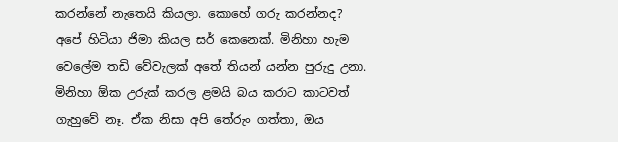කරන්නේ නැතෙයි කියලා. කොහේ ගරු කරන්නද? අපේ හිටියා ජිමා කියල සර් කෙනෙක්. මිනිහා හැම වෙලේම තඩි වේවැලක් අතේ තියන් යන්න පුරුදු උනා. මිනිහා ඕක උරුක් කරල ළමයි බය කරාට කාටවත් ගැහුවේ නෑ. ඒක නිසා අපි තේරුං ගත්තා, ඔය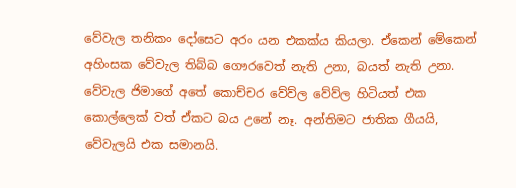වේවැල තනිකං දෝසෙට අරං යන එකක්ය කියලා. ඒකෙන් මේකෙන් අහිංසක වේවැල තිබ්බ ගෞරවෙත් නැති උනා, බයත් නැති උනා. වේවැල ජිමාගේ අතේ කොච්චර වේව්ල වේව්ල හිටියත් එක කොල්ලෙක් වත් ඒකට බය උනේ නෑ. අන්තිමට ජාතික ගීයයි, වේවැලයි එක සමානයි.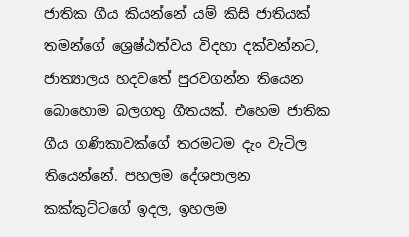ජාතික ගීය කියන්නේ යම් කිසි ජාතියක් තමන්ගේ ශ්‍රෙෂ්ඨත්වය විදහා දක්වන්නට, ජාත්‍යාලය හදවතේ පුරවගන්න තියෙන බොහොම බලගතු ගීතයක්. එහෙම ජාතික ගීය ගණිකාවක්ගේ තරමටම දැං වැටිල තියෙන්නේ. පහලම දේශපාලන කක්කුට්ටගේ ඉදල, ඉහලම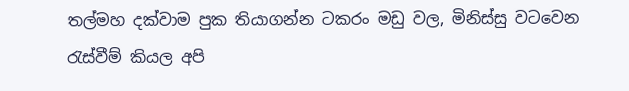තල්මහ දක්වාම පුක තියාගන්න ටකරං මඩු වල, මිනිස්සු වටවෙන රැස්වීම් කියල අපි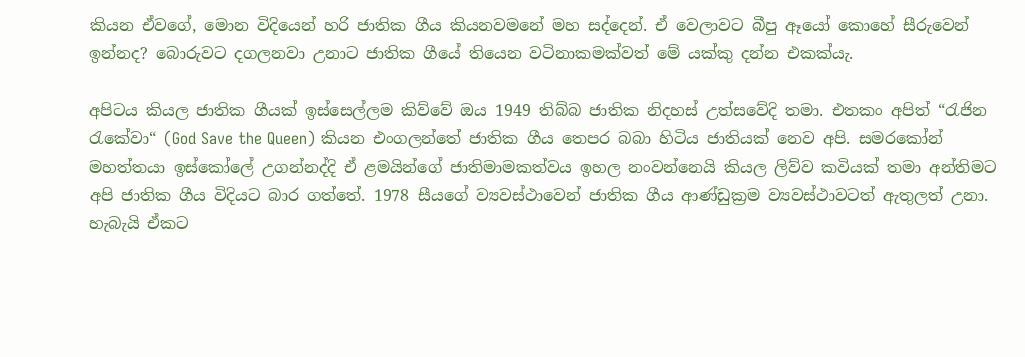කියන ඒවගේ, මොන විදියෙන් හරි ජාතික ගීය කියනවමනේ මහ සද්දෙන්. ඒ වෙලාවට බීපු ඈයෝ කොහේ සීරුවෙන් ඉන්නද? බොරුවට දගලනවා උනාට ජාතික ගීයේ තියෙන වටිනාකමක්වත් මේ යක්කු දන්න එකක්යැ.

අපිටය කියල ජාතික ගීයක් ඉස්සෙල්ලම කිව්වේ ඔය 1949 තිබ්බ ජාතික නිදහස් උත්සවේදි තමා. එතකං අපිත් “රැජින රැකේවා“ (God Save the Queen) කියන එංගලන්තේ ජාතික ගීය තෙපර බබා හිටිය ජාතියක් නෙව අපි. සමරකෝන් මහත්තයා ඉස්කෝලේ උගන්නද්දි ඒ ළමයින්ගේ ජාතිමාමකත්වය ඉහල නංවන්නෙයි කියල ලිව්ව කවියක් තමා අන්තිමට අපි ජාතික ගීය විදියට බාර ගත්තේ. 1978 සීයගේ ව්‍යවස්ථාවෙන් ජාතික ගීය ආණ්ඩුක්‍රම ව්‍යවස්ථාවටත් ඇතුලත් උනා. හැබැයි ඒකට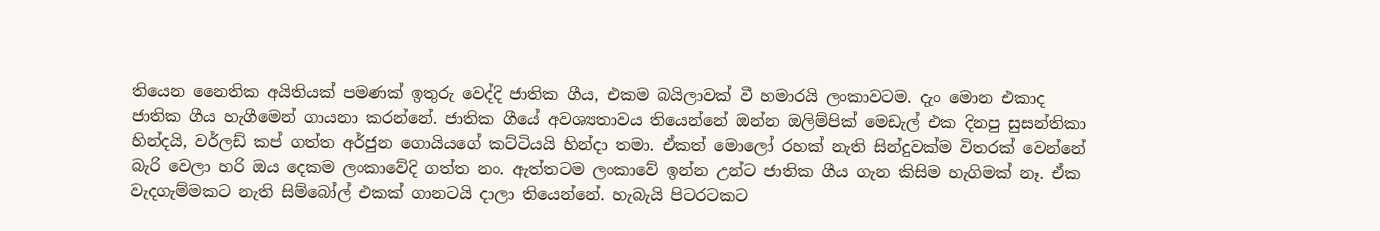තියෙන නෛතික අයිතියක් පමණක් ඉතුරු වෙද්දි ජාතික ගීය, එකම බයිලාවක් වී හමාරයි ලංකාවටම. දැං මොන එකාද ජාතික ගීය හැගීමෙන් ගායනා කරන්නේ. ජාතික ගීයේ අවශ්‍යතාවය තියෙන්නේ ඔන්න ඔලිම්පික් මෙඩැල් එක දිනපු සුසන්තිකා හින්දයි, වර්ලඩ් කප් ගත්ත අර්ජුන ගොයියගේ කට්ටියයි හින්දා තමා. ඒකත් මොලෝ රහක් නැති සින්දුවක්ම විතරක් වෙන්නේ බැරි වෙලා හරි ඔය දෙකම ලංකාවේදි ගත්ත නං. ඇත්තටම ලංකාවේ ඉන්න උන්ට ජාතික ගීය ගැන කිසිම හැගිමක් නෑ. ඒක වැදගැම්මකට නැති සිම්බෝල් එකක් ගානටයි දාලා තියෙන්නේ. හැබැයි පිටරටකට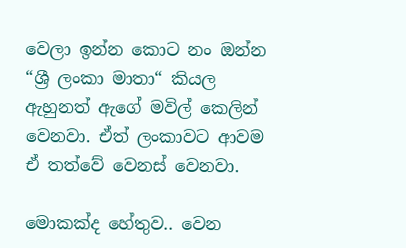වෙලා ඉන්න කොට නං ඔන්න “ශ්‍රී ලංකා මාතා“ කියල ඇහුනත් ඇගේ මවිල් කෙලින් වෙනවා. ඒත් ලංකාවට ආවම ඒ තත්වේ වෙනස් වෙනවා.

මොකක්ද හේතුව.. වෙන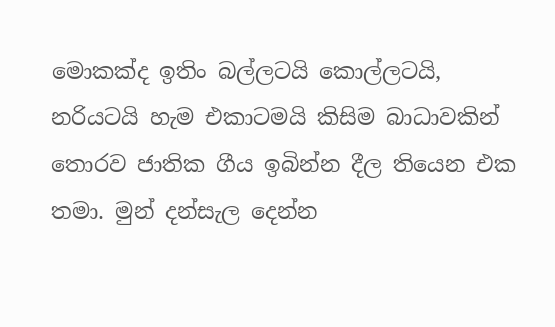මොකක්ද ඉතිං බල්ලටයි කොල්ලටයි, නරියටයි හැම එකාටමයි කිසිම බාධාවකින් තොරව ජාතික ගීය ඉබින්න දීල තියෙන එක තමා. මුන් දන්සැල දෙන්න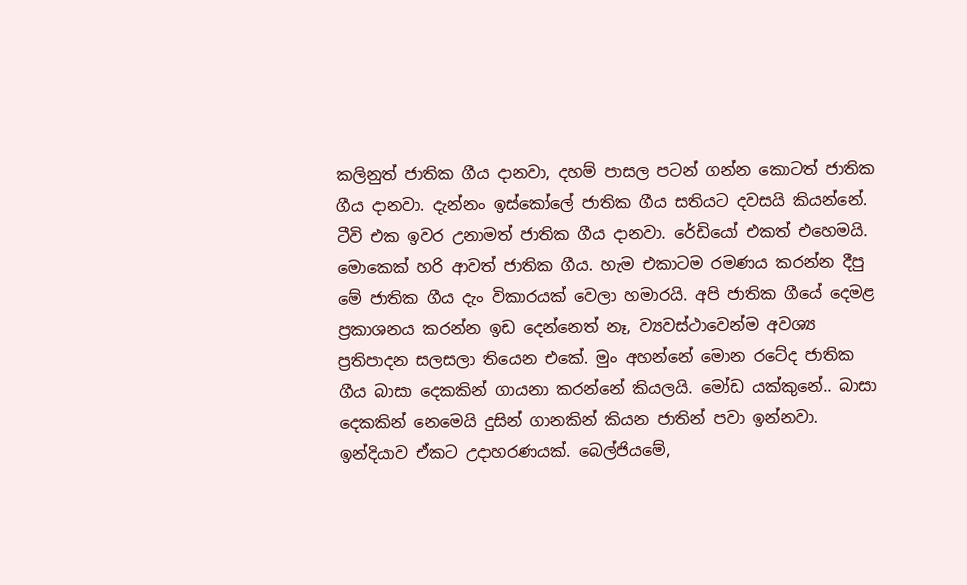කලිනුත් ජාතික ගීය දානවා, දහම් පාසල පටන් ගන්න කොටත් ජාතික ගීය දානවා. දැන්නං ඉස්කෝලේ ජාතික ගීය සතියට දවසයි කියන්නේ. ටීවි එක ඉවර උනාමත් ජාතික ගීය දානවා. රේඩියෝ එකත් එහෙමයි. මොකෙක් හරි ආවත් ජාතික ගීය. හැම එකාටම රමණය කරන්න දීපු මේ ජාතික ගීය දැං විකාරයක් වෙලා හමාරයි. අපි ජාතික ගීයේ දෙමළ ප්‍රකාශනය කරන්න ඉඩ දෙන්නෙත් නෑ, ව්‍යවස්ථාවෙන්ම අවශ්‍ය ප්‍රතිපාදන සලසලා තියෙන එකේ. මුං අහන්නේ මොන රටේද ජාතික ගීය බාසා දෙකකින් ගායනා කරන්නේ කියලයි. මෝඩ යක්කුනේ.. බාසා දෙකකින් නෙමෙයි දුසින් ගානකින් කියන ජාතින් පවා ඉන්නවා. ඉන්දියාව ඒකට උදාහරණයක්. බෙල්ජියමේ,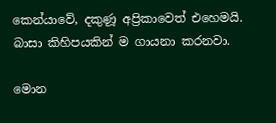කෙන්යාවේ, දකුණූ අප්‍රිකාවෙත් එහෙමයි. බාසා කිහිපයකින් ම ගායනා කරනවා.

මොන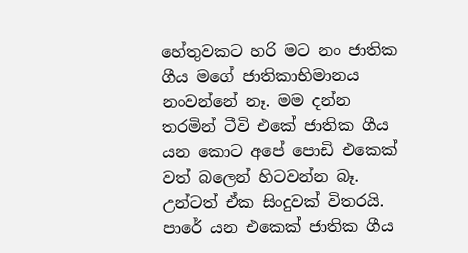හේතුවකට හරි මට නං ජාතික ගීය මගේ ජාතිකාභිමානය නංවන්නේ නෑ. මම දන්න තරමින් ටීවි එකේ ජාතික ගීය යන කොට අපේ පොඩි එකෙක් වත් බලෙන් හිටවන්න බෑ. උන්ටත් ඒක සිංදුවක් විතරයි. පාරේ යන එකෙක් ජාතික ගීය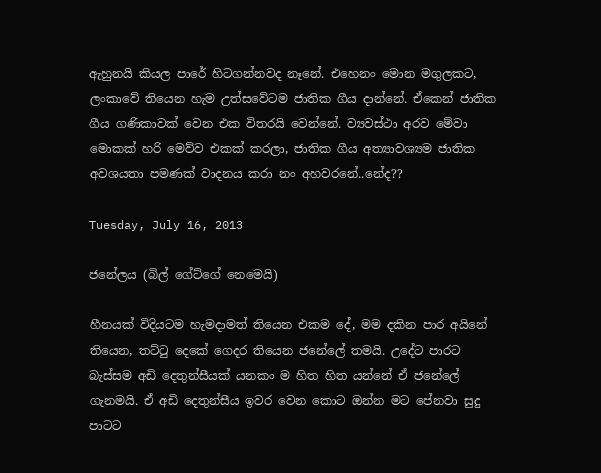ඇහුනයි කියල පාරේ හිටගන්නවද නෑනේ. එහෙනං මොන මගුලකට, ලංකාවේ තියෙන හැම උත්සවේටම ජාතික ගීය දාන්නේ. ඒකෙන් ජාතික ගීය ගණිකාවක් වෙන එක විතරයි වෙන්නේ. ව්‍යවස්ථා අරව මේවා මොකක් හරි මෙව්ව එකක් කරලා, ජාතික ගීය අත්‍යාවශ්‍යම ජාතික අවශයතා පමණක් වාදනය කරා නං අහවරනේ..නේද??

Tuesday, July 16, 2013

ජනේලය (බිල් ගේට්ගේ නෙමෙයි)

හීනයක් විදියටම හැමදාමත් තියෙන එකම දේ, මම දකින පාර අයිනේ තියෙන, තට්ටු දෙකේ ගෙදර තියෙන ජනේලේ තමයි. උදේට පාරට බැස්සම අඩි දෙතුන්සීයක් යනකං ම හිත හිත යන්නේ ඒ ජනේලේ ගැනමයි. ඒ අඩි දෙතුන්සීය ඉවර වෙන කොට ඔන්න මට පේනවා සුදු පාටට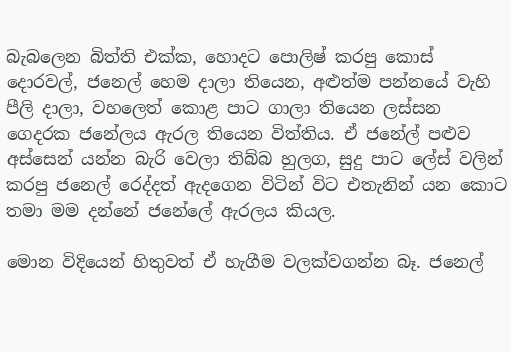බැබලෙන බිත්ති එක්ක, හොදට පොලිෂ් කරපු කොස් දොරවල්, ජනෙල් හෙම දාලා තියෙන, අළුත්ම පන්නයේ වැහි පීලි දාලා, වහලෙත් කොළ පාට ගාලා තියෙන ලස්සන ගෙදරක ජනේලය ඇරල තියෙන විත්තිය. ඒ ජනේල් පළුව අස්සෙන් යන්න බැරි වෙලා තිබ්බ හුලග, සුදු පාට ලේස් වලින් කරපු ජනෙල් රෙද්දත් ඇදගෙන විටින් විට එතැනින් යන කොට තමා මම දන්නේ ජනේලේ ඇරලය කියල.

මොන විදියෙන් හිතුවත් ඒ හැගීම වලක්වගන්න බෑ. ජනෙල්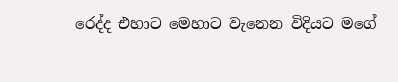රෙද්ද එහාට මෙහාට වැනෙන විදියට මගේ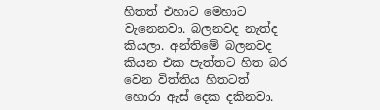හිතත් එහාට මෙහාට වැනෙනවා. බලනවද නැත්ද කියලා. අන්තිමේ බලනවද කියන එක පැත්තට හිත බර වෙන විත්තිය හිතටත් හොරා ඇස් දෙක දකිනවා.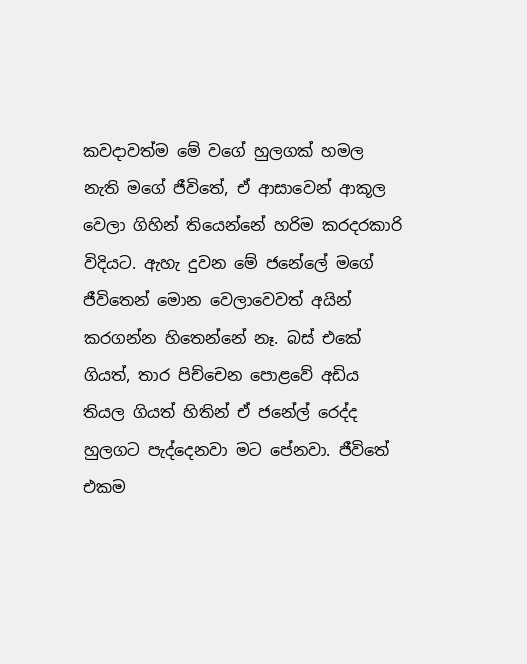කවදාවත්ම මේ වගේ හුලගක් හමල නැති මගේ ජීවිතේ, ඒ ආසාවෙන් ආකූල වෙලා ගිහින් තියෙන්නේ හරිම කරදරකාරි විදියට. ඇහැ දුවන මේ ජනේලේ මගේ ජීවිතෙන් මොන වෙලාවෙවත් අයින් කරගන්න හිතෙන්නේ නෑ. බස් එකේ ගියත්, තාර පිච්චෙන පොළවේ අඩිය තියල ගියත් හිතින් ඒ ජනේල් රෙද්ද හුලගට පැද්දෙනවා මට පේනවා. ජීවිතේ එකම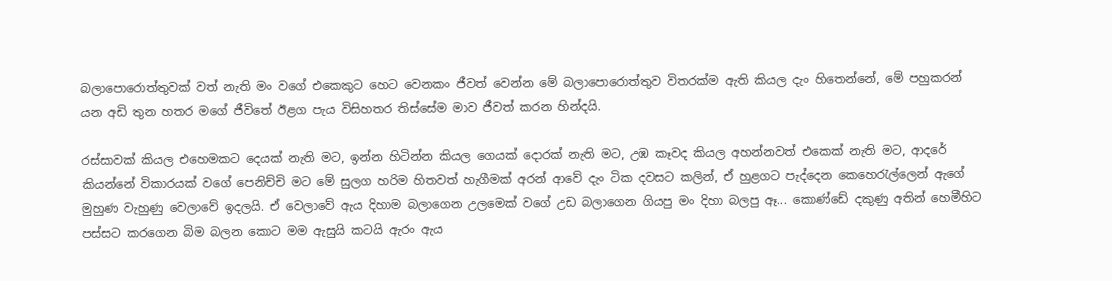බලාපොරොත්තුවක් වත් නැති මං වගේ එකෙකුට හෙට වෙනකං ජීවත් වෙන්න මේ බලාපොරොත්තුව විතරක්ම ඇති කියල දැං හිතෙන්නේ, මේ පහුකරන් යන අඩි තුන හතර මගේ ජීවිතේ ඊළග පැය විසිහතර තිස්සේම මාව ජීවත් කරන හින්දයි.

රස්සාවක් කියල එහෙමකට දෙයක් නැති මට, ඉන්න හිටින්න කියල ගෙයක් දොරක් නැති මට, උඹ කෑවද කියල අහන්නවත් එකෙක් නැති මට, ආදරේ කියන්නේ විකාරයක් වගේ පෙනිච්චි මට මේ සුලග හරිම හිතවත් හැගීමක් අරන් ආවේ දැං ටික දවසට කලින්, ඒ හුළගට පැද්දෙන කෙහෙරැල්ලෙන් ඇගේ මුහුණ වැහුණු වෙලාවේ ඉදලයි. ඒ වෙලාවේ ඇය දිහාම බලාගෙන උලමෙක් වගේ උඩ බලාගෙන ගියපු මං දිහා බලපු ඈ... කොණ්ඩේ දකුණු අතින් හෙමීහිට පස්සට කරගෙන බිම බලන කොට මම ඇසුයි කටයි ඇරං ඇය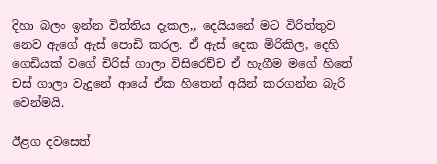දිහා බලං ඉන්න විත්තිය දැකල,, දෙයියනේ මට විරිත්තුව නෙව ඇගේ ඇස් පොඩි කරල. ඒ ඇස් දෙක මිරිකිල, දෙහි ගෙඩියක් වගේ චිරිස් ගාලා විසිරෙච්ච ඒ හැගීම මගේ හිතේ චස් ගාලා වැදුනේ ආයේ ඒක හිතෙන් අයින් කරගන්න බැරි වෙන්මයි.

ඊළග දවසෙත්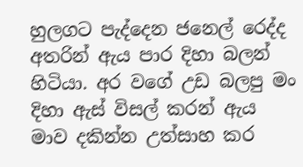හුලගට පැද්දෙන ජනෙල් රෙද්ද අතරින් ඇය පාර දිහා බලන් හිටියා. අර වගේ උඩ බලපු මං දිහා ඇස් විසල් කරන් ඇය මාව දකින්න උත්සාහ කර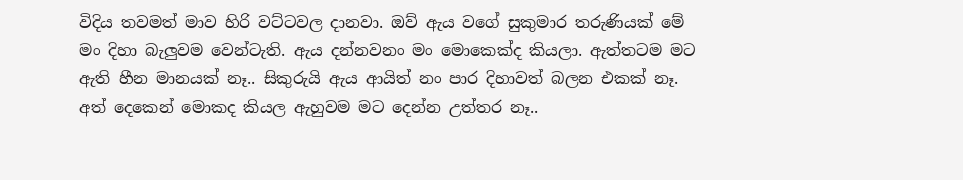විදිය තවමත් මාව හිරි වට්ටවල දානවා. ඔව් ඇය වගේ සුකුමාර තරුණියක් මේ මං දිහා බැලුවම වෙන්ටැති. ඇය දන්නවනං මං මොකෙක්ද කියලා. ඇත්තටම මට ඇති හීන මානයක් නෑ.. සිකුරුයි ඇය ආයිත් නං පාර දිහාවත් බලන එකක් නෑ. අත් දෙකෙන් මොකද කියල ඇහුවම මට දෙන්න උත්තර නෑ..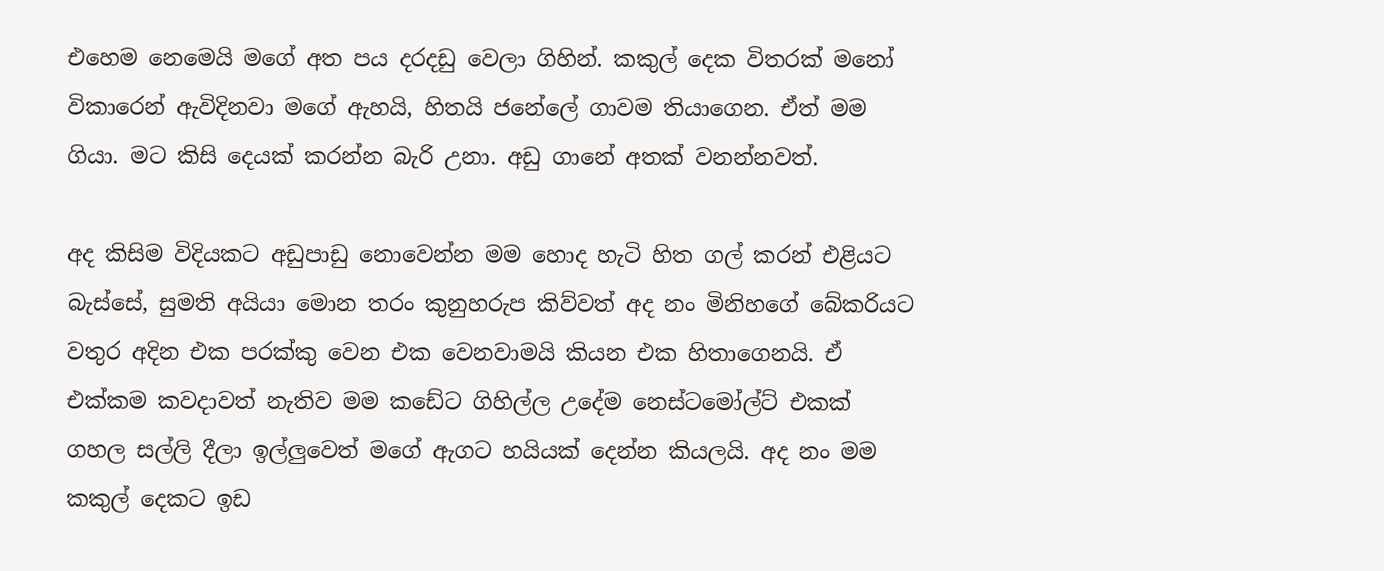එහෙම නෙමෙයි මගේ අත පය දරදඩු වෙලා ගිහින්. කකුල් දෙක විතරක් මනෝ විකාරෙන් ඇවිදිනවා මගේ ඇහයි, හිතයි ජනේලේ ගාවම තියාගෙන. ඒත් මම ගියා. මට කිසි දෙයක් කරන්න බැරි උනා. අඩු ගානේ අතක් වනන්නවත්.

අද කිසිම විදියකට අඩුපාඩු නොවෙන්න මම හොද හැටි හිත ගල් කරන් එළියට බැස්සේ, සුමති අයියා මොන තරං කුනුහරුප කිව්වත් අද නං මිනිහගේ බේකරියට වතුර අදින එක පරක්කු වෙන එක වෙනවාමයි කියන එක හිතාගෙනයි. ඒ එක්කම කවදාවත් නැතිව මම කඩේට ගිහිල්ල උදේම නෙස්ටමෝල්ට් එකක් ගහල සල්ලි දීලා ඉල්ලුවෙත් මගේ ඇගට හයියක් දෙන්න කියලයි. අද නං මම කකුල් දෙකට ඉඩ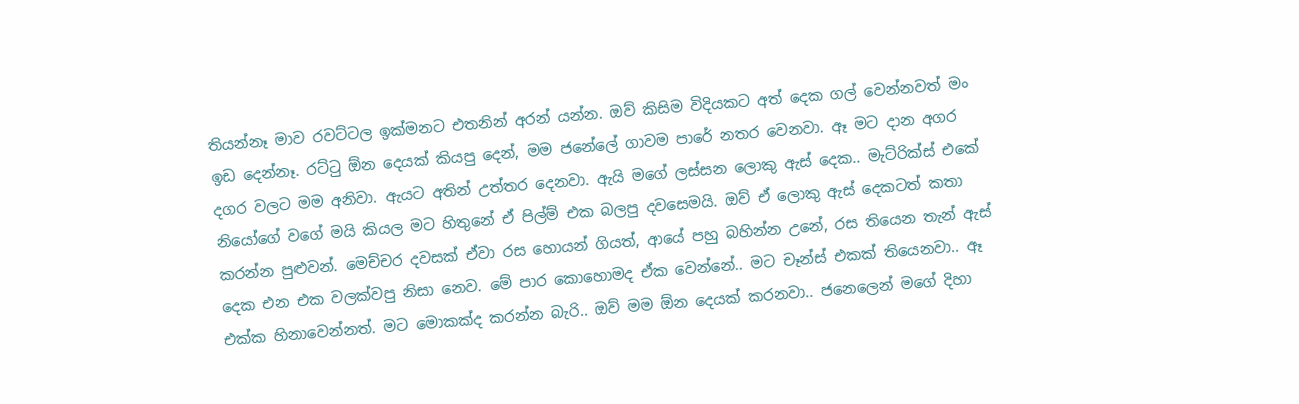තියන්නෑ මාව රවට්ටල ඉක්මනට එතනින් අරන් යන්න. ඔව් කිසිම විදියකට අත් දෙක ගල් වෙන්නවත් මං ඉඩ දෙන්නෑ. රට්ටු ඕන දෙයක් කියපු දෙන්, මම ජනේලේ ගාවම පාරේ නතර වෙනවා. ඈ මට දාන අගර දගර වලට මම අනිවා. ඇයට අතින් උත්තර දෙනවා. ඇයි මගේ ලස්සන ලොකු ඇස් දෙක.. මැට්රික්ස් එකේ නියෝගේ වගේ මයි කියල මට හිතුනේ ඒ පිල්ම් එක බලපු දවසෙමයි. ඔව් ඒ ලොකු ඇස් දෙකටත් කතා කරන්න පුළුවන්. මෙච්චර දවසක් ඒවා රස හොයන් ගියත්, ආයේ පහු බහින්න උනේ, රස තියෙන තැන් ඇස් දෙක එන එක වලක්වපු නිසා නෙව. මේ පාර කොහොමද ඒක වෙන්නේ.. මට චෑන්ස් එකක් තියෙනවා.. ඈ එක්ක හිනාවෙන්නත්. මට මොකක්ද කරන්න බැරි.. ඔව් මම ඕන දෙයක් කරනවා.. ජනෙලෙන් මගේ දිහා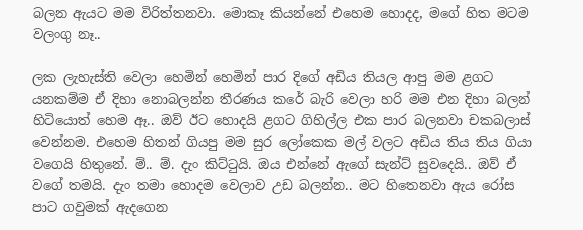බලන ඇයට මම විරිත්තනවා. මොකෑ කියන්නේ එහෙම හොදද, මගේ හිත මටම වලංගු නෑ..

ලක ලැහැස්ති වෙලා හෙමින් හෙමින් පාර දිගේ අඩිය තියල ආපු මම ළගට යනකම්ම ඒ දිහා නොබලන්න තීරණය කරේ බැරි වෙලා හරි මම එන දිහා බලන් හිටියොත් හෙම ඈ.. ඔව් ඊට හොදයි ළගට ගිහිල්ල එක පාර බලනවා චකබලාස් වෙන්නම. එහෙම හිතන් ගියපු මම සුර ලෝකෙක මල් වලට අඩිය තිය තිය ගියා වගෙයි හිතුනේ. ම්.. ම්. දැං කිට්ටුයි. ඔය එන්නේ ඇගේ සැන්ට් සුවදෙයි.. ඔව් ඒ වගේ තමයි. දැං තමා හොදම වෙලාව උඩ බලන්න.. මට හිතෙනවා ඇය රෝස පාට ගවුමක් ඇදගෙන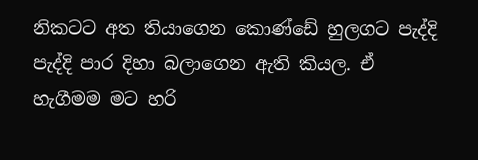නිකටට අත තියාගෙන කොණ්ඩේ හුලගට පැද්දි පැද්දි පාර දිහා බලාගෙන ඇති කියල. ඒ හැගීමම මට හරි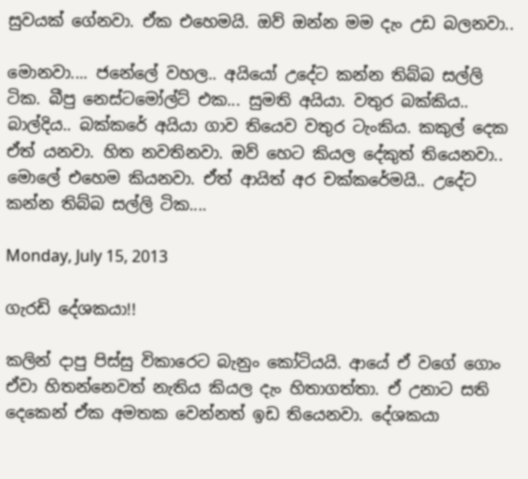සුවයක් ගේනවා. ඒක එහෙමයි. ඔව් ඔන්න මම දැං උඩ බලනවා..

මොනවා.... ජනේලේ වහල.. අයියෝ උදේට කන්න තිබ්බ සල්ලි ටික. බීපු නෙස්ටමෝල්ට් එක... සුමති අයියා. වතුර බක්කිය.. බාල්දිය.. බක්කරේ අයියා ගාව තියෙව වතුර ටැංකිය. කකුල් දෙක ඒත් යනවා. හිත නවතිනවා. ඔව් හෙට කියල දේකුත් තියෙනවා.. මොලේ එහෙම කියනවා. ඒත් ආයිත් අර චක්කරේමයි.. උදේට කන්න තිබ්බ සල්ලි ටික....

Monday, July 15, 2013

ගැරඩි දේශකයා!!

කලින් දාපු පිස්සු විකාරෙට බැනුං කෝටියයි. ආයේ ඒ වගේ ගොං ඒවා හිතන්නෙවත් නැතිය කියල දැං හිතාගත්තා. ඒ උනාට සති දෙකෙන් ඒක අමතක වෙන්නත් ඉඩ තියෙනවා. දේශකයා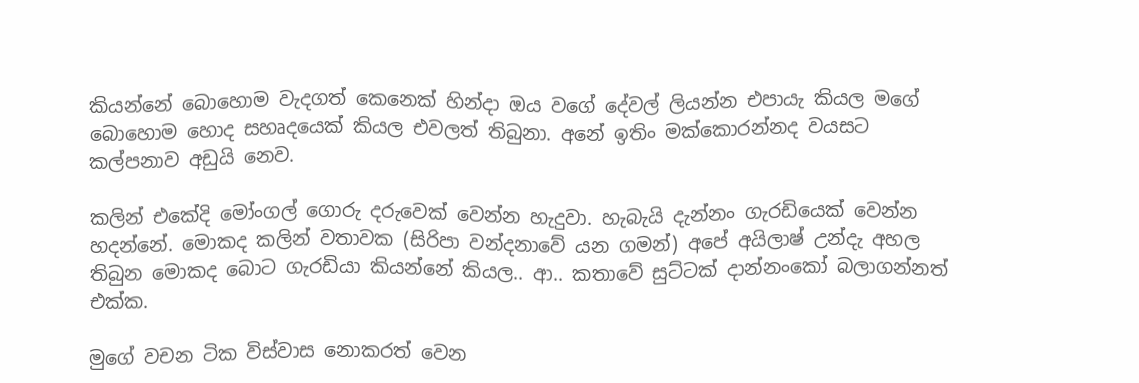කියන්නේ බොහොම වැදගත් කෙනෙක් හින්දා ඔය වගේ දේවල් ලියන්න එපායැ කියල මගේ බොහොම හොද සහෘදයෙක් කියල එවලත් තිබුනා. අනේ ඉතිං මක්කොරන්නද වයසට කල්පනාව අඩුයි නෙව.

කලින් එකේදි මෝංගල් ගොරු දරුවෙක් වෙන්න හැදුවා. හැබැයි දැන්නං ගැරඩියෙක් වෙන්න හදන්නේ. මොකද කලින් වතාවක (සිරිපා වන්දනාවේ යන ගමන්) අපේ අයිලාෂ් උන්දැ අහල තිබුන මොකද බොට ගැරඩියා කියන්නේ කියල.. ආ.. කතාවේ සුට්ටක් දාන්නංකෝ බලාගන්නත් එක්ක.

මුගේ වචන ටික විස්වාස නොකරත් වෙන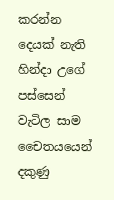කරන්න දෙයක් නැති හින්දා උගේ පස්සෙන් වැටිල සාම චෛතයයෙන් දකුණු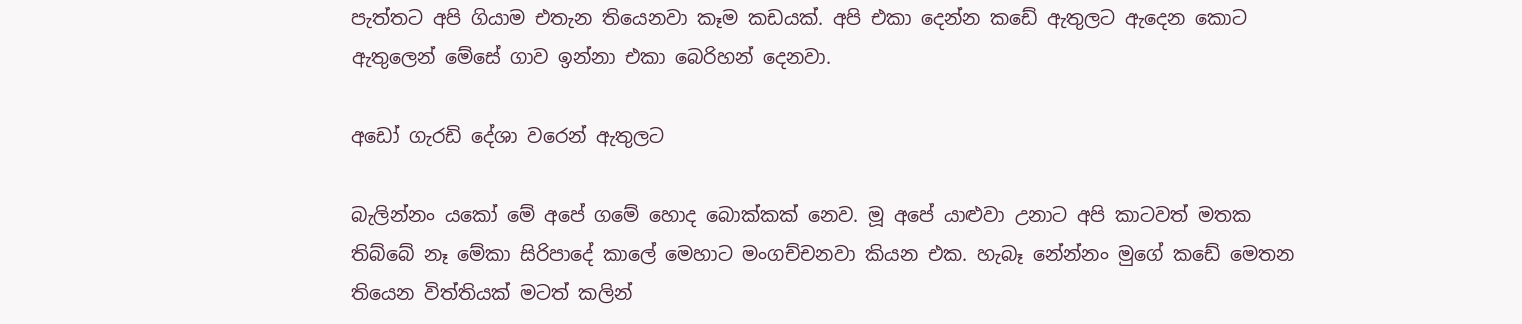පැත්තට අපි ගියාම එතැන තියෙනවා කෑම කඩයක්. අපි එකා දෙන්න කඩේ ඇතුලට ඇදෙන කොට ඇතුලෙන් මේසේ ගාව ඉන්නා එකා බෙරිහන් දෙනවා.

අඩෝ ගැරඩි දේශා වරෙන් ඇතුලට

බැලින්නං යකෝ මේ අපේ ගමේ හොද බොක්කක් නෙව. මූ අපේ යාළුවා උනාට අපි කාටවත් මතක තිබ්බේ නෑ මේකා සිරිපාදේ කාලේ මෙහාට මංගච්චනවා කියන එක. හැබෑ නේන්නං මුගේ කඩේ මෙතන තියෙන විත්තියක් මටත් කලින්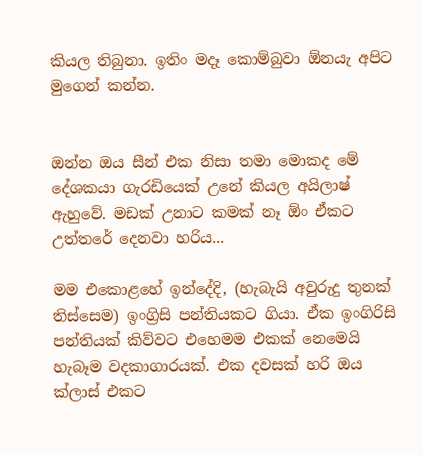කියල තිබුනා. ඉතිං මදෑ කොම්බුවා ඕනයැ අපිට මුගෙන් කන්න.


ඔන්න ඔය සීන් එක නිසා තමා මොකද මේ දේශකයා ගැරඩියෙක් උනේ කියල අයිලාෂ් ඇහුවේ. මඩක් උනාට කමක් නෑ ඕං ඒකට උත්තරේ දෙනවා හරිය...

මම එකොළහේ ඉන්දේදි, (හැබැයි අවුරුදු තුනක් තිස්සෙම) ඉංග්‍රිසි පන්තියකට ගියා. ඒක ඉංගිරිසි පන්තියක් කිව්වට එහෙමම එකක් නෙමෙයි හැබෑම වදකාගාරයක්. එක දවසක් හරි ඔය ක්ලාස් එකට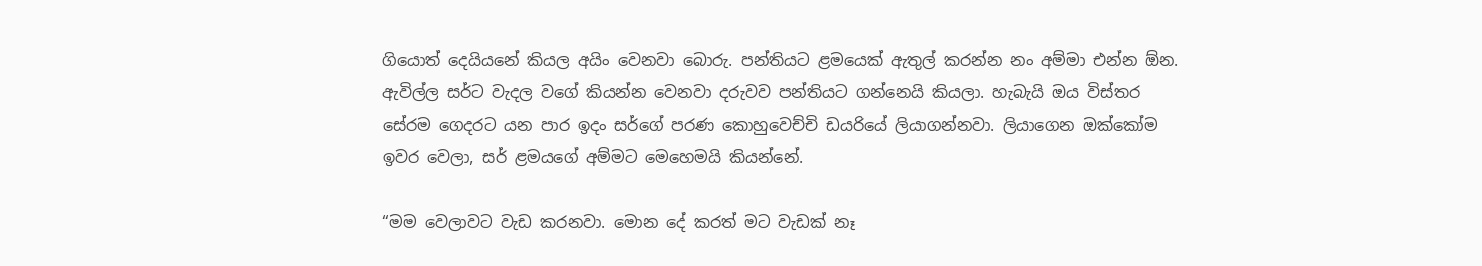ගියොත් දෙයියනේ කියල අයිං වෙනවා බොරු. පන්තියට ළමයෙක් ඇතුල් කරන්න නං අම්මා එන්න ඕන. ඇවිල්ල සර්ට වැදල වගේ කියන්න වෙනවා දරුවව පන්තියට ගන්නෙයි කියලා. හැබැයි ඔය විස්තර සේරම ගෙදරට යන පාර ඉදං සර්ගේ පරණ කොහුවෙච්චි ඩයරියේ ලියාගන්නවා. ලියාගෙන ඔක්කෝම ඉවර වෙලා, සර් ළමයගේ අම්මට මෙහෙමයි කියන්නේ.

“මම වෙලාවට වැඩ කරනවා. මොන දේ කරත් මට වැඩක් නෑ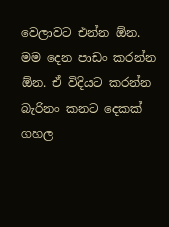වෙලාවට එන්න ඕන. මම දෙන පාඩං කරන්න ඕන. ඒ විදියට කරන්න බැරිනං කනට දෙකක් ගහල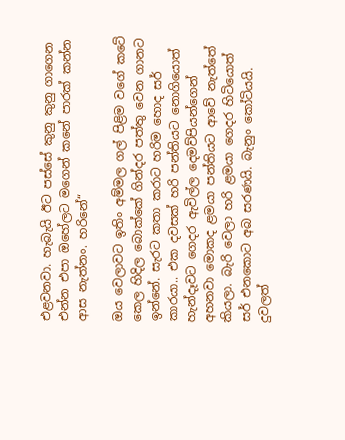එළවනවා. හැබැයි ඊට පස්සේ කුනු කුනු ගාගෙන එන්න එපා ඔහේලට මගෙන් කනේ පාරක් කන්න ආස නැත්නං. හරිනේ“

ඔය වෙලාවට ඉතිං අම්මල ගල් පිළිම වගේ කටේ කෙල හිදිල බොක්කේ ගින්දර පත්තු වෙන ගානට ඉන්නේ. සැරට කතා කරාට හරිම හොද සර් කාරයා.. එක දවසක් හරි පන්තියට නොගියොත් හැන්දෑවට ගෙදර ඇවිල්ල දෙමව්පියන්ගෙන් අහනවා මොකද ළමයා පන්තියට ආවේ නැත්තේ කියලා. බැරි වෙලා හරි ළමයා ගෙදර හිටියොත් සර් එනකොට අබ සරණයි. බැනුං කෝටියයි. දුවලත්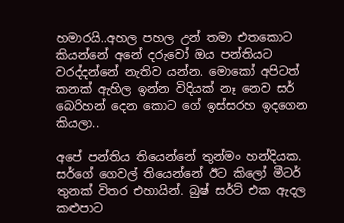හමාරයි..අහල පහල උන් තමා එතකොට කියන්නේ අනේ දරුවෝ ඔය පන්තියට වරද්දන්නේ නැතිව යන්න. මොකෝ අපිටත් කනක් ඇහිල ඉන්න විදියක් නෑ නෙව සර් බෙරිහන් දෙන කොට ගේ ඉස්සරහ ඉදගෙන කියලා..

අපේ පන්තිය තියෙන්නේ තුන්මං හන්දියක. සර්ගේ ගෙවල් තියෙන්නේ ඊට කිලෝ මීටර් තුනක් විතර එහායින්. බුෂ් සර්ට් එක ඇදල කළුපාට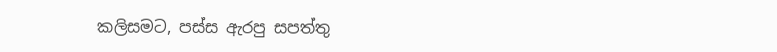කලිසමට, පස්ස ඇරපු සපත්තු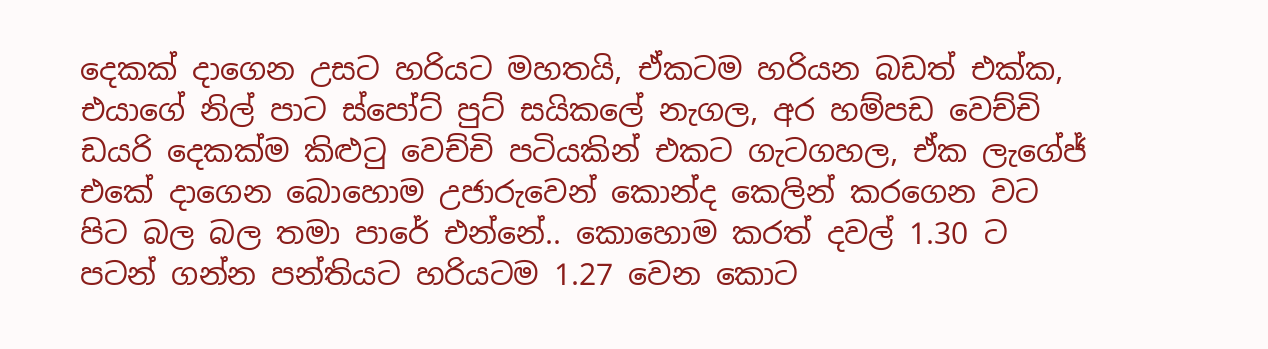දෙකක් දාගෙන උසට හරියට මහතයි, ඒකටම හරියන බඩත් එක්ක, එයාගේ නිල් පාට ස්පෝට් පුට් සයිකලේ නැගල, අර හම්පඩ වෙච්චි ඩයරි දෙකක්ම කිළුටු වෙච්චි පටියකින් එකට ගැටගහල, ඒක ලැගේජ් එකේ දාගෙන බොහොම උජාරුවෙන් කොන්ද කෙලින් කරගෙන වට පිට බල බල තමා පාරේ එන්නේ.. කොහොම කරත් දවල් 1.30 ට පටන් ගන්න පන්තියට හරියටම 1.27 වෙන කොට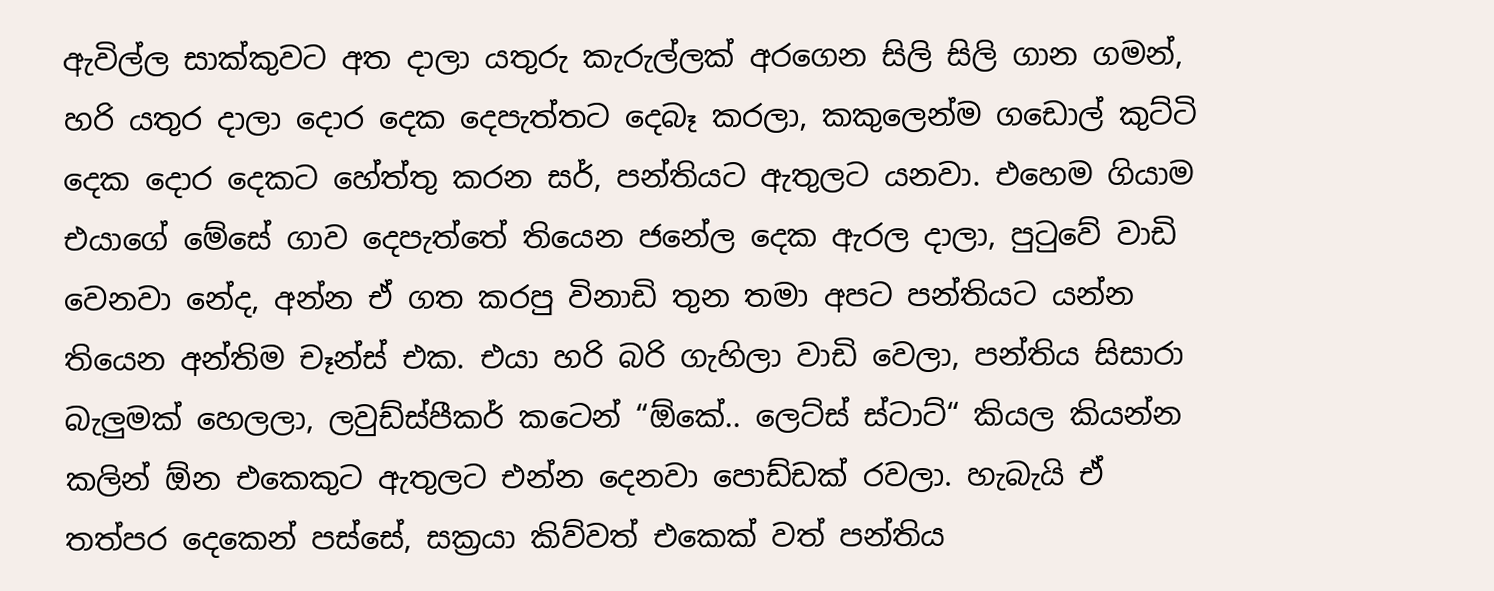ඇවිල්ල සාක්කුවට අත දාලා යතුරු කැරුල්ලක් අරගෙන සිලි සිලි ගාන ගමන්, හරි යතුර දාලා දොර දෙක දෙපැත්තට දෙබෑ කරලා, කකුලෙන්ම ගඩොල් කුට්ටි දෙක දොර දෙකට හේත්තු කරන සර්, පන්තියට ඇතුලට යනවා. එහෙම ගියාම එයාගේ මේසේ ගාව දෙපැත්තේ තියෙන ජනේල දෙක ඇරල දාලා, පුටුවේ වාඩි වෙනවා නේද, අන්න ඒ ගත කරපු විනාඩි තුන තමා අපට පන්තියට යන්න තියෙන අන්තිම චෑන්ස් එක. එයා හරි බරි ගැහිලා වාඩි වෙලා, පන්තිය සිසාරා බැලුමක් හෙලලා, ලවුඩ්ස්පීකර් කටෙන් “ඕකේ.. ලෙට්ස් ස්ටාට්“ කියල කියන්න කලින් ඕන එකෙකුට ඇතුලට එන්න දෙනවා පොඩ්ඩක් රවලා. හැබැයි ඒ තත්පර දෙකෙන් පස්සේ, සක්‍රයා කිව්වත් එකෙක් වත් පන්තිය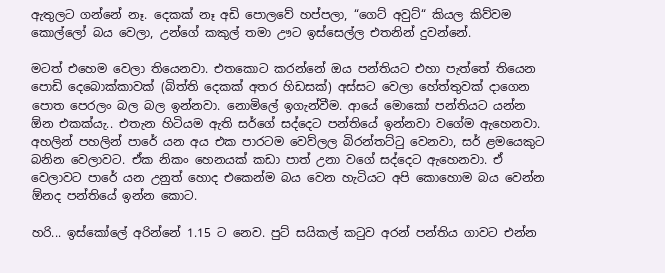ඇතුලට ගන්නේ නෑ. දෙකක් නෑ අඩි පොලවේ හප්පලා, “ගෙට් අවුට්“ කියල කිව්වම කොල්ලෝ බය වෙලා, උන්ගේ කකුල් තමා ඌට ඉස්සෙල්ල එතනින් දුවන්නේ.

මටත් එහෙම වෙලා තියෙනවා. එතකොට කරන්නේ ඔය පන්තියට එහා පැත්තේ තියෙන පොඩි දෙබොක්කාවක් (බිත්ති දෙකක් අතර හිඩසක්) අස්සට වෙලා හේත්තුවක් දාගෙන පොත පෙරලං බල බල ඉන්නවා. නොමිලේ ඉගැන්වීම. ආයේ මොකෝ පන්තියට යන්න ඕන එකක්යැ.. එතැන හිටියම ඇති සර්ගේ සද්දෙට පන්තියේ ඉන්නවා වගේම ඇහෙනවා. අහලින් පහලින් පාරේ යන අය එක පාරටම වෙව්ලල බිරන්තට්ටු වෙනවා, සර් ළමයෙකුට බනින වෙලාවට. ඒක නිකං හෙනයක් කඩා පාත් උනා වගේ සද්දෙට ඇහෙනවා. ඒ වෙලාවට පාරේ යන උනුත් හොද එකෙන්ම බය වෙන හැටියට අපි කොහොම බය වෙන්න ඕනද පන්තියේ ඉන්න කොට.

හරි... ඉස්කෝලේ අරින්නේ 1.15 ට නෙව. පුට් සයිකල් කටුව අරන් පන්තිය ගාවට එන්න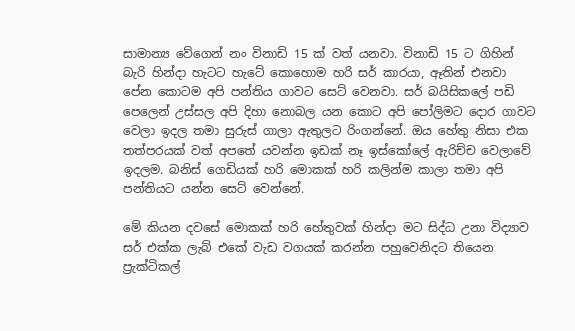සාමාන්‍ය වේගෙන් නං විනාඩි 15 ක් වත් යනවා. විනාඩි 15 ට ගිහින් බැරි හින්දා හැටට හැටේ කොහොම හරි සර් කාරයා, ඈතින් එනවා පේන කොටම අපි පන්තිය ගාවට සෙට් වෙනවා. සර් බයිසිකලේ පඩි පෙලෙන් උස්සල අපි දිහා නොබල යන කොට අපි පෝලිමට දොර ගාවට වෙලා ඉදල තමා සුරුස් ගාලා ඇතුලට රිංගන්නේ. ඔය හේතු නිසා එක තත්පරයක් වත් අපතේ යවන්න ඉඩක් නෑ ඉස්කෝලේ ඇරිච්ච වෙලාවේ ඉදලම. බනිස් ගෙඩියක් හරි මොකක් හරි කලින්ම කාලා තමා අපි පන්තියට යන්න සෙට් වෙන්නේ.

මේ කියන දවසේ මොකක් හරි හේතුවක් හින්දා මට සිද්ධ උනා විද්‍යාව සර් එක්ක ලැබ් එකේ වැඩ වගයක් කරන්න පහුවෙනිදට තියෙන ප්‍රැක්ටිකල්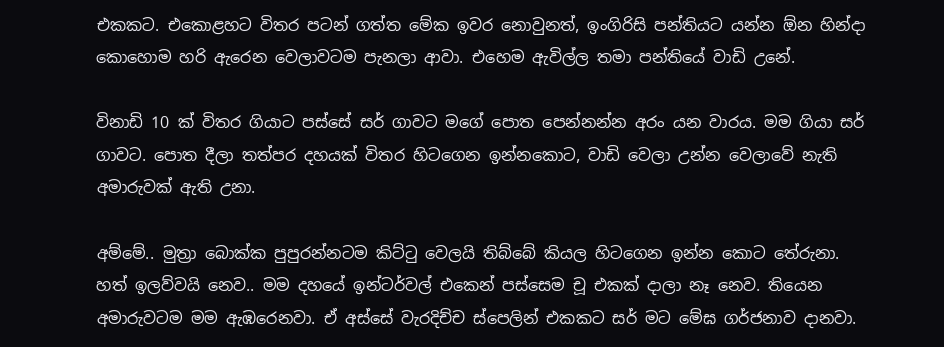එකකට. එකොළහට විතර පටන් ගත්ත මේක ඉවර නොවුනත්, ඉංගිරිසි පන්තියට යන්න ඕන හින්දා කොහොම හරි ඇරෙන වෙලාවටම පැනලා ආවා. එහෙම ඇවිල්ල තමා පන්තියේ වාඩි උනේ.

විනාඩි 10 ක් විතර ගියාට පස්සේ සර් ගාවට මගේ පොත පෙන්නන්න අරං යන වාරය. මම ගියා සර් ගාවට. පොත දීලා තත්පර දහයක් විතර හිටගෙන ඉන්නකොට, වාඩි වෙලා උන්න වෙලාවේ නැති අමාරුවක් ඇති උනා.

අම්මේ.. මුත්‍රා බොක්ක පුපුරන්නටම කිට්ටු වෙලයි තිබ්බේ කියල හිටගෙන ඉන්න කොට තේරුනා. හත් ඉලව්වයි නෙව.. මම දහයේ ඉන්ටර්වල් එකෙන් පස්සෙම චූ එකක් දාලා නෑ නෙව. තියෙන අමාරුවටම මම ඇඹරෙනවා. ඒ අස්සේ වැරදිච්ච ස්පෙලින් එකකට සර් මට මේඝ ගර්ජනාව දානවා.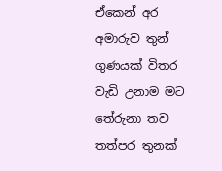ඒකෙන් අර අමාරුව තුන් ගුණයක් විතර වැඩි උනාම මට තේරුනා තව තත්පර තුනක්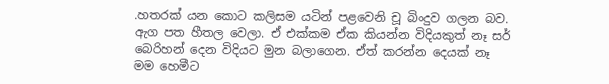.හතරක් යන කොට කලිසම යටින් පළවෙනි චූ බිංදුව ගලන බව. ඇග පත හීතල වෙලා. ඒ එක්කම ඒක කියන්න විදියකුත් නෑ සර් බෙරිහන් දෙන විදියට මුන බලාගෙන. ඒත් කරන්න දෙයක් නෑ මම හෙමීට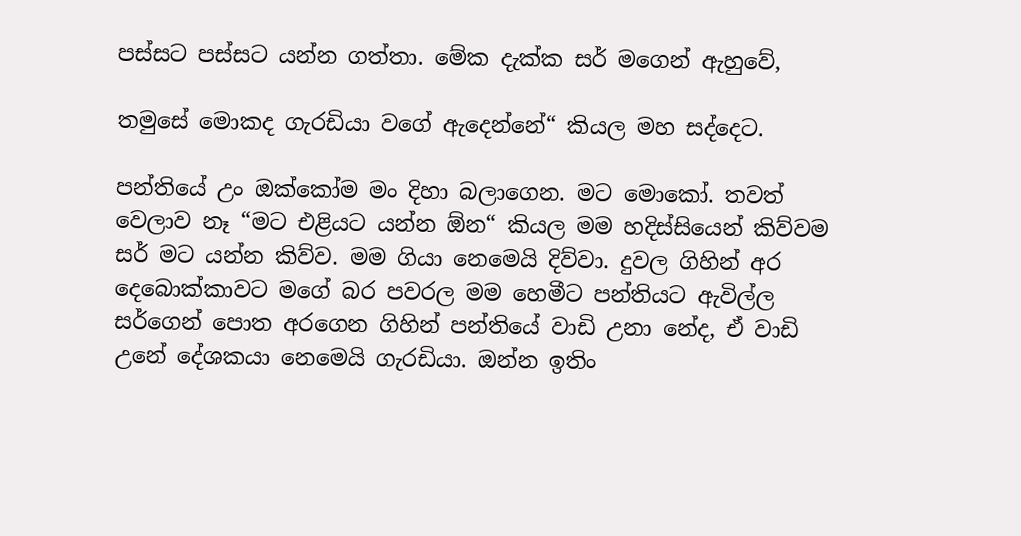පස්සට පස්සට යන්න ගත්තා. මේක දැක්ක සර් මගෙන් ඇහුවේ,

තමුසේ මොකද ගැරඩියා වගේ ඇදෙන්නේ“ කියල මහ සද්දෙට.

පන්තියේ උං ඔක්කෝම මං දිහා බලාගෙන. මට මොකෝ. තවත් වෙලාව නෑ “මට එළියට යන්න ඕන“ කියල මම හදිස්සියෙන් කිව්වම සර් මට යන්න කිව්ව. මම ගියා නෙමෙයි දිව්වා. දුවල ගිහින් අර දෙබොක්කාවට මගේ බර පවරල මම හෙමීට පන්තියට ඇවිල්ල සර්ගෙන් පොත අරගෙන ගිහින් පන්තියේ වාඩි උනා නේද, ඒ වාඩි උනේ දේශකයා නෙමෙයි ගැරඩියා. ඔන්න ඉතිං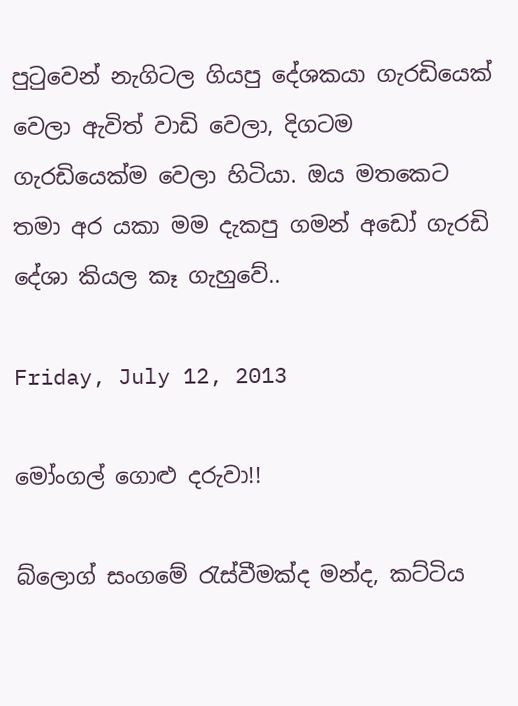පුටුවෙන් නැගිටල ගියපු දේශකයා ගැරඩියෙක් වෙලා ඇවිත් වාඩි වෙලා, දිගටම ගැරඩියෙක්ම වෙලා හිටියා. ඔය මතකෙට තමා අර යකා මම දැකපු ගමන් අඩෝ ගැරඩි දේශා කියල කෑ ගැහුවේ..

Friday, July 12, 2013

මෝංගල් ගොළු දරුවා!!

බ්ලොග් සංගමේ රැස්වීමක්ද මන්ද, කට්ටිය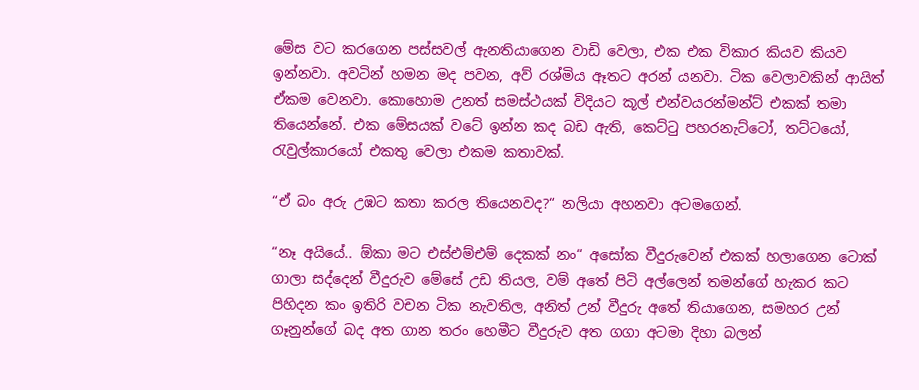මේස වට කරගෙන පස්සවල් ඇනතියාගෙන වාඩි වෙලා, එක එක විකාර කියව කියව ඉන්නවා. අවටින් හමන මද පවන, අව් රශ්මිය ඈතට අරන් යනවා. ටික වෙලාවකින් ආයිත් ඒකම වෙනවා. කොහොම උනත් සමස්ථයක් විදියට කූල් එන්වයරන්මන්ට් එකක් තමා තියෙන්නේ. එක මේසයක් වටේ ඉන්න කද බඩ ඇති, කෙට්ටු පහරනැට්ටෝ, තට්ටයෝ, රැවුල්කාරයෝ එකතු වෙලා එකම කතාවක්.

“ඒ බං අරු උඹට කතා කරල තියෙනවද?“ නලියා අහනවා අටමගෙන්.

“නෑ අයියේ.. ඕකා මට එස්එම්එම් දෙකක් නං“ අසෝක වීදුරුවෙන් එකක් හලාගෙන ටොක් ගාලා සද්දෙන් වීදුරුව මේසේ උඩ තියල, වම් අතේ පිටි අල්ලෙන් තමන්ගේ හැකර කට පිහිදන කං ඉතිරි වචන ටික නැවතිල, අනිත් උන් වීදුරු අතේ තියාගෙන, සමහර උන් ගෑනුන්ගේ බද අත ගාන තරං හෙමීට වීදුරුව අත ගගා අටමා දිහා බලන්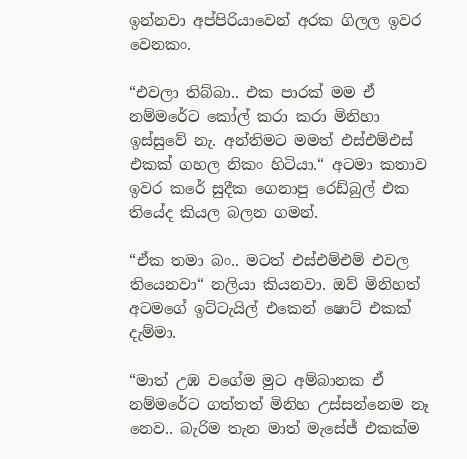ඉන්නවා අප්පිරියාවෙන් අරක ගිලල ඉවර වෙනකං.

“එවලා තිබ්බා.. එක පාරක් මම ඒ නම්මරේට කෝල් කරා කරා මිනිහා ඉස්සුවේ නැ. අන්තිමට මමත් එස්එම්එස් එකක් ගහල නිකං හිටියා.“ අටමා කතාව ඉවර කරේ සුදීක ගෙනාපු රෙඩ්බුල් එක තියේද කියල බලන ගමන්.

“ඒක තමා බං.. මටත් එස්එම්එම් එවල තියෙනවා“ නලියා කියනවා. ඔව් මිනිහත් අටමගේ ඉට්ටැයිල් එකෙන් ෂොට් එකක් දැම්මා.

“මාත් උඹ වගේම මුට අම්බානක ඒ නම්මරේට ගත්තත් මිනිහ උස්සන්නෙම නෑ නෙව.. බැරිම තැන මාත් මැසේජ් එකක්ම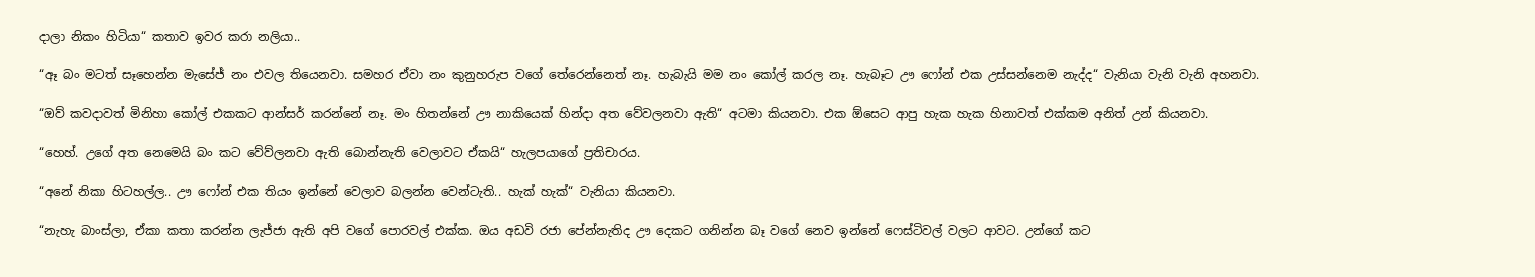දාලා නිකං හිටියා“ කතාව ඉවර කරා නලියා..

“ඈ බං මටත් සෑහෙන්න මැසේජ් නං එවල තියෙනවා. සමහර ඒවා නං කුනුහරුප වගේ තේරෙන්නෙත් නෑ. හැබැයි මම නං කෝල් කරල නෑ. හැබෑට ඌ ෆෝන් එක උස්සන්නෙම නැද්ද“ වැනියා වැනි වැනි අහනවා.

“ඔව් කවදාවත් මිනිහා කෝල් එකකට ආන්සර් කරන්නේ නෑ. මං හිතන්නේ ඌ නාකියෙක් හින්දා අත වේවලනවා ඇති“ අටමා කියනවා. එක ඕසෙට ආපු හැක හැක හිනාවත් එක්කම අනිත් උන් කියනවා.

“හෙහ්. උගේ අත නෙමෙයි බං කට වේව්ලනවා ඇති බොන්නැති වෙලාවට ඒකයි“ හැලපයාගේ ප්‍රතිචාරය.

“අනේ නිකා හිටහල්ල.. ඌ ෆෝන් එක තියං ඉන්නේ වෙලාව බලන්න වෙන්ටැති.. හැක් හැක්“ වැනියා කියනවා.

“නැහැ බාංස්ලා, ඒකා කතා කරන්න ලැජ්ජා ඇති අපි වගේ පොරවල් එක්ක. ඔය අඩවි රජා පේන්නැතිද ඌ දෙකට ගනින්න බෑ වගේ නෙව ඉන්නේ ෆෙස්ටිවල් වලට ආවට. උන්ගේ කට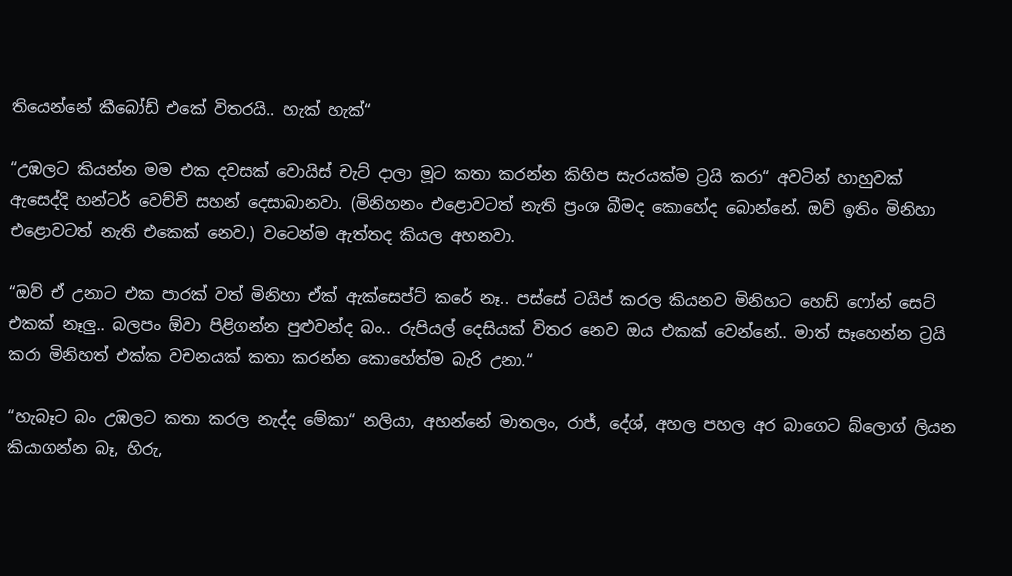තියෙන්නේ කීබෝඩ් එකේ විතරයි.. හැක් හැක්“

“උඹලට කියන්න මම එක දවසක් වොයිස් චැට් දාලා මූට කතා කරන්න කිහිප සැරයක්ම ට්‍රයි කරා“ අවටින් හාහුවක් ඇසෙද්දි හන්ටර් වෙච්චි සහන් දෙසාබානවා. (මිනිහනං එළොවටත් නැති ප්‍රංශ බීමද කොහේද බොන්නේ. ඔව් ඉතිං මිනිහා එළොවටත් නැති එකෙක් නෙව.) වටෙන්ම ඇත්තද කියල අහනවා.

“ඔව් ඒ උනාට එක පාරක් වත් මිනිහා ඒක් ඇක්සෙප්ට් කරේ නෑ.. පස්සේ ටයිප් කරල කියනව මිනිහට හෙඩ් ෆෝන් සෙට් එකක් නෑලු.. බලපං ඕවා පිළිගන්න පුළුවන්ද බං.. රුපියල් දෙසියක් විතර නෙව ඔය එකක් වෙන්නේ.. මාත් සෑහෙන්න ට්‍රයි කරා මිනිහත් එක්ක වචනයක් කතා කරන්න කොහේත්ම බැරි උනා.“

“හැබෑට බං උඹලට කතා කරල නැද්ද මේකා“ නලියා, අහන්නේ මාතලං, රාජ්, දේශ්, අහල පහල අර බාගෙට බ්ලොග් ලියන කියාගන්න බෑ, හිරු,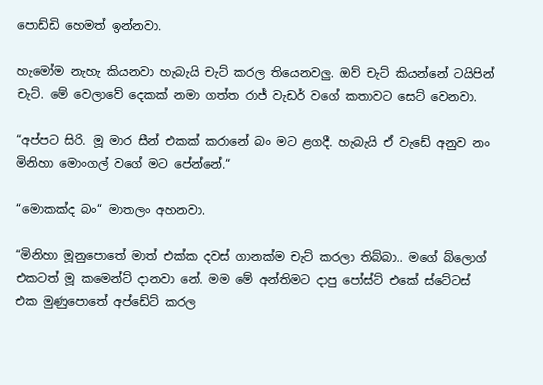පොඩ්ඩි හෙමත් ඉන්නවා.

හැමෝම නැහැ කියනවා හැබැයි චැට් කරල තියෙනවලු. ඔව් චැට් කියන්නේ ටයිපින් චැට්. මේ වෙලාවේ දෙකක් නමා ගත්ත රාජ් වැඩර් වගේ කතාවට සෙට් වෙනවා.

“අප්පට සිරි. මූ මාර සීන් එකක් කරානේ බං මට ළගදී. හැබැයි ඒ වැඩේ අනුව නං මිනිහා මොංගල් වගේ මට පේන්නේ.“

“මොකක්ද බං“ මාතලං අහනවා.

“මිනිහා මූනුපොතේ මාත් එක්ක දවස් ගානක්ම චැට් කරලා තිබ්බා.. මගේ බ්ලොග් එකටත් මූ කමෙන්ට් දානවා නේ. මම මේ අන්තිමට දාපු පෝස්ට් එකේ ස්ටේටස් එක මුණුපොතේ අප්ඩේට් කරල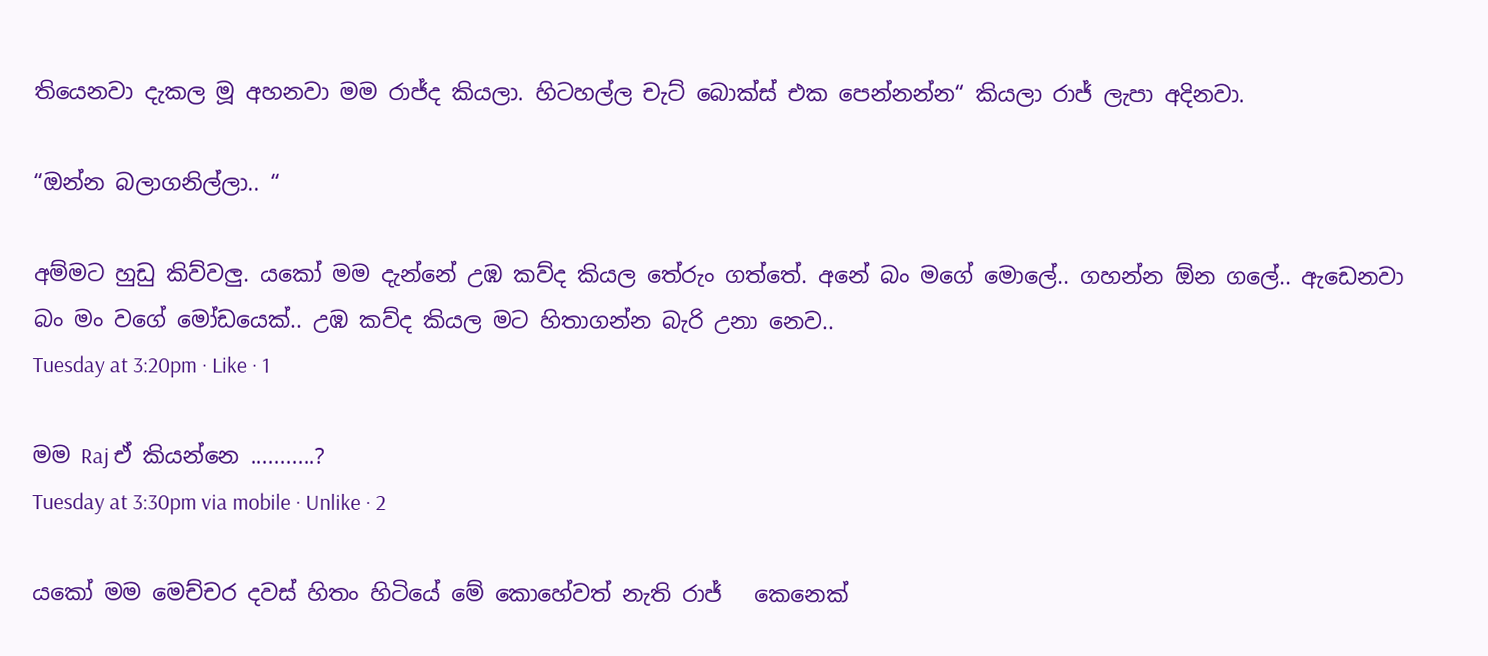තියෙනවා දැකල මූ අහනවා මම රාජ්ද කියලා. හිටහල්ල චැට් බොක්ස් එක පෙන්නන්න“ කියලා රාජ් ලැපා අදිනවා.

“ඔන්න බලාගනිල්ලා.. “

අම්මට හුඩු කිව්වලු. යකෝ මම දැන්නේ උඹ කව්ද කියල තේරුං ගත්තේ. අනේ බං මගේ මොලේ.. ගහන්න ඕන ගලේ.. ඇඩෙනවා බං මං වගේ මෝඩයෙක්.. උඹ කව්ද කියල මට හිතාගන්න බැරි උනා නෙව..
Tuesday at 3:20pm · Like · 1

මම Raj ඒ කියන්නෙ ...........?
Tuesday at 3:30pm via mobile · Unlike · 2

යකෝ මම මෙච්චර දවස් හිතං හිටියේ මේ කොහේවත් නැති රාජ්   කෙනෙක්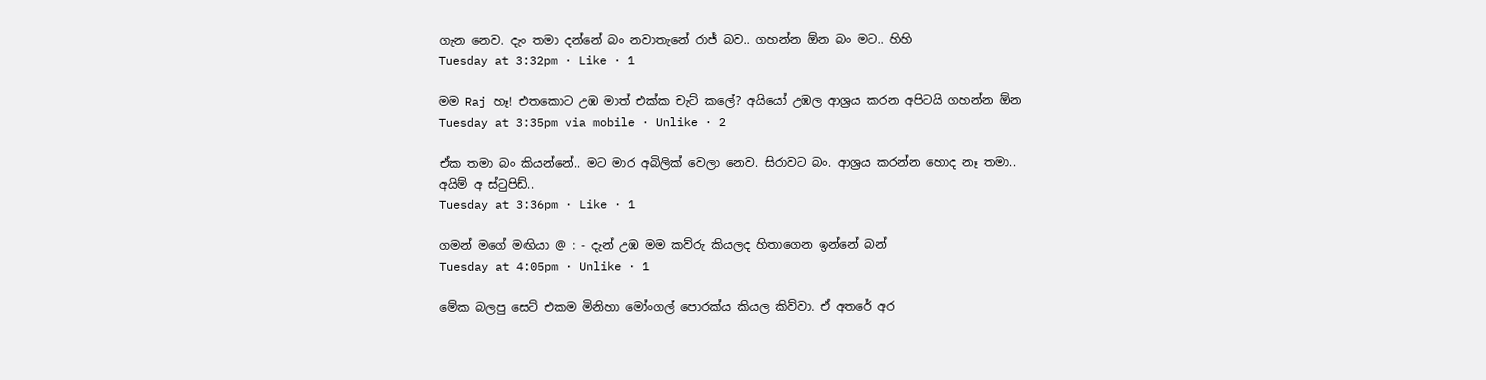ගැන නෙව. දැං තමා දන්නේ බං නවාතැනේ රාජ් බව.. ගහන්න ඕන බං මට.. හිහි
Tuesday at 3:32pm · Like · 1

මම Raj හෑ! එතකොට උඹ මාත් එක්ක චැට් කලේ? අයියෝ උඹල ආශ්‍රය කරන අපිටයි ගහන්න ඕන
Tuesday at 3:35pm via mobile · Unlike · 2

ඒක තමා බං කියන්නේ.. මට මාර අබිලික් වෙලා නෙව. සිරාවට බං. ආශ්‍රය කරන්න හොද නෑ තමා.. අයිම් අ ස්ටුපිඩ්..
Tuesday at 3:36pm · Like · 1

ගමන් මගේ මඟියා @ : - දැන් උඹ මම කව්රු කියලද හිතාගෙන ඉන්නේ බන්
Tuesday at 4:05pm · Unlike · 1

මේක බලපු සෙට් එකම මිනිහා මෝංගල් පොරක්ය කියල කිව්වා. ඒ අතරේ අර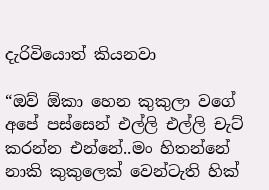දැරිවියොත් කියනවා

“ඔව් ඕකා හෙන කුකුලා වගේ අපේ පස්සෙන් එල්ලි එල්ලි චැට් කරන්න එන්නේ..මං හිතන්නේ නාකි කුකුලෙක් වෙන්ටැති හික්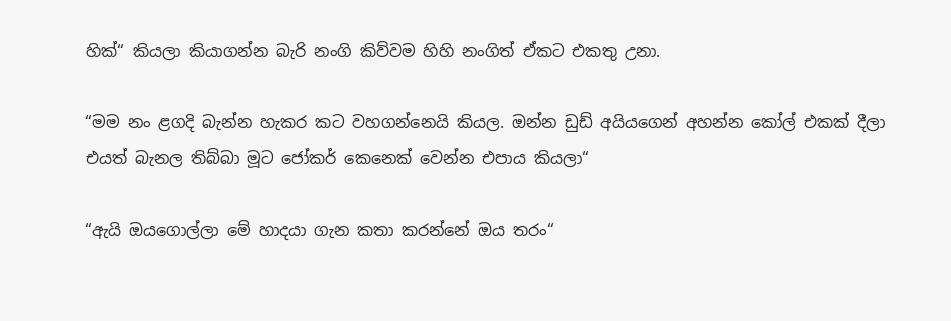හික්“ කියලා කියාගන්න බැරි නංගි කිව්වම හිහි නංගිත් ඒකට එකතු උනා.

“මම නං ළගදි බැන්න හැකර කට වහගන්නෙයි කියල. ඔන්න ඩුඩ් අයියගෙන් අහන්න කෝල් එකක් දීලා එයත් බැනල තිබ්බා මූට ජෝකර් කෙනෙක් වෙන්න එපාය කියලා“

“ඇයි ඔයගොල්ලා මේ හාදයා ගැන කතා කරන්නේ ඔය තරං“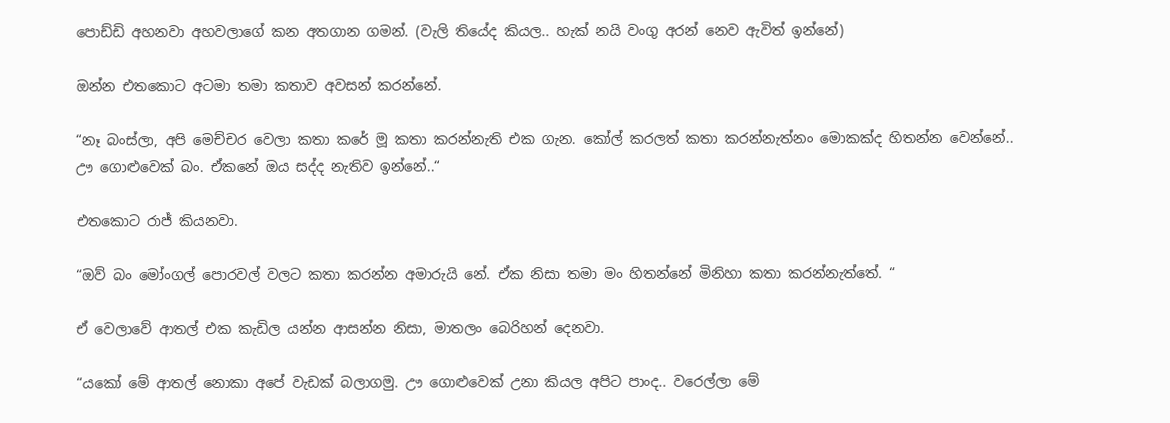පොඩ්ඩි අහනවා අහවලාගේ කන අතගාන ගමන්. (වැලි තියේද කියල.. හැක් නයි වංගු අරන් නෙව ඇවිත් ඉන්නේ)

ඔන්න එතකොට අටමා තමා කතාව අවසන් කරන්නේ.

“නෑ බංස්ලා, අපි මෙච්චර වෙලා කතා කරේ මූ කතා කරන්නැති එක ගැන. කෝල් කරලත් කතා කරන්නැත්නං මොකක්ද හිතන්න වෙන්නේ.. ඌ ගොළුවෙක් බං. ඒකනේ ඔය සද්ද නැතිව ඉන්නේ..“

එතකොට රාජ් කියනවා.

“ඔව් බං මෝංගල් පොරවල් වලට කතා කරන්න අමාරුයි නේ. ඒක නිසා තමා මං හිතන්නේ මිනිහා කතා කරන්නැත්තේ. “

ඒ වෙලාවේ ආතල් එක කැඩිල යන්න ආසන්න නිසා, මාතලං බෙරිහන් දෙනවා.

“යකෝ මේ ආතල් නොකා අපේ වැඩක් බලාගමු. ඌ ගොළුවෙක් උනා කියල අපිට පාංද.. වරෙල්ලා මේ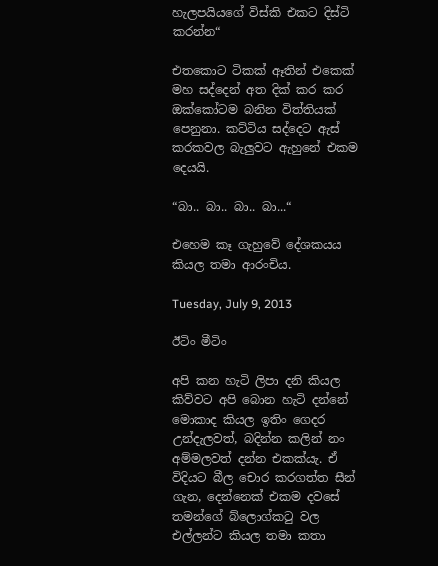හැලපයියගේ විස්කි එකට දිස්ටි කරන්න“

එතකොට ටිකක් ඈතින් එකෙක් මහ සද්දෙන් අත දික් කර කර ඔක්කෝටම බනින විත්තියක් පෙනුනා. කට්ටිය සද්දෙට ඇස් කරකවල බැලුවට ඇහුනේ එකම දෙයයි.

“බා.. බා.. බා.. බා...“

එහෙම කෑ ගැහුවේ දේශකයය කියල තමා ආරංචිය.

Tuesday, July 9, 2013

ඊටිං මීටිං

අපි කන හැටි ලිපා දනි කියල කිව්වට අපි බොන හැටි දන්නේ මොකාද කියල ඉතිං ගෙදර උන්දැලවත්, බදින්න කලින් නං අම්මලවත් දන්න එකක්යැ. ඒ විදියට බීල චොර කරගත්ත සීන් ගැන, දෙන්නෙක් එකම දවසේ තමන්ගේ බ්ලොග්කටු වල එල්ලන්ට කියල තමා කතා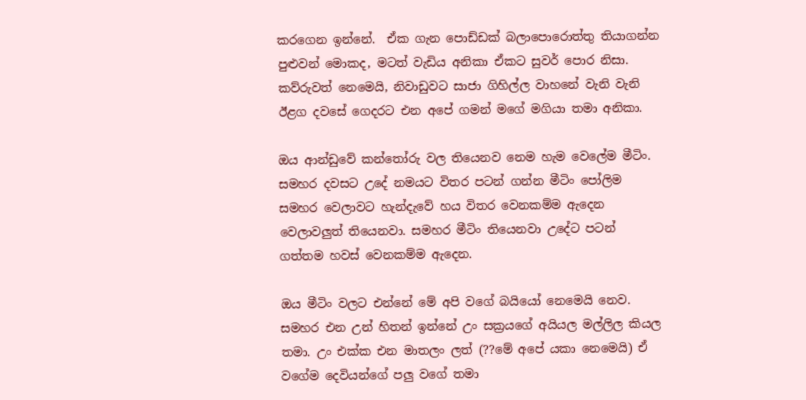කරගෙන ඉන්නේ.  ඒක ගැන පොඩ්ඩක් බලාපොරොත්තු තියාගන්න පුළුවන් මොකද, මටත් වැඩිය අනිකා ඒකට සුවර් පොර නිසා. කව්රුවත් නෙමෙයි, නිවාඩුවට සාජා ගිහිල්ල වාහනේ වැනි වැනි ඊළග දවසේ ගෙදරට එන අපේ ගමන් මගේ මගියා තමා අනිකා.

ඔය ආන්ඩුවේ කන්තෝරු වල තියෙනව නෙම හැම වෙලේම මීටිං. සමහර දවසට උදේ නමයට විතර පටන් ගන්න මීටිං පෝලිම සමහර වෙලාවට හැන්දැවේ හය විතර වෙනකම්ම ඇදෙන වෙලාවලුත් තියෙනවා. සමහර මීටිං තියෙනවා උදේට පටන් ගත්තම හවස් වෙනකම්ම ඇදෙන.

ඔය මීටිං වලට එන්නේ මේ අපි වගේ බයියෝ නෙමෙයි නෙව. සමහර එන උන් හිතන් ඉන්නේ උං සක්‍රයගේ අයියල මල්ලිල කියල තමා. උං එක්ක එන මාතලං ලත් (??මේ අපේ යකා නෙමෙයි) ඒ වගේම දෙවියන්ගේ පලු වගේ තමා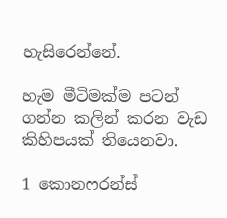හැසිරෙන්නේ.

හැම මීටිමක්ම පටන් ගන්න කලින් කරන වැඩ කිහිපයක් තියෙනවා.

1 කොනෆරන්ස්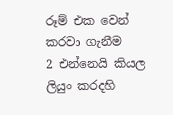රූම් එක වෙන් කරවා ගැනීම
2 එන්නෙයි කියල ලියුං කරදහි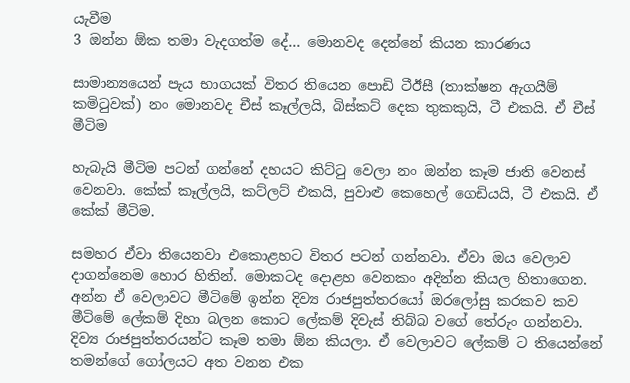යැවීම
3 ඔන්න ඕක තමා වැදගත්ම දේ... මොනවද දෙන්නේ කියන කාරණය

සාමාන්‍යයෙන් පැය භාගයක් විතර තියෙන පොඩි ටීඊසී (තාක්ෂන ඇගයීම් කමිටුවක්) නං මොනවද චීස් කෑල්ලයි, බිස්කට් දෙක තුකකුයි, ටී එකයි. ඒ චීස් මීටිම

හැබැයි මීටිම පටන් ගන්නේ දහයට කිට්ටු වෙලා නං ඔන්න කෑම ජාති වෙනස් වෙනවා. කේක් කෑල්ලයි, කට්ලට් එකයි, පුවාළු කෙහෙල් ගෙඩියයි, ටී එකයි. ඒ කේක් මීටිම.

සමහර ඒවා තියෙනවා එකොළහට විතර පටන් ගන්නවා. ඒවා ඔය වෙලාව දාගන්නෙම හොර හිතින්. මොකටද දොළහ වෙනකං අදින්න කියල හිතාගෙන. අන්න ඒ වෙලාවට මීටිමේ ඉන්න දිව්‍ය රාජපුත්තරයෝ ඔරලෝසු කරකව කව මීටිමේ ලේකම් දිහා බලන කොට ලේකම් දිවැස් තිබ්බ වගේ තේරුං ගන්නවා. දිව්‍ය රාජපුත්තරයන්ට කෑම තමා ඕන කියලා. ඒ වෙලාවට ලේකම් ට තියෙන්නේ තමන්ගේ ගෝලයට අත වනන එක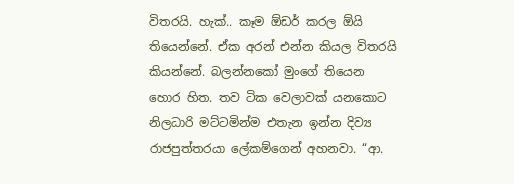විතරයි. හැක්.. කෑම ඕඩර් කරල ඕයි තියෙන්නේ. ඒක අරන් එන්න කියල විතරයි කියන්නේ. බලන්නකෝ මුංගේ තියෙන හොර හිත. තව ටික වෙලාවක් යනකොට නිලධාරි මට්ටමින්ම එතැන ඉන්න දිව්‍ය රාජපුත්තරයා ලේකම්ගෙන් අහනවා. “ආ.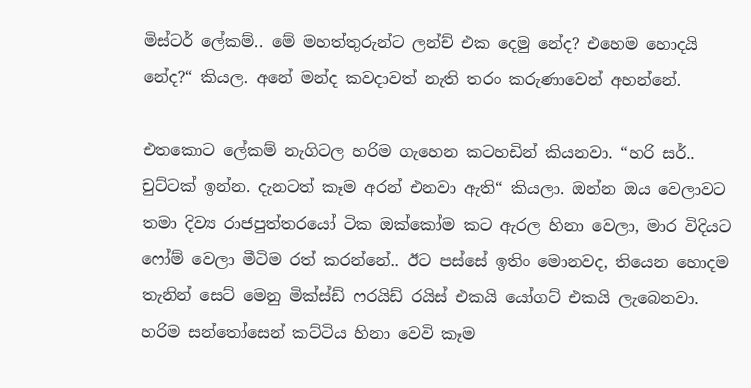මිස්ටර් ලේකම්.. මේ මහත්තුරුන්ට ලන්ච් එක දෙමු නේද? එහෙම හොදයි නේද?“ කියල. අනේ මන්ද කවදාවත් නැති තරං කරුණාවෙන් අහන්නේ.

එතකොට ලේකම් නැගිටල හරිම ගැහෙන කටහඩින් කියනවා. “හරි සර්.. චුට්ටක් ඉන්න. දැනටත් කෑම අරන් එනවා ඇති“ කියලා. ඔන්න ඔය වෙලාවට තමා දිව්‍ය රාජපුත්තරයෝ ටික ඔක්කෝම කට ඇරල හිනා වෙලා, මාර විදියට ෆෝම් වෙලා මීටිම රත් කරන්නේ.. ඊට පස්සේ ඉතිං මොනවද, තියෙන හොදම තැනින් සෙට් මෙනු මික්ස්ඩ් ෆරයිඩ් රයිස් එකයි යෝගට් එකයි ලැබෙනවා. හරිම සන්තෝසෙන් කට්ටිය හිනා වෙවි කෑම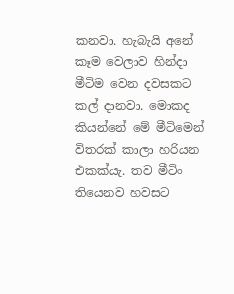කනවා. හැබැයි අනේ කෑම වෙලාව හින්දා මීටිම වෙන දවසකට කල් දානවා. මොකද කියන්නේ මේ මීටිමෙන් විතරක් කාලා හරියන එකක්යැ. තව මීටිං තියෙනව හවසට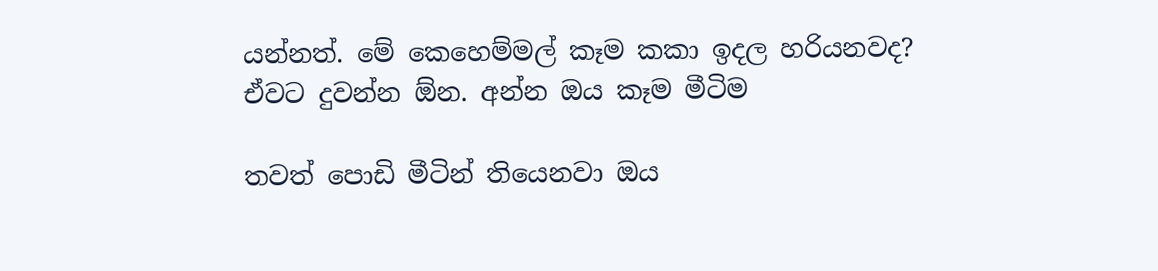යන්නත්. මේ කෙහෙම්මල් කෑම කකා ඉදල හරියනවද? ඒවට දුවන්න ඕන. අන්න ඔය කෑම මීටිම

තවත් පොඩි මීටින් තියෙනවා ඔය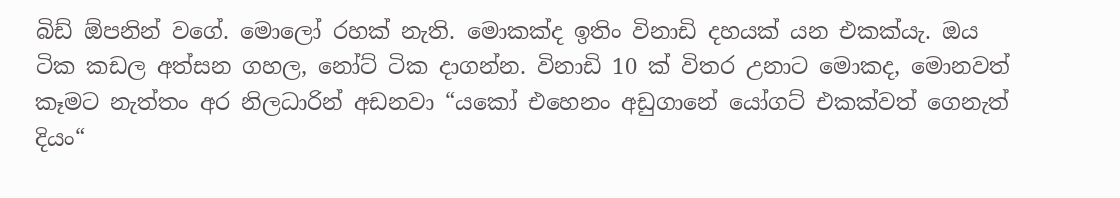බිඩ් ඕපනින් වගේ. මොලෝ රහක් නැති. මොකක්ද ඉතිං විනාඩි දහයක් යන එකක්යැ. ඔය ටික කඩල අත්සන ගහල, නෝට් ටික දාගන්න. විනාඩි 10 ක් විතර උනාට මොකද, මොනවත් කෑමට නැත්තං අර නිලධාරින් අඩනවා “යකෝ එහෙනං අඩුගානේ යෝගට් එකක්වත් ගෙනැත් දියං“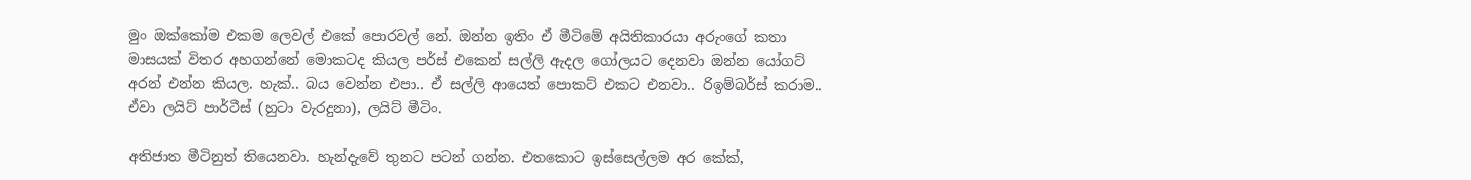මුං ඔක්කෝම එකම ලෙවල් එකේ පොරවල් නේ. ඔන්න ඉතිං ඒ මීටිමේ අයිතිකාරයා අරුංගේ කතා මාසයක් විතර අහගන්නේ මොකටද කියල පර්ස් එකෙන් සල්ලි ඇදල ගෝලයට දෙනවා ඔන්න යෝගට් අරන් එන්න කියල. හැක්.. බය වෙන්න එපා.. ඒ සල්ලි ආයෙත් පොකට් එකට එනවා.. රිඉම්බර්ස් කරාම.. ඒවා ලයිට් පාර්ටීස් (හුටා වැරදුනා), ලයිට් මීටිං.

අතිජාත මීටිනුත් තියෙනවා. හැන්දැවේ තුනට පටන් ගන්න. එතකොට ඉස්සෙල්ලම අර කේක්,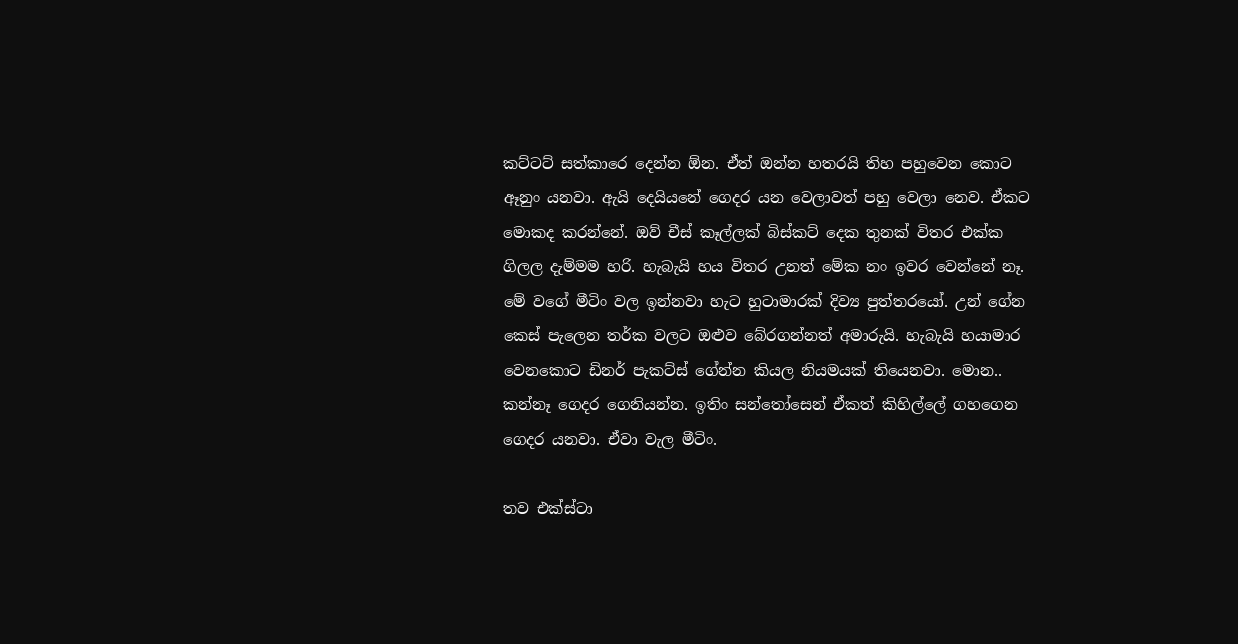කට්ටට් සත්කාරෙ දෙන්න ඕන. ඒත් ඔන්න හතරයි තිහ පහුවෙන කොට ඈනුං යනවා. ඇයි දෙයියනේ ගෙදර යන වෙලාවත් පහු වෙලා නෙව. ඒකට මොකද කරන්නේ. ඔව් චීස් කෑල්ලක් බිස්කට් දෙක තුනක් විතර එක්ක ගිලල දැම්මම හරි. හැබැයි හය විතර උනත් මේක නං ඉවර වෙන්නේ නෑ. මේ වගේ මීටිං වල ඉන්නවා හැට හුටාමාරක් දිව්‍ය පුත්තරයෝ. උන් ගේන කෙස් පැලෙන තර්ක වලට ඔළුව බේරගන්නත් අමාරුයි. හැබැයි හයාමාර වෙනකොට ඩිනර් පැකට්ස් ගේන්න කියල නියමයක් තියෙනවා. මොන.. කන්නෑ ගෙදර ගෙනියන්න. ඉතිං සන්තෝසෙන් ඒකත් කිහිල්ලේ ගහගෙන ගෙදර යනවා. ඒවා වැල මීටිං.

තව එක්ස්ටා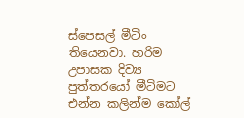ස්පෙසල් මීටිං තියෙනවා. හරිම උපාසක දිව්‍ය පුත්තරයෝ මීටිමට එන්න කලින්ම කෝල්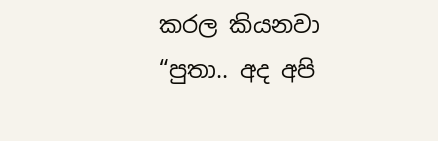කරල කියනවා “පුතා.. අද අපි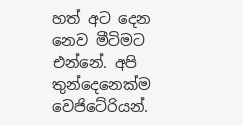හත් අට දෙන නෙව මීටිමට එන්නේ. අපි තුන්දෙනෙක්ම වෙජිටේරියන්.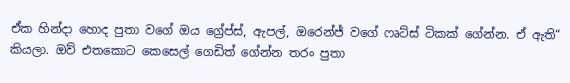ඒක හින්දා හොද පුතා වගේ ඔය ග්‍රේප්ස්, ඇපල්, ඔරෙන්ජ් වගේ ෆෘට්ස් ටිකක් ගේන්න. ඒ ඇති“ කියලා. ඔව් එතකොට කෙසෙල් ගෙඩිත් ගේන්න තරං පුතා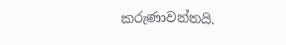කරුණාවන්තයි.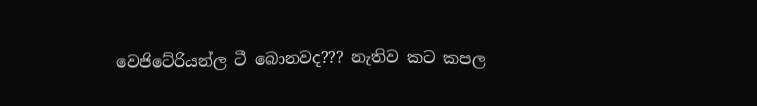වෙජිටේරියන්ල ටී බොනවද??? නැතිව කට කපල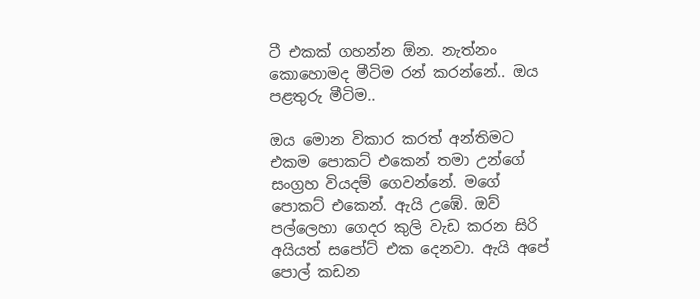ටී එකක් ගහන්න ඕන. නැත්නං කොහොමද මීටිම රන් කරන්නේ.. ඔය පළතුරු මීටිම..

ඔය මොන විකාර කරත් අන්තිමට එකම පොකට් එකෙන් තමා උන්ගේ සංග්‍රහ වියදම් ගෙවන්නේ. මගේ පොකට් එකෙන්. ඇයි උඹේ. ඔව් පල්ලෙහා ගෙදර කුලි වැඩ කරන සිරි අයියත් සපෝට් එක දෙනවා. ඇයි අපේ පොල් කඩන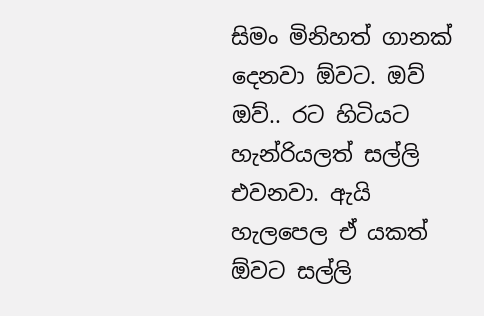සිමං මිනිහත් ගානක් දෙනවා ඕවට. ඔව් ඔව්.. රට හිටියට හැන්රියලත් සල්ලි එවනවා. ඇයි හැලපෙල ඒ යකත් ඕවට සල්ලි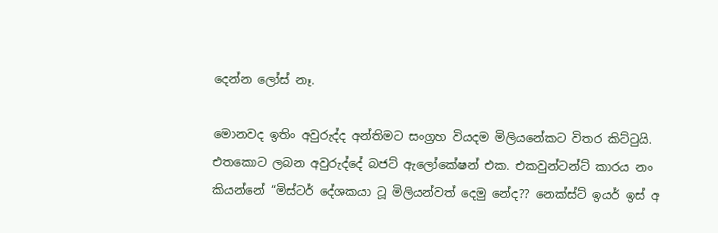දෙන්න ලෝස් නෑ.

මොනවද ඉතිං අවුරුද්ද අන්තිමට සංග්‍රහ වියදම මිලියනේකට විතර කිට්ටුයි. එතකොට ලබන අවුරුද්දේ බජට් ඇලෝකේෂන් එක. එකවුන්ටන්ට් කාරය නං කියන්නේ “මිස්ටර් දේශකයා ටූ මිලියන්වත් දෙමු නේද?? නෙක්ස්ට් ඉයර් ඉස් අ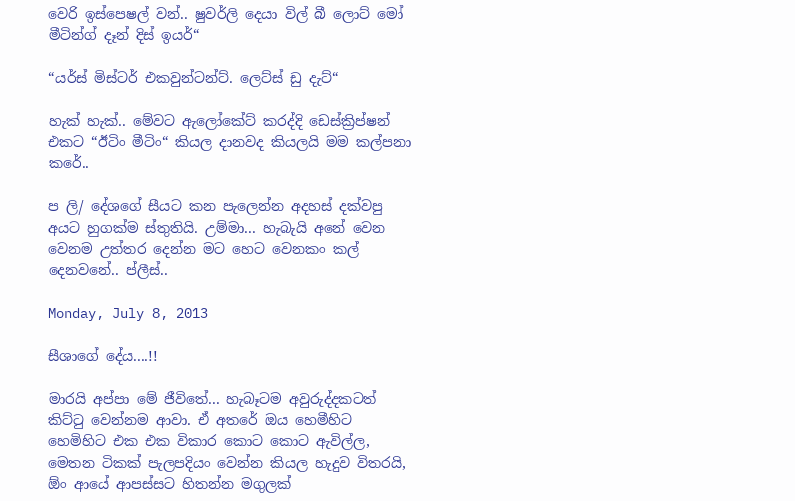වෙරි ඉස්පෙෂල් වන්.. ෂුවර්ලි දෙයා විල් බී ලොට් මෝ මීටින්ග් දෑන් දිස් ඉයර්“

“යර්ස් මිස්ටර් එකවුන්ටන්ට්. ලෙට්ස් ඩු දැට්“

හැක් හැක්.. මේවට ඇලෝකේට් කරද්දි ඩෙස්ක්‍රිප්ෂන් එකට “ඊටිං මීටිං“ කියල දානවද කියලයි මම කල්පනා කරේ..

ප ලි/ දේශගේ සීයට කන පැලෙන්න අදහස් දක්වපු අයට හුගක්ම ස්තුතියි. උම්මා... හැබැයි අනේ වෙන වෙනම උත්තර දෙන්න මට හෙට වෙනකං කල් දෙනවනේ.. ප්ලීස්..

Monday, July 8, 2013

සීශාගේ දේය....!!

මාරයි අප්පා මේ ජීවිතේ... හැබෑටම අවුරුද්දකටත් කිට්ටු වෙන්නම ආවා. ඒ අතරේ ඔය හෙමීහිට හෙමිහිට එක එක විකාර කොට කොට ඇවිල්ල, මෙතන ටිකක් පැලපදියං වෙන්න කියල හැදුව විතරයි, ඕං ආයේ ආපස්සට හිතන්න මගුලක්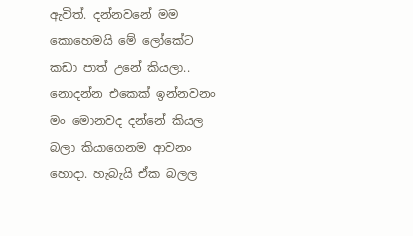ඇවිත්. දන්නවනේ මම කොහෙමයි මේ ලෝකේට කඩා පාත් උනේ කියලා.. නොදන්න එකෙක් ඉන්නවනං මං මොනවද දන්නේ කියල බලා කියාගෙනම ආවනං හොදා. හැබැයි ඒක බලල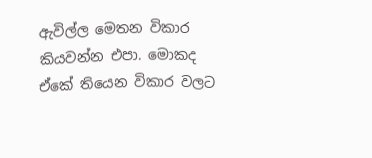ඇවිල්ල මෙතන විකාර කියවන්න එපා. මොකද ඒකේ තියෙන විකාර වලට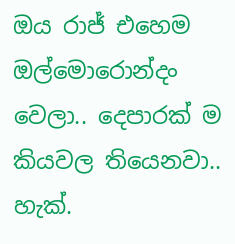ඔය රාජ් එහෙම ඔල්මොරොන්දං වෙලා.. දෙපාරක් ම කියවල තියෙනවා.. හැක්.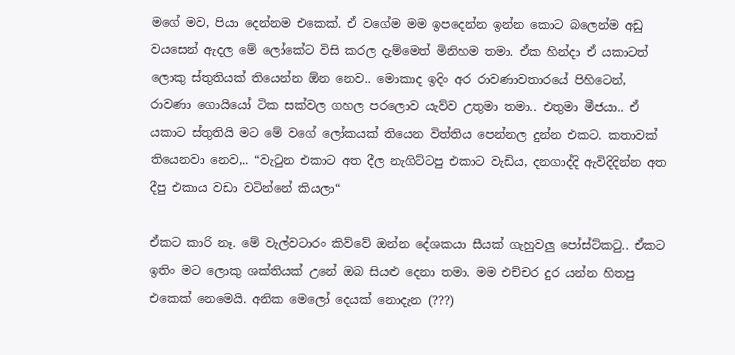මගේ මව, පියා දෙන්නම එකෙක්. ඒ වගේම මම ඉපදෙන්න ඉන්න කොට බලෙන්ම අඩු වයසෙන් ඇදල මේ ලෝකේට විසි කරල දැම්මෙත් මිනිහම තමා. ඒක හින්දා ඒ යකාටත් ලොකු ස්තුතියක් තියෙන්න ඕන නෙව.. මොකාද ඉදිං අර රාවණාවතාරයේ පිහිටෙන්, රාවණා ගොයියෝ ටික සක්වල ගහල පරලොව යැව්ව උතුමා තමා.. එතුමා මීජයා.. ඒ යකාට ස්තුතියි මට මේ වගේ ලෝකයක් තියෙන විත්තිය පෙන්නල දුන්න එකට. කතාවක් තියෙනවා නෙව,.. “වැටුන එකාට අත දීල නැගිට්ටපු එකාට වැඩිය, දනගාද්දි ඇවිදිදින්න අත දීපු එකාය වඩා වටින්නේ කියලා“

ඒකට කාරි නෑ. මේ වැල්වටාරං කිව්වේ ඔන්න දේශකයා සීයක් ගැහුවලු පෝස්ට්කටු.. ඒකට ඉතිං මට ලොකු ශක්තියක් උනේ ඔබ සියළු දෙනා තමා. මම එච්චර දුර යන්න හිතපු එකෙක් නෙමෙයි. අනික මෙලෝ දෙයක් නොදැන (???)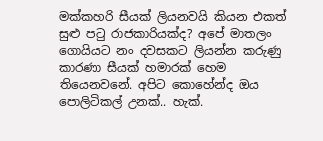මක්කහරි සීයක් ලියනවයි කියන එකත් සුළු පටු රාජකාරියක්ද? අපේ මාතලං ගොයියට නං දවසකට ලියන්න කරුණු කාරණා සීයක් හමාරක් හෙම තියෙනවනේ. අපිට කොහේන්ද ඔය පොලිටිකල් උනක්.. හැක්.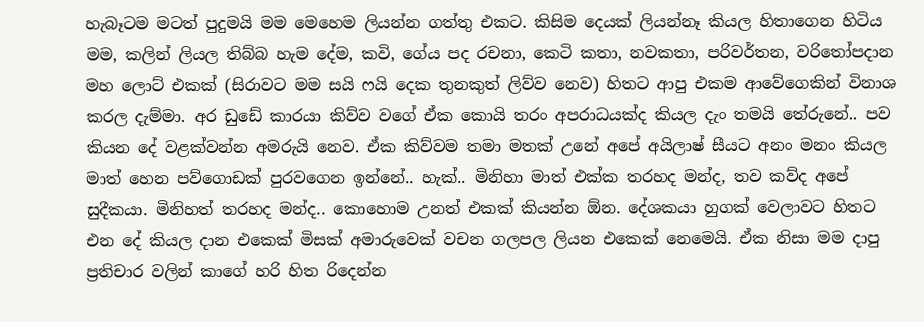හැබෑටම මටත් පුදුමයි මම මෙහෙම ලියන්න ගත්තු එකට. කිසිම දෙයක් ලියන්නෑ කියල හිතාගෙන හිටිය මම, කලින් ලියල තිබ්බ හැම දේම, කවි, ගේය පද රචනා, කෙටි කතා, නවකතා, පරිවර්තන, වරිතෝපදාන මහ ලොට් එකක් (සිරාවට මම සයි ෆයි දෙක තුනකුත් ලිව්ව නෙව) හිතට ආපු එකම ආවේගෙකින් විනාශ කරල දැම්මා. අර ඩුඩේ කාරයා කිව්ව වගේ ඒක කොයි තරං අපරාධයක්ද කියල දැං තමයි තේරුනේ.. පව කියන දේ වළක්වන්න අමරුයි නෙව. ඒක කිව්වම තමා මතක් උනේ අපේ අයිලාෂ් සීයට අනං මනං කියල මාත් හෙන පව්ගොඩක් පුරවගෙන ඉන්නේ.. හැක්.. මිනිහා මාත් එක්ක තරහද මන්ද, තව කව්ද අපේ සුදීකයා. මිනිහත් තරහද මන්ද.. කොහොම උනත් එකක් කියන්න ඕන. දේශකයා හුගක් වෙලාවට හිතට එන දේ කියල දාන එකෙක් මිසක් අමාරුවෙක් වචන ගලපල ලියන එකෙක් නෙමෙයි. ඒක නිසා මම දාපු ප්‍රතිචාර වලින් කාගේ හරි හිත රිදෙන්න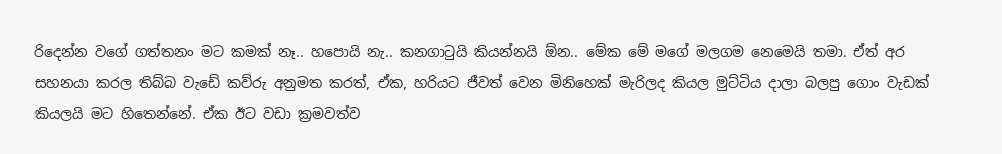රිදෙන්න වගේ ගත්තනං මට කමක් නෑ.. හපොයි නැ.. කනගාටුයි කියන්නයි ඕන.. මේක මේ මගේ මලගම නෙමෙයි තමා. ඒත් අර සහනයා කරල තිබ්බ වැඩේ කව්රු අනුමත කරත්, ඒක, හරියට ජීවත් වෙන මිනිහෙක් මැරිලද කියල මුට්ටිය දාලා බලපු ගොං වැඩක් කියලයි මට හිතෙන්නේ. ඒක ඊට වඩා ක්‍රමවත්ව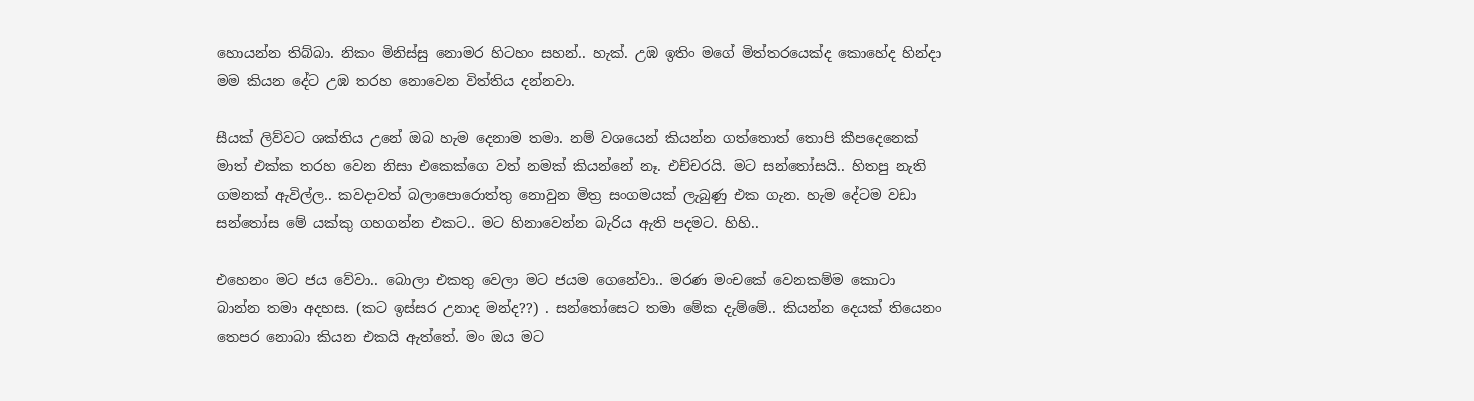හොයන්න තිබ්බා. නිකං මිනිස්සු නොමර හිටහං සහන්.. හැක්. උඹ ඉතිං මගේ මිත්තරයෙක්ද කොහේද හින්දා මම කියන දේට උඹ තරහ නොවෙන විත්තිය දන්නවා.

සීයක් ලිව්වට ශක්තිය උනේ ඔබ හැම දෙනාම තමා. නම් වශයෙන් කියන්න ගත්තොත් තොපි කීපදෙනෙක් මාත් එක්ක තරහ වෙන නිසා එකෙක්ගෙ වත් නමක් කියන්නේ නෑ. එච්චරයි. මට සන්තෝසයි.. හිතපු නැති ගමනක් ඇවිල්ල.. කවදාවත් බලාපොරොත්තු නොවුන මිත්‍ර සංගමයක් ලැබුණු එක ගැන. හැම දේටම වඩා සන්තෝස මේ යක්කු ගහගන්න එකට.. මට හිනාවෙන්න බැරිය ඇති පදමට. හිහි..

එහෙනං මට ජය වේවා.. බොලා එකතු වෙලා මට ජයම ගෙනේවා.. මරණ මංචකේ වෙනකම්ම කොටා බාන්න තමා අදහස. (කට ඉස්සර උනාද මන්ද??) . සන්තෝසෙට තමා මේක දැම්මේ.. කියන්න දෙයක් තියෙනං තෙපර නොබා කියන එකයි ඇත්තේ. මං ඔය මට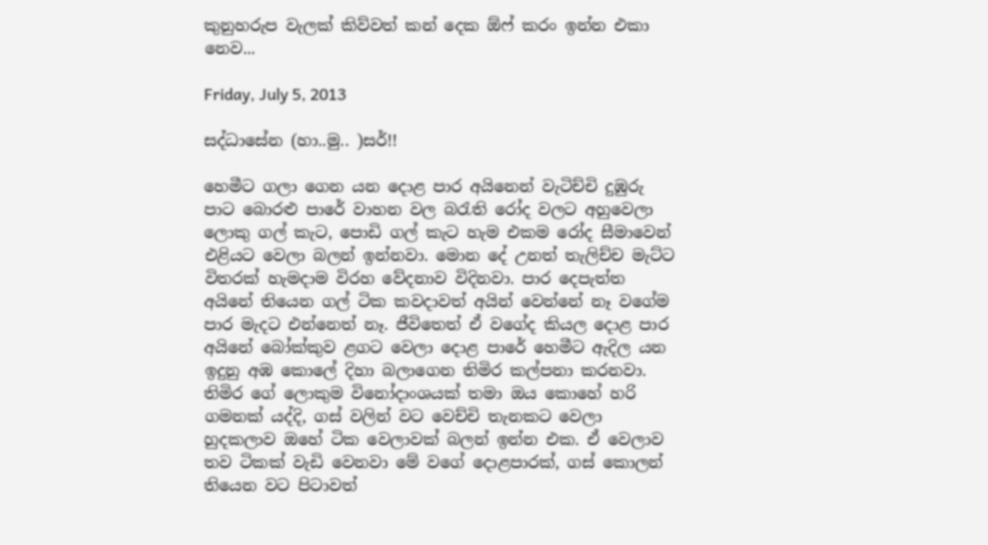කුනුහරුප වැලක් කිව්වත් කන් දෙක ඕෆ් කරං ඉන්න එකා නෙව...

Friday, July 5, 2013

සද්ධාසේන (හා..මු.. )සර්!!

හෙමීට ගලා ගෙන යන දොළ පාර අයිනෙන් වැටිච්චි දුඹුරු පාට බොරළු පාරේ වාහන වල බරැති රෝද වලට අහුවෙලා ලොකු ගල් කැට, පොඩි ගල් කැට හැම එකම රෝද සීමාවෙන් එළියට වෙලා බලන් ඉන්නවා. මොන දේ උනත් තැලිච්ච මැට්ට විතරක් හැමදාම විරහ වේදනාව විදිනවා. පාර දෙපැත්ත අයිනේ තියෙන ගල් ටික කවදාවත් අයින් වෙන්නේ නෑ වගේම පාර මැදට එන්නෙත් නෑ. ජීවිතෙත් ඒ වගේද කියල දොළ පාර අයිනේ බෝක්කුව ළගට වෙලා දොළ පාරේ හෙමීට ඇදිල යන ඉදුනු අඹ කොලේ දිහා බලාගෙන තිමිර කල්පනා කරනවා. තිමිර ගේ ලොකුම විනෝදාංශයක් තමා ඔය කොහේ හරි ගමනක් යද්දි, ගස් වලින් වට වෙච්චි තැනකට වෙලා හුදකලාව ඔහේ ටික වෙලාවක් බලන් ඉන්න එක. ඒ වෙලාව තව ටිකක් වැඩි වෙනවා මේ වගේ දොළපාරක්, ගස් කොලන් තියෙන වට පිටාවත්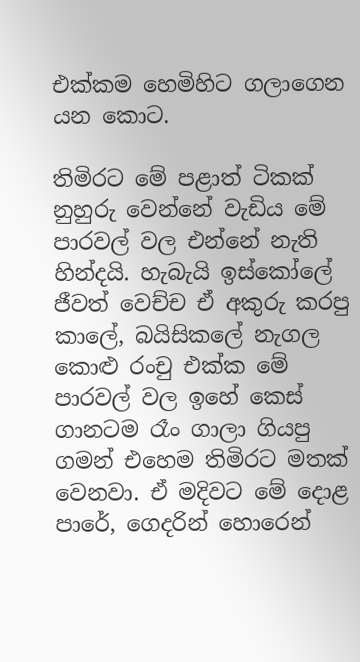එක්කම හෙමිහිට ගලාගෙන යන කොට.

තිමිරට මේ පළාත් ටිකක් නුහුරු වෙන්නේ වැඩිය මේ පාරවල් වල එන්නේ නැති හින්දයි. හැබැයි ඉස්කෝලේ ජීවත් වෙච්ච ඒ අකුරු කරපු කාලේ, බයිසිකලේ නැගල කොළු රංචු එක්ක මේ පාරවල් වල ඉහේ කෙස් ගානටම රෑං ගාලා ගියපු ගමන් එහෙම තිමිරට මතක් වෙනවා. ඒ මදිවට මේ දොළ පාරේ, ගෙදරින් හොරෙන්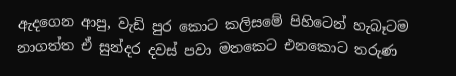ඇදගෙන ආපු, වැඩි පුර කොට කලිසමේ පිහිටෙන් හැබෑටම නාගත්ත ඒ සුන්දර දවස් පවා මතකෙට එනකොට තරුණ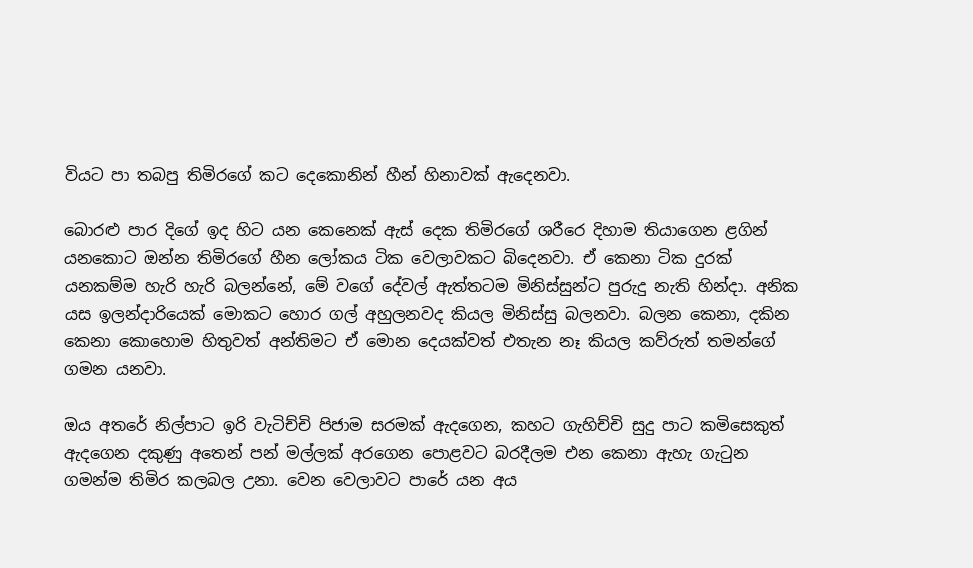වියට පා තබපු තිමිරගේ කට දෙකොනින් හීන් හිනාවක් ඇදෙනවා.

බොරළු පාර දිගේ ඉද හිට යන කෙනෙක් ඇස් දෙක තිමිරගේ ශරීරෙ දිහාම තියාගෙන ළගින් යනකොට ඔන්න තිමිරගේ හීන ලෝකය ටික වෙලාවකට බිදෙනවා. ඒ කෙනා ටික දුරක් යනකම්ම හැරි හැරි බලන්නේ, මේ වගේ දේවල් ඇත්තටම මිනිස්සුන්ට පුරුදු නැති හින්දා. අනික යස ඉලන්දාරියෙක් මොකට හොර ගල් අහුලනවද කියල මිනිස්සු බලනවා. බලන කෙනා, දකින කෙනා කොහොම හිතුවත් අන්තිමට ඒ මොන දෙයක්වත් එතැන නෑ කියල කව්රුත් තමන්ගේ ගමන යනවා.

ඔය අතරේ නිල්පාට ඉරි වැටිච්චි පිජාම සරමක් ඇදගෙන, කහට ගැහිච්චි සුදු පාට කමිසෙකුත් ඇදගෙන දකුණු අතෙන් පන් මල්ලක් අරගෙන පොළවට බරදීලම එන කෙනා ඇහැ ගැටුන ගමන්ම තිමිර කලබල උනා. වෙන වෙලාවට පාරේ යන අය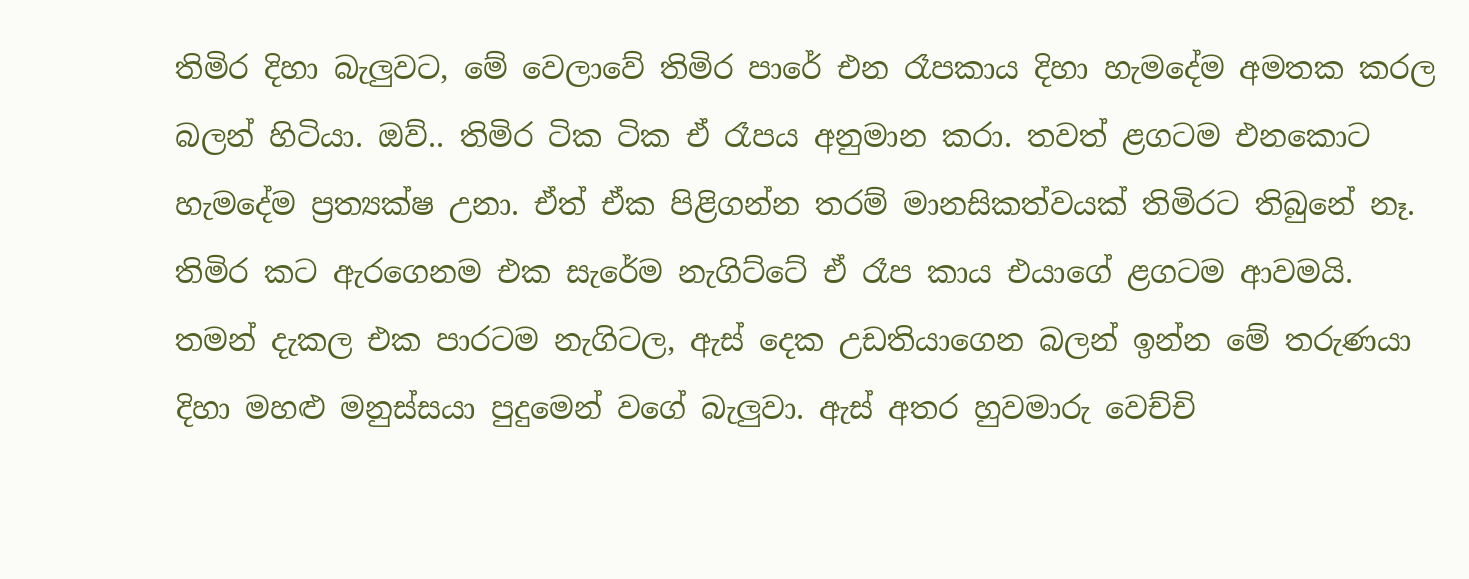තිමිර දිහා බැලුවට, මේ වෙලාවේ තිමිර පාරේ එන රෑපකාය දිහා හැමදේම අමතක කරල බලන් හිටියා. ඔව්.. තිමිර ටික ටික ඒ රෑපය අනුමාන කරා. තවත් ළගටම එනකොට හැමදේම ප්‍රත්‍යක්ෂ උනා. ඒත් ඒක පිළිගන්න තරම් මානසිකත්වයක් තිමිරට තිබුනේ නෑ. තිමිර කට ඇරගෙනම එක සැරේම නැගිට්ටේ ඒ රෑප කාය එයාගේ ළගටම ආවමයි. තමන් දැකල එක පාරටම නැගිටල, ඇස් දෙක උඩතියාගෙන බලන් ඉන්න මේ තරුණයා දිහා මහළු මනුස්සයා පුදුමෙන් වගේ බැලුවා. ඇස් අතර හුවමාරු වෙච්චි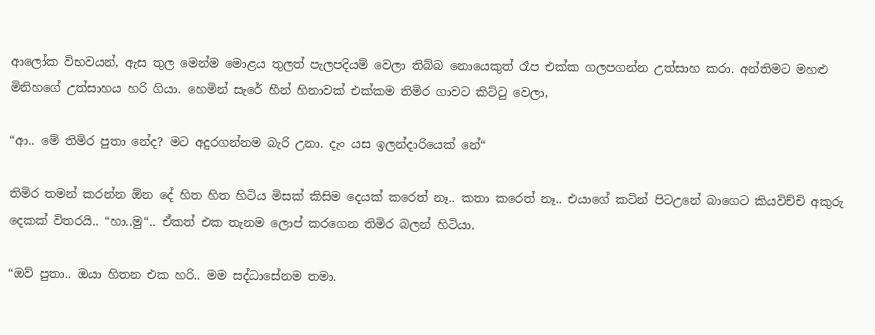ආලෝක විභවයන්, ඇස තුල මෙන්ම මොළය තුලත් පැලපදියම් වෙලා තිබ්බ නොයෙකුත් රෑප එක්ක ගලපගන්න උත්සාහ කරා. අන්තිමට මහළු මිනිහගේ උත්සාහය හරි ගියා. හෙමින් සැරේ හීන් හිනාවක් එක්කම තිමිර ගාවට කිට්ටු වෙලා,

“ආ.. මේ තිමිර පුතා නේද? මට අදුරගන්නම බැරි උනා. දැං යස ඉලන්දාරියෙක් නේ“

තිමිර තමන් කරන්න ඕන දේ හිත හිත හිටිය මිසක් කිසිම දෙයක් කරෙත් නෑ.. කතා කරෙත් නෑ.. එයාගේ කටින් පිටඋනේ බාගෙට කියවිච්චි අකුරු දෙකක් විතරයි.. “හා..මු“.. ඒකත් එක තැනම ලොප් කරගෙන තිමිර බලන් හිටියා.

“ඔව් පුතා.. ඔයා හිතන එක හරි.. මම සද්ධාසේනම තමා.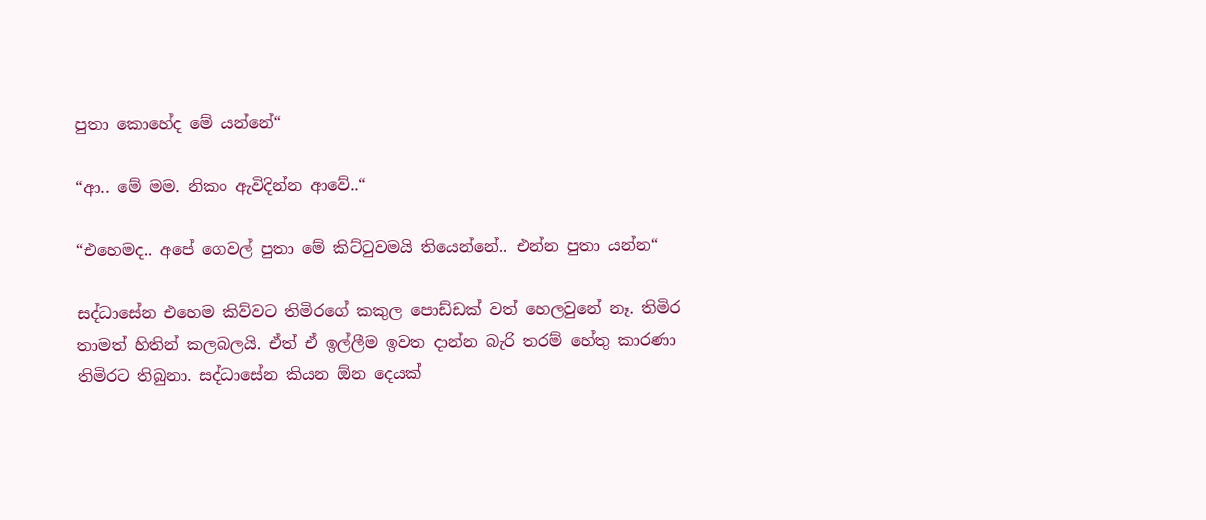පුතා කොහේද මේ යන්නේ“

“ආ.. මේ මම. නිකං ඇවිදින්න ආවේ..“

“එහෙමද.. අපේ ගෙවල් පුතා මේ කිට්ටුවමයි තියෙන්නේ.. එන්න පුතා යන්න“

සද්ධාසේන එහෙම කිව්වට තිමිරගේ කකුල පොඩ්ඩක් වත් හෙලවුනේ නෑ. තිමිර තාමත් හිතින් කලබලයි. ඒත් ඒ ඉල්ලීම ඉවත දාන්න බැරි තරම් හේතු කාරණා තිමිරට තිබුනා. සද්ධාසේන කියන ඕන දෙයක්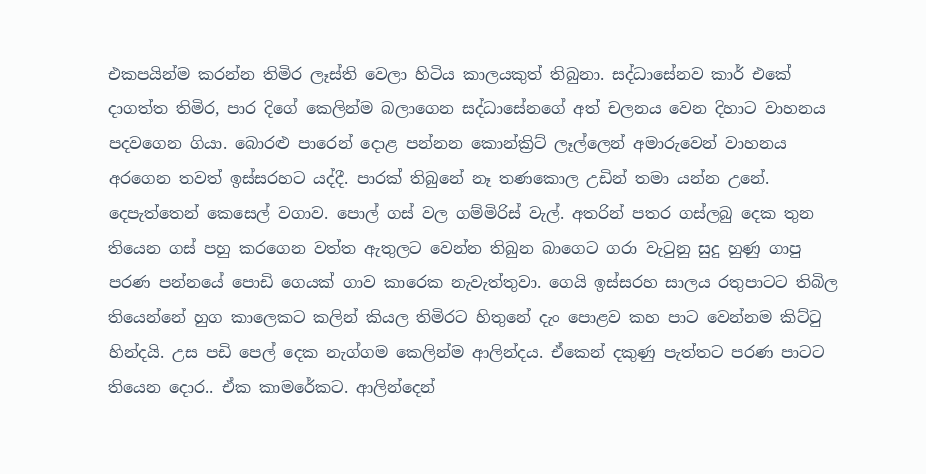එකපයින්ම කරන්න තිමිර ලෑස්ති වෙලා හිටිය කාලයකුත් තිබුනා. සද්ධාසේනව කාර් එකේ දාගත්ත තිමිර, පාර දිගේ කෙලින්ම බලාගෙන සද්ධාසේනගේ අත් චලනය වෙන දිහාට වාහනය පදවගෙන ගියා. බොරළු පාරෙන් දොළ පන්නන කොන්ක්‍රිට් ලෑල්ලෙන් අමාරුවෙන් වාහනය අරගෙන තවත් ඉස්සරහට යද්දී. පාරක් තිබුනේ නෑ තණකොල උඩින් තමා යන්න උනේ. දෙපැත්තෙන් කෙසෙල් වගාව. පොල් ගස් වල ගම්මිරිස් වැල්. අතරින් පතර ගස්ලබු දෙක තුන තියෙන ගස් පහු කරගෙන වත්ත ඇතුලට වෙන්න තිබුන බාගෙට ගරා වැටුනු සුදු හුණු ගාපු පරණ පන්නයේ පොඩි ගෙයක් ගාව කාරෙක නැවැත්තුවා. ගෙයි ඉස්සරහ සාලය රතුපාටට තිබිල තියෙන්නේ හුග කාලෙකට කලින් කියල තිමිරට හිතුනේ දැං පොළව කහ පාට වෙන්නම කිට්ටු හින්දයි. උස පඩි පෙල් දෙක නැග්ගම කෙලින්ම ආලින්දය. ඒකෙන් දකුණු පැත්තට පරණ පාටට තියෙන දොර.. ඒක කාමරේකට. ආලින්දෙන්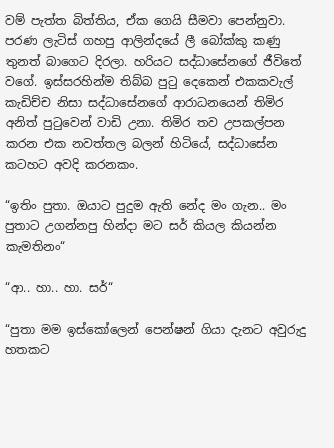වම් පැත්ත බිත්තිය, ඒක ගෙයි සීමවා පෙන්නුවා. පරණ ලැටිස් ගහපු ආලින්දයේ ලී බෝක්කු කණු තුනත් බාගෙට දිරලා. හරියට සද්ධාසේනගේ ජීවිතේ වගේ. ඉස්සරහින්ම තිබ්බ පුටු දෙකෙන් එකකවැල් කැඩිච්ච නිසා සද්ධාසේනගේ ආරාධනයෙන් තිමිර අනිත් පුටුවෙන් වාඩි උනා. තිමිර තව උපකල්පන කරන එක නවත්තල බලන් හිටියේ, සද්ධාසේන කටහට අවදි කරනකං.

“ඉතිං පුතා. ඔයාට පුදුම ඇති නේද මං ගැන.. මං පුතාට උගන්නපු හින්දා මට සර් කියල කියන්න කැමතිනං“

“ආ.. හා.. හා. සර්“

“පුතා මම ඉස්කෝලෙන් පෙන්ෂන් ගියා දැනට අවුරුදු හතකට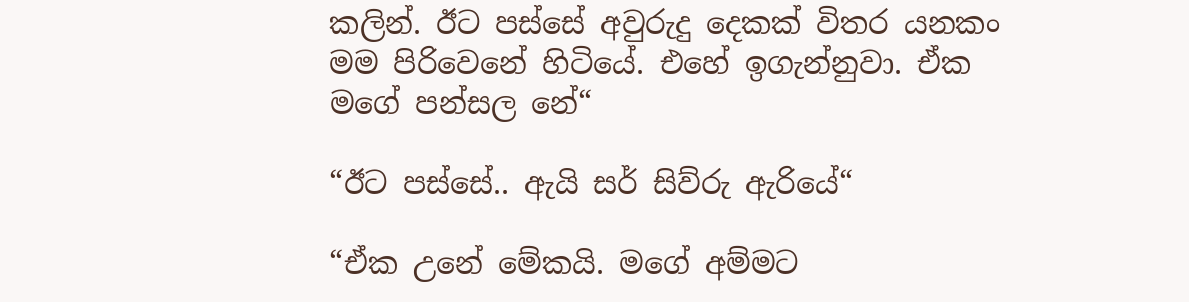කලින්. ඊට පස්සේ අවුරුදු දෙකක් විතර යනකං මම පිරිවෙනේ හිටියේ. එහේ ඉගැන්නුවා. ඒක මගේ පන්සල නේ“

“ඊට පස්සේ.. ඇයි සර් සිව්රු ඇරියේ“

“ඒක උනේ මේකයි. මගේ අම්මට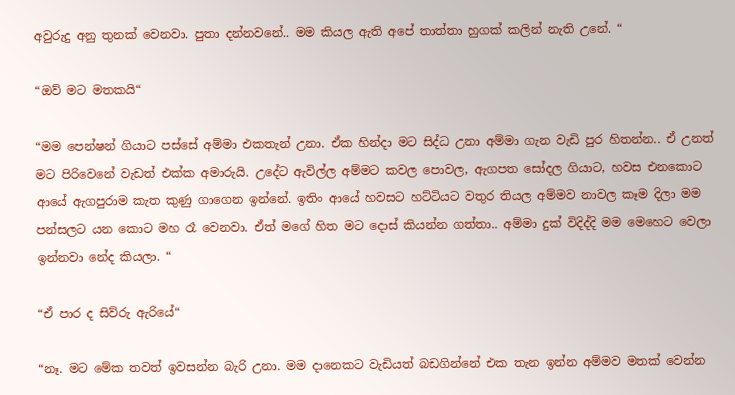අවුරුදු අනු තුනක් වෙනවා. පුතා දන්නවනේ.. මම කියල ඇති අපේ තාත්තා හුගක් කලින් නැති උනේ. “

“ඔව් මට මතකයි“

“මම පෙන්ෂන් ගියාට පස්සේ අම්මා එකතැන් උනා. ඒක හින්දා මට සිද්ධ උනා අම්මා ගැන වැඩි පුර හිතන්න.. ඒ උනත් මට පිරිවෙනේ වැඩත් එක්ක අමාරුයි. උදේට ඇවිල්ල අම්මට කවල පොවල, ඇගපත සෝදල ගියාට, හවස එනකොට ආයේ ඇගපුරාම කැත කුණු ගාගෙන ඉන්නේ. ඉතිං ආයේ හවසට හට්ටියට වතුර තියල අම්මව නාවල කෑම දිලා මම පන්සලට යන කොට මහ රෑ වෙනවා. ඒත් මගේ හිත මට දොස් කියන්න ගත්තා.. අම්මා දුක් විදිද්දි මම මෙහෙට වෙලා ඉන්නවා නේද කියලා. “

“ඒ පාර ද සිව්රු ඇරියේ“

“නෑ. මට මේක තවත් ඉවසන්න බැරි උනා. මම දානෙකට වැඩියත් බඩගින්නේ එක තැන ඉන්න අම්මව මතක් වෙන්න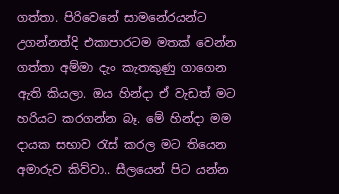ගත්තා. පිරිවෙනේ සාමනේරයන්ට උගන්නත්දි එකාපාරටම මතක් වෙන්න ගත්තා අම්මා දැං කැතකුණු ගාගෙන ඇති කියලා. ඔය හින්දා ඒ වැඩත් මට හරියට කරගන්න බෑ. මේ හින්දා මම දායක සභාව රැස් කරල මට තියෙන අමාරුව කිව්වා.. සීලයෙන් පිට යන්න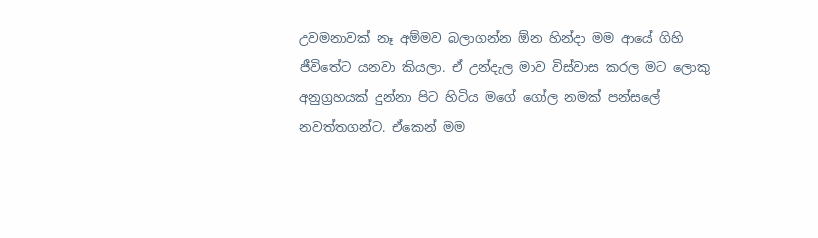උවමනාවක් නෑ අම්මව බලාගන්න ඕන හින්දා මම ආයේ ගිහි ජීවිතේට යනවා කියලා. ඒ උන්දැල මාව විස්වාස කරල මට ලොකු අනුග්‍රහයක් දුන්නා පිට හිටිය මගේ ගෝල නමක් පන්සලේ නවත්තගන්ට. ඒකෙන් මම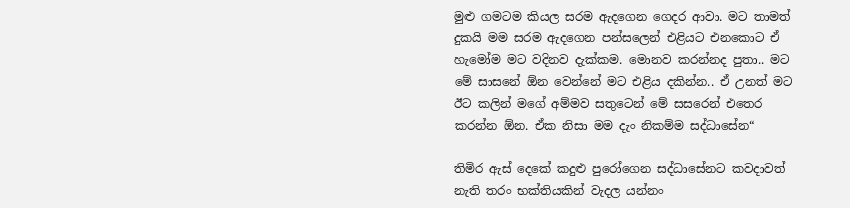මුළු ගමටම කියල සරම ඇදගෙන ගෙදර ආවා. මට තාමත් දුකයි මම සරම ඇදගෙන පන්සලෙන් එළියට එනකොට ඒ හැමෝම මට වදිනව දැක්කම. මොනව කරන්නද පුතා.. මට මේ සාසනේ ඕන වෙන්නේ මට එළිය දකින්න.. ඒ උනත් මට ඊට කලින් මගේ අම්මව සතුටෙන් මේ සසරෙන් එතෙර කරන්න ඕන. ඒක නිසා මම දැං නිකම්ම සද්ධාසේන“

තිමිර ඇස් දෙකේ කදුළු පුරෝගෙන සද්ධාසේනට කවදාවත් නැති තරං භක්තියකින් වැදල යන්නං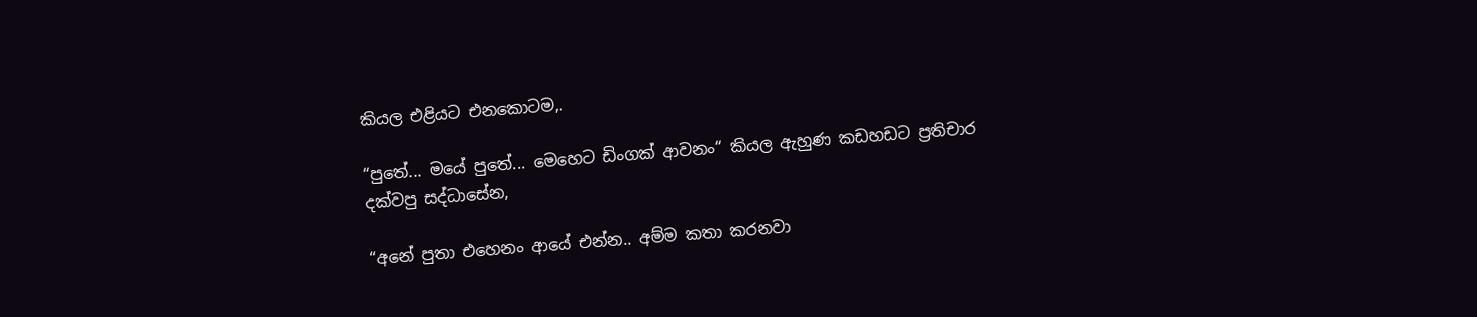කියල එළියට එනකොටම,.

“පුතේ... මයේ පුතේ... මෙහෙට ඩිංගක් ආවනං“ කියල ඇහුණ කඩහඩට ප්‍රතිචාර දක්වපු සද්ධාසේන,

“අනේ පුතා එහෙනං ආයේ එන්න.. අම්ම කතා කරනවා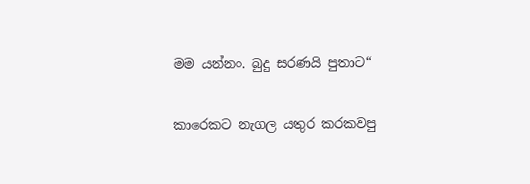මම යන්නං. බුදු සරණයි පුතාට“

කාරෙකට නැගල යතුර කරකවපු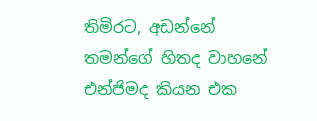තිමිරට, අඩන්නේ තමන්ගේ හිතද වාහනේ එන්ජිමද කියන එක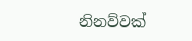නිනව්වක්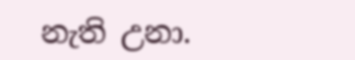නැති උනා.